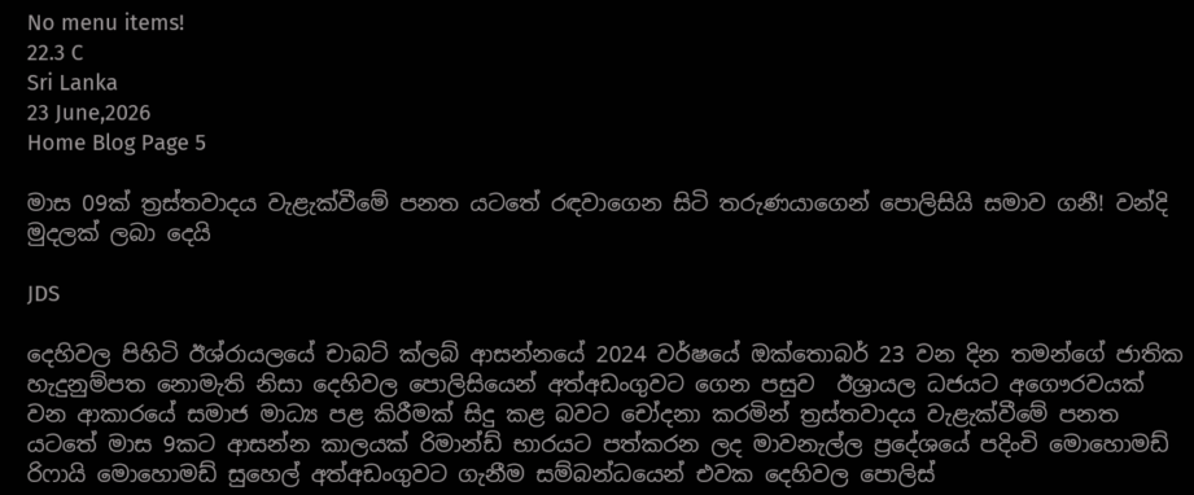No menu items!
22.3 C
Sri Lanka
23 June,2026
Home Blog Page 5

මාස 09ක් ත්‍රස්තවාදය වැළැක්වීමේ පනත යටතේ රඳවාගෙන සිටි තරුණයාගෙන් පොලිසියි සමාව ගනී! වන්දි මුදලක් ලබා දෙයි

JDS

දෙහිවල පිහිටි ඊශ්රායලයේ චාබට් ක්ලබ් ආසන්නයේ 2024 වර්ෂයේ ඔක්තොබර් 23 වන දින තමන්ගේ ජාතික හැදුනුම්පත නොමැති නිසා දෙහිවල පොලිසියෙන් අත්අඩංගුවට ගෙන පසුව  ඊශ්‍රායල ධජයට අගෞරවයක් වන ආකාරයේ සමාජ මාධ්‍ය පළ කිරීමක් සිදු කළ බවට චෝදනා කරමින් ත්‍රස්තවාදය වැළැක්වීමේ පනත යටතේ මාස 9කට ආසන්න කාලයක් රිමාන්ඩ් භාරයට පත්කරන ලද මාවනැල්ල ප්‍රදේශයේ පදිංචි මොහොමඩ් රිෆායි මොහොමඩ් සුහෙල් අත්අඩංගුවට ගැනීම සම්බන්ධයෙන් එවක දෙහිවල පොලිස්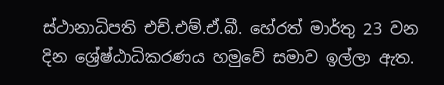ස්ථානාධිපති එච්.එම්.ඒ.බී. හේරත් මාර්තු 23 වන දින ශ්‍රේෂ්ඨාධිකරණය හමුවේ සමාව ඉල්ලා ඇත.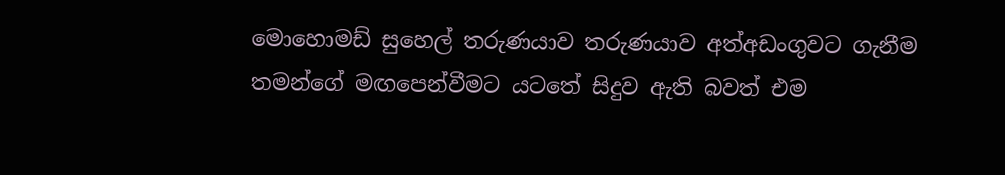මොහොමඩ් සුහෙල් තරුණයාව තරුණයාව අත්අඩංගුවට ගැනීම තමන්ගේ මඟපෙන්වීමට යටතේ සිදුව ඇති බවත් එම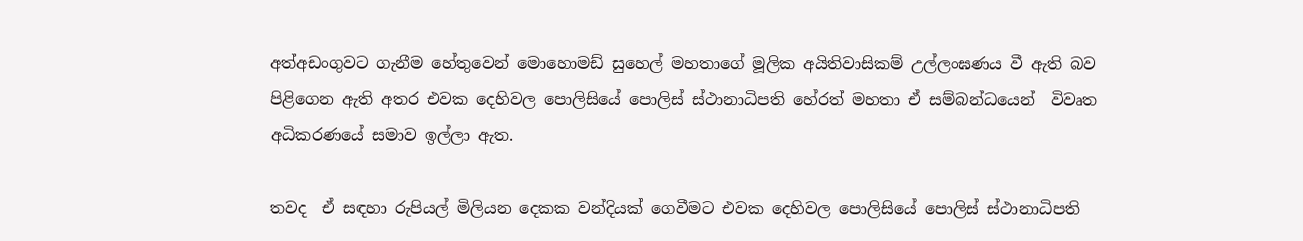අත්අඩංගුවට ගැනීම හේතුවෙන් මොහොමඩ් සුහෙල් මහතාගේ මූලික අයිතිවාසිකම් උල්ලංඝණය වී ඇති බව පිළිගෙන ඇති අතර එවක දෙහිවල පොලිසියේ පොලිස් ස්ථානාධිපති හේරත් මහතා ඒ සම්බන්ධයෙන්  විවෘත අධිකරණයේ සමාව ඉල්ලා ඇත.

තවද  ඒ සඳහා රුපියල් මිලියන දෙකක වන්දියක් ගෙවීමට එවක දෙහිවල පොලිසියේ පොලිස් ස්ථානාධිපති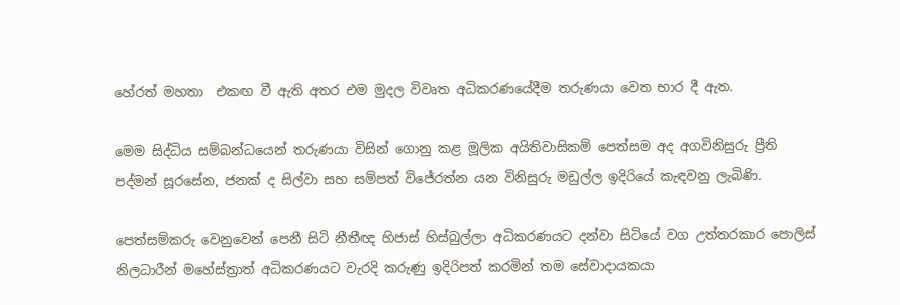හේරත් මහතා  එකඟ වී ඇති අතර එම මුදල විවෘත අධිකරණයේදීම තරුණයා වෙත භාර දී ඇත.

මෙම සිද්ධිය සම්බන්ධයෙන් තරුණයා විසින් ගොනු කළ මූලික අයිතිවාසිකම් පෙත්සම අද අගවිනිසුරු ප්‍රීති පද්මන් සූරසේන, ජනක් ද සිල්වා සහ සම්පත් විජේරත්න යන විනිසුරු මඩුල්ල ඉදිරියේ කැඳවනු ලැබිණි.

පෙත්සම්කරු වෙනුවෙන් පෙනී සිටි නීතීඥ හිජාස් හිස්බුල්ලා අධිකරණයට දන්වා සිටියේ වග උත්තරකාර පොලිස් නිලධාරීන් මහේස්ත්‍රාත් අධිකරණයට වැරදි කරුණු ඉදිරිපත් කරමින් තම සේවාදායකයා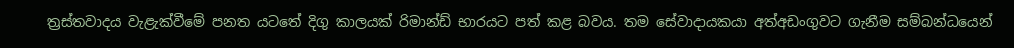ත්‍රස්තවාදය වැළැක්වීමේ පනත යටතේ දිගු කාලයක් රිමාන්ඩ් භාරයට පත් කළ බවය. තම සේවාදායකයා අත්අඩංගුවට ගැනීම සම්බන්ධයෙන්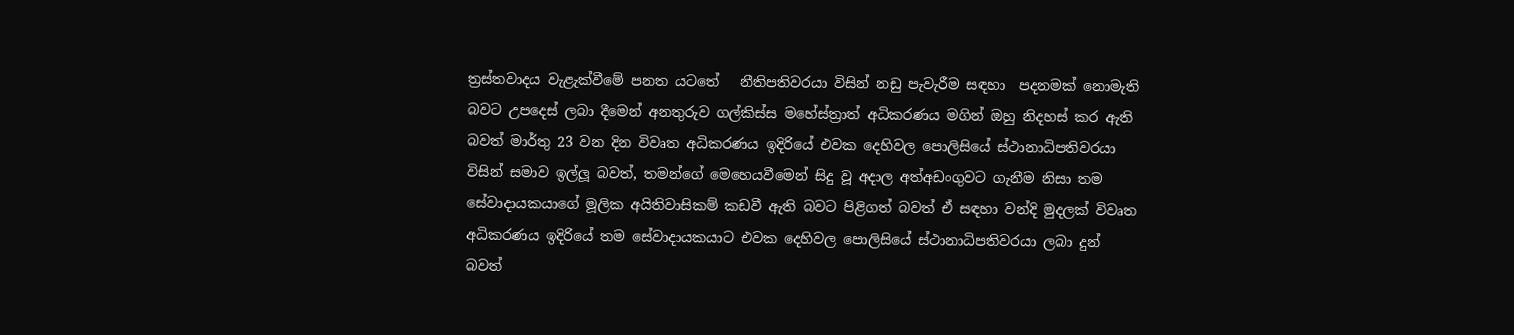ත්‍රස්තවාදය වැළැක්වීමේ පනත යටතේ   නීතිපතිවරයා විසින් නඩු පැවැරීම සඳහා  පදනමක් නොමැති බවට උපදෙස් ලබා දීමෙන් අනතුරුව ගල්කිස්ස මහේස්ත්‍රාත් අධිකරණය මගින් ඔහු නිදහස් කර ඇති බවත් මාර්තු 23 වන දින විවෘත අධිකරණය ඉදිරියේ එවක දෙහිවල පොලිසියේ ස්ථානාධිපතිවරයා විසින් සමාව ඉල්ලූ බවත්, තමන්ගේ මෙහෙයවීමෙන් සිදු වූ අදාල අත්අඩංගුවට ගැනීම නිසා තම සේවාදායකයාගේ මූලික අයිතිවාසිකම් කඩවී ඇති බවට පිළිගත් බවත් ඒ සඳහා වන්දි මුදලක් විවෘත අධිකරණය ඉදිරියේ තම සේවාදායකයාට එවක දෙහිවල පොලිසියේ ස්ථානාධිපතිවරයා ලබා දුන් බවත්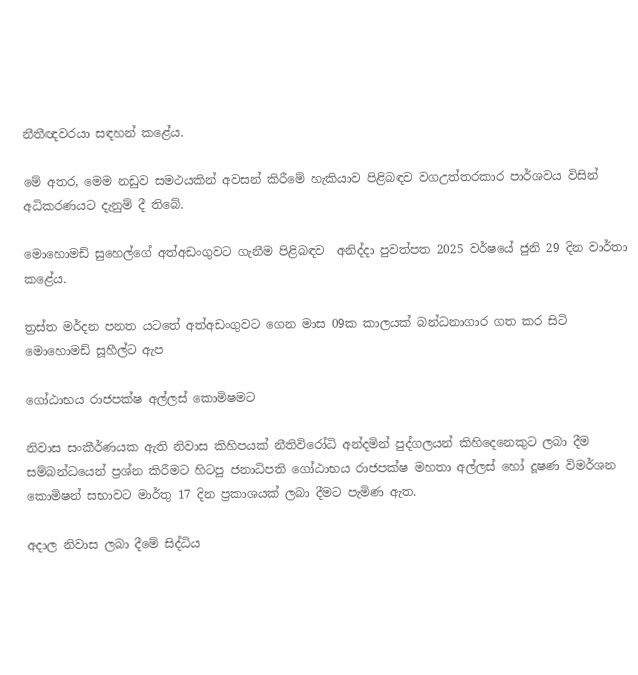නීතීඥවරයා සඳහන් කළේය.

මේ අතර, මෙම නඩුව සමථයකින් අවසන් කිරීමේ හැකියාව පිළිබඳව වගඋත්තරකාර පාර්ශවය විසින් අධිකරණයට දැනුම් දී තිබේ.

මොහොමඩ් සුහෙල්ගේ අත්අඩංගුවට ගැනීම පිළිබඳව  අනිද්දා පුවත්පත 2025 වර්ෂයේ ජුනි 29 දින වාර්තා කළේය.

ත්‍රස්ත මර්දන පනත යටතේ අත්අඩංගුවට ගෙන මාස 09ක කාලයක් බන්ධනාගාර ගත කර සිටි මොහොමඩ් සූහීල්ට ඇප

ගෝඨාභය රාජපක්ෂ අල්ලස් කොමිෂමට

නිවාස සංකීර්ණයක ඇති නිවාස කිහිපයක් නීතිවිරෝධි අන්දමින් පුද්ගලයන් කිහිදෙනෙකුට ලබා දීම සම්බන්ධයෙන් ප්‍රශ්න කිරීමට හිටපු ජනාධිපති ගෝඨාභය රාජපක්ෂ මහතා අල්ලස් හෝ දූෂණ විමර්ශන කොමිෂන් සභාවට මාර්තු 17 දින ප්‍රකාශයක් ලබා දීමට පැමිණ ඇත.

අදාල නිවාස ලබා දීමේ සිද්ධිය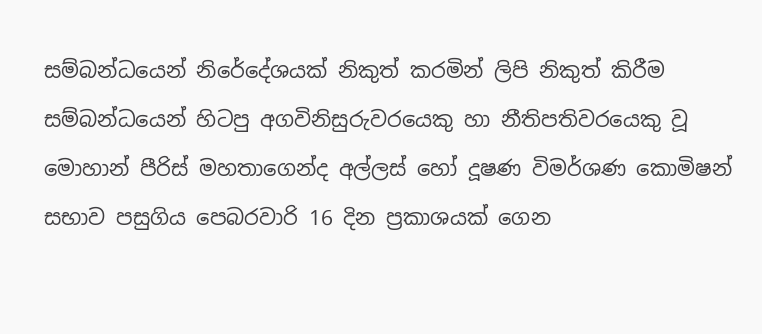සම්බන්ධයෙන් නිරේදේශයක් නිකුත් කරමින් ලිපි නිකුත් කිරීම සම්බන්ධයෙන් හිටපු අගවිනිසුරුවරයෙකු හා නීතිපතිවරයෙකු වූ මොහාන් පීරිස් මහතාගෙන්ද අල්ලස් හෝ දූෂණ විමර්ශණ කොමිෂන් සභාව පසුගිය පෙබරවාරි 16 දින ප්‍රකාශයක් ගෙන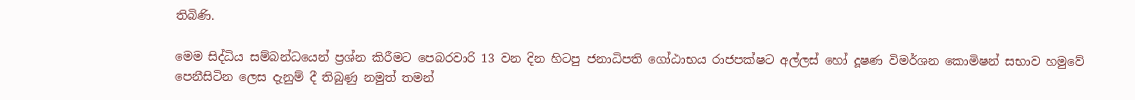තිබිණි.

මෙම සිද්ධිය සම්බන්ධයෙන් ප්‍රශ්න කිරීමට පෙබරවාරි 13 වන දින හිටපු ජනාධිපති ගෝඨාභය රාජපක්ෂට අල්ලස් හෝ දූෂණ විමර්ශන කොමිෂන් සභාව හමුවේ පෙනීසිටින ලෙස දැනුම් දී තිබුණු නමුත් තමන්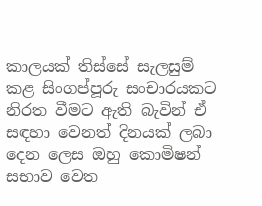කාලයක් තිස්සේ සැලසුම් කළ සිංගප්පූරු සංචාරයකට නිරත වීමට ඇති බැවින් ඒ සඳහා වෙනත් දිනයක් ලබා දෙන ලෙස ඔහු කොමිෂන් සභාව වෙත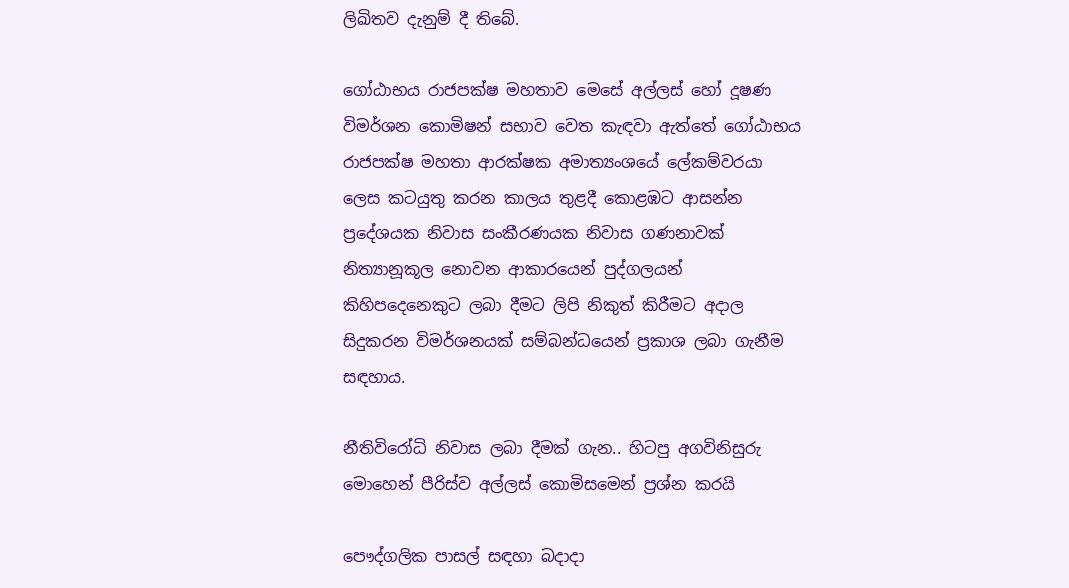ලිඛිතව දැනුම් දී තිබේ.

ගෝඨාභය රාජපක්ෂ මහතාව මෙසේ අල්ලස් හෝ දූෂණ විමර්ශන කොමිෂන් සභාව වෙත කැඳවා ඇත්තේ ගෝඨාභය රාජපක්ෂ මහතා ආරක්ෂක අමාත්‍යංශයේ ලේකම්වරයා ලෙස කටයුතු කරන කාලය තුළදී කොළඹට ආසන්න ප්‍රදේශයක නිවාස සංකීරණයක නිවාස ගණනාවක් නිත්‍යානූකූල නොවන ආකාරයෙන් පුද්ගලයන් කිහිපදෙනෙකුට ලබා දීමට ලිපි නිකුත් කිරීමට අදාල සිදුකරන විමර්ශනයක් සම්බන්ධයෙන් ප්‍රකාශ ලබා ගැනීම සඳහාය.

නීතිවිරෝධි නිවාස ලබා දීමක් ගැන.. හිටපු අගවිනිසුරු මොහෙන් පීරිස්ව අල්ලස් කොමිසමෙන් ප්‍රශ්න කරයි

පෞද්ගලික පාසල් සඳහා බදාදා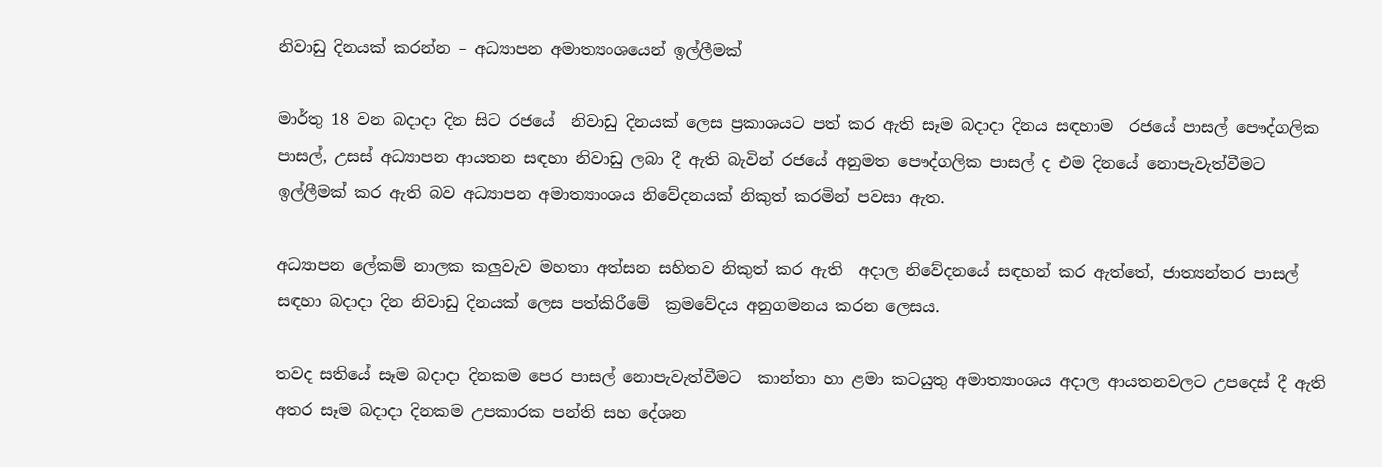නිවාඩු දිනයක් කරන්න – අධ්‍යාපන අමාත්‍යංශයෙන් ඉල්ලීමක්

මාර්තු 18 වන බදාදා දින සිට රජයේ  නිවාඩු දිනයක් ලෙස ප්‍රකාශයට පත් කර ඇති සෑම බදාදා දිනය සඳහාම  රජයේ පාසල් පෞද්ගලික පාසල්, උසස් අධ්‍යාපන ආයතන සඳහා නිවාඩු ලබා දී ඇති බැවින් රජයේ අනුමත පෞද්ගලික පාසල් ද එම දිනයේ නොපැවැත්වීමට ඉල්ලීමක් කර ඇති බව අධ්‍යාපන අමාත්‍යාංශය නිවේදනයක් නිකුත් කරමින් පවසා ඇත.

අධ්‍යාපන ලේකම් නාලක කලුවැව මහතා අත්සන සහිතව නිකුත් කර ඇති  අදාල නිවේදනයේ සඳහන් කර ඇත්තේ, ජාත්‍යන්තර පාසල් සඳහා බදාදා දින නිවාඩු දිනයක් ලෙස පත්කිරීමේ  ක්‍රමවේදය අනුගමනය කරන ලෙසය.

තවද සතියේ සෑම බදාදා දිනකම පෙර පාසල් නොපැවැත්වීමට  කාන්තා හා ළමා කටයුතු අමාත්‍යාංශය අදාල ආයතනවලට උපදෙස් දී ඇති අතර සෑම බදාදා දිනකම උපකාරක පන්ති සහ දේශන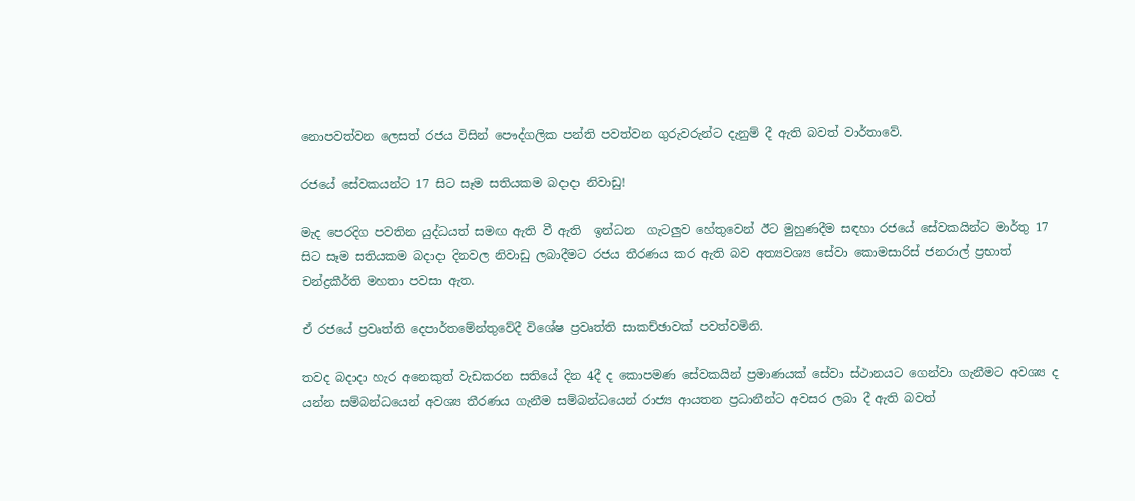නොපවත්වන ලෙසත් රජය විසින් පෞද්ගලික පන්ති පවත්වන ගුරුවරුන්ට දැනුම් දී ඇති බවත් වාර්තාවේ.

රජයේ සේවකයන්ට 17 සිට සෑම සතියකම බදාදා නිවාඩු!

මැද පෙරදිග පවතින යුද්ධයත් සමඟ ඇති වී ඇති  ඉන්ධන  ගැටලුව හේතුවෙන් ඊට මුහුණදීම සඳහා රජයේ සේවකයින්ට මාර්තු 17 සිට සෑම සතියකම බදාදා දිනවල නිවාඩු ලබාදීමට රජය තීරණය කර ඇති බව අත්‍යවශ්‍ය සේවා කොමසාරිස් ජනරාල් ප්‍රභාත් චන්ද්‍රකීර්ති මහතා පවසා ඇත.

ඒ රජයේ ප්‍රවෘත්ති දෙපාර්තමේන්තුවේදී විශේෂ ප්‍රවෘත්ති සාකච්ඡාවක් පවත්වමිනි.

තවද බදාදා හැර අනෙකුත් වැඩකරන සතියේ දින 4දී ද කොපමණ සේවකයින් ප්‍රමාණයක් සේවා ස්ථානයට ගෙන්වා ගැනීමට අවශ්‍ය ද යන්න සම්බන්ධයෙන් අවශ්‍ය තීරණය ගැනීම සම්බන්ධයෙන් රාජ්‍ය ආයතන ප්‍රධානීන්ට අවසර ලබා දී ඇති බවත්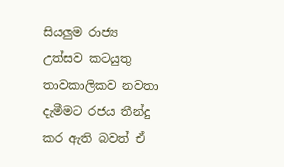සියලුම රාජ්‍ය උත්සව කටයුතු තාවකාලිකව නවතා දැමීමට රජය තීන්දු කර ඇති බවත් ඒ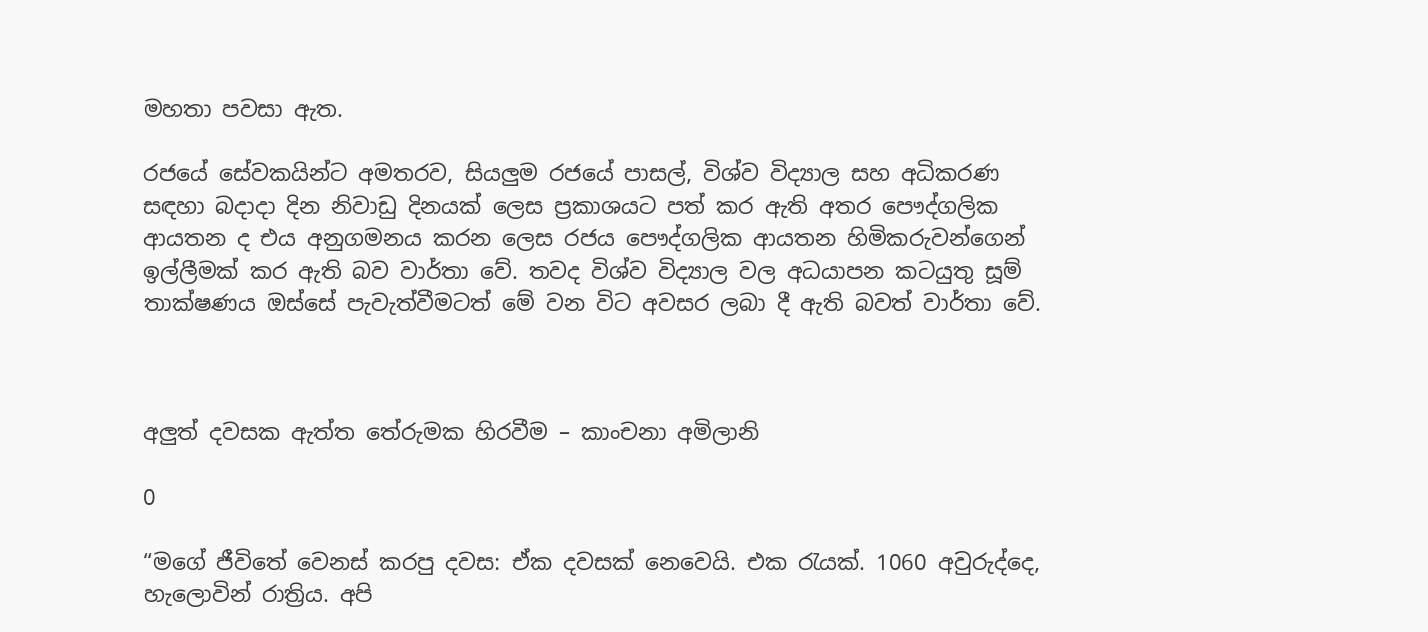මහතා පවසා ඇත.

රජයේ සේවකයින්ට අමතරව, සියලුම රජයේ පාසල්, විශ්ව විද්‍යාල සහ අධිකරණ සඳහා බදාදා දින නිවාඩු දිනයක් ලෙස ප්‍රකාශයට පත් කර ඇති අතර පෞද්ගලික ආයතන ද එය අනුගමනය කරන ලෙස රජය පෞද්ගලික ආයතන හිමිකරුවන්ගෙන්  ඉල්ලීමක් කර ඇති බව වාර්තා වේ. තවද විශ්ව විද්‍යාල වල අධයාපන කටයුතු සූම් තාක්ෂණය ඔස්සේ පැවැත්වීමටත් මේ වන විට අවසර ලබා දී ඇති බවත් වාර්තා වේ.



අලු‍ත් දවසක ඇත්ත තේරුමක හිරවීම – කාංචනා අමිලානි

0

“මගේ ජීවිතේ වෙනස් කරපු දවස: ඒක දවසක් නෙවෙයි. එක ‍රැයක්. 1060 අවුරුද්දෙ, හැලොවින් රාත්‍රිය. අපි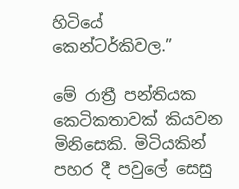හිටියේ කෙන්ටර්කිවල.”

මේ රාත්‍රී පන්තියක කෙටිකතාවක් කියවන මිනිසෙකි. මිටියකින් පහර දී පවුලේ සෙසු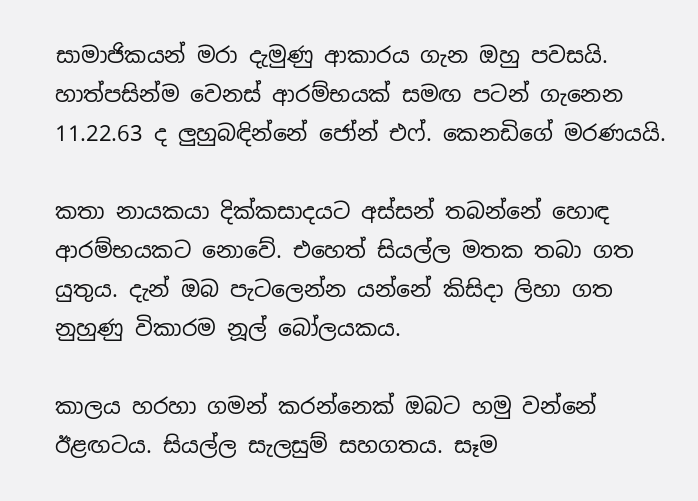සාමාජිකයන් මරා දැමුණු ආකාරය ගැන ඔහු පවසයි. හාත්පසින්ම වෙනස් ආරම්භයක් සමඟ පටන් ගැනෙන 11.22.63 ද ලු‍හුබඳින්නේ ජෝන් එෆ්. කෙනඩිගේ මරණයයි.

කතා නායකයා දික්කසාදයට අස්සන් තබන්නේ හොඳ ආරම්භයකට නොවේ. එහෙත් සියල්ල මතක තබා ගත යුතුය. දැන් ඔබ පැටලෙන්න යන්නේ කිසිදා ලිහා ගත නුහුණු විකාරම නූල් බෝලයකය.

කාලය හරහා ගමන් කරන්නෙක් ඔබට හමු වන්නේ ඊළඟටය. සියල්ල සැලසුම් සහගතය. සෑම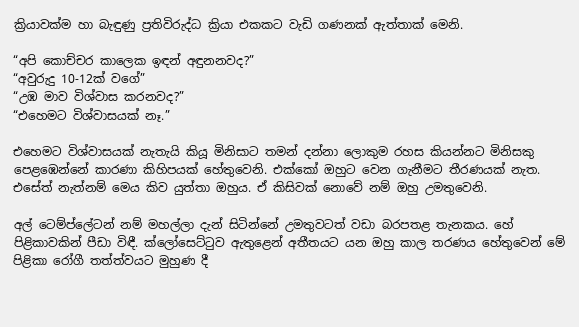ක්‍රියාවක්ම හා බැඳුණු ප්‍රතිවිරුද්ධ ක්‍රියා එකකට වැඩි ගණනක් ඇත්තාක් මෙනි.

“අපි කොච්චර කාලෙක ඉඳන් අඳුනනවද?”
“අවුරුදු 10-12ක් වගේ”
“උඹ මාව විශ්වාස කරනවද?”
“එහෙමට විශ්වාසයක් නෑ.”

එහෙමට විශ්වාසයක් නැතැයි කියූ මිනිසාට තමන් දන්නා ලොකුම රහස කියන්නට මිනිසකු පෙළඹෙන්නේ කාරණා කිහිපයක් හේතුවෙනි. එක්කෝ ඔහුට වෙන ගැනීමට තීරණයක් නැත. එසේත් නැත්නම් මෙය කිව යුත්තා ඔහුය. ඒ කිසිවක් නොවේ නම් ඔහු උමතුවෙනි.

අල් ටෙම්ප්ලේටන් නම් මහල්ලා දැන් සිටින්නේ උමතුවටත් වඩා බරපතළ තැනකය. හේ පිළිකාවකින් පීඩා විඳී. ක්ලෝසෙට්‍ටුව ඇතුළෙන් අතීතයට යන ඔහු කාල තරණය හේතුවෙන් මේ පිළිකා රෝගී තත්ත්වයට මුහුණ දී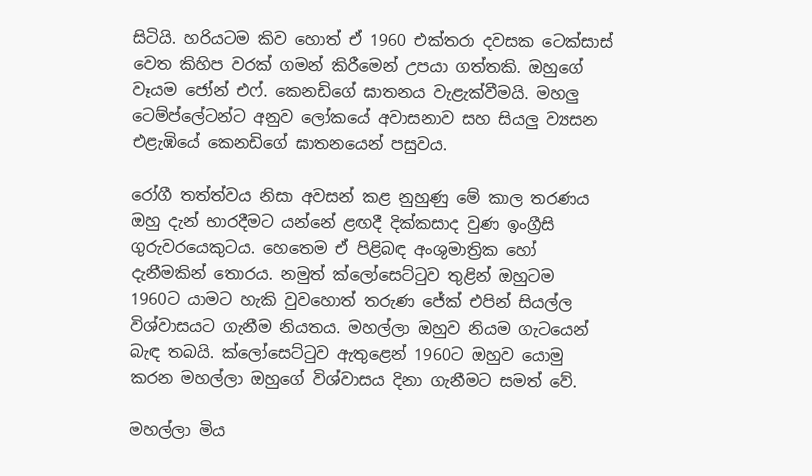සිටියි. හරියටම කිව හොත් ඒ 1960 එක්තරා දවසක ටෙක්සාස් වෙත කිහිප වරක් ගමන් කිරීමෙන් උපයා ගත්තකි. ඔහුගේ වෑයම ජෝන් එෆ්. කෙනඩිගේ ඝාතනය වැළැක්වීමයි. මහලු‍ ටෙම්ප්ලේටන්ට අනුව ලෝකයේ අවාසනාව සහ සියලු‍ ව්‍යසන එළැඹියේ කෙනඩිගේ ඝාතනයෙන් පසුවය.

රෝගී තත්ත්වය නිසා අවසන් කළ නුහුණු මේ කාල තරණය ඔහු දැන් භාරදීමට යන්නේ ළඟදී දික්කසාද වුණ ඉංග්‍රීසි ගුරුවරයෙකුටය. හෙතෙම ඒ පිළිබඳ අංශුමාත්‍රික හෝ දැනීමකින් තොරය. නමුත් ක්ලෝසෙට්‍ටුව තුළින් ඔහුටම 1960ට යාමට හැකි වුවහොත් තරුණ ජේක් එපින් සියල්ල විශ්වාසයට ගැනීම නියතය. මහල්ලා ඔහුව නියම ගැටයෙන් බැඳ තබයි. ක්ලෝසෙට්‍ටුව ඇතුළෙන් 1960ට ඔහුව යොමු කරන මහල්ලා ඔහුගේ විශ්වාසය දිනා ගැනීමට සමත් වේ.

මහල්ලා මිය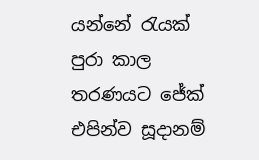යන්නේ ‍රැයක් පුරා කාල තරණයට ජේක් එපින්ව සූදානම්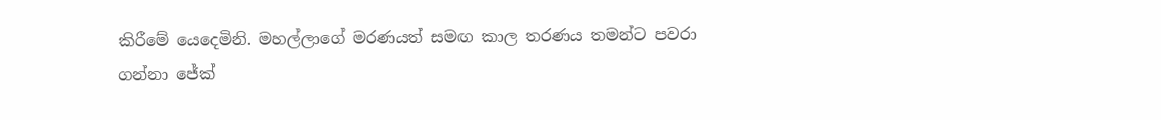කිරීමේ යෙදෙමිනි. මහල්ලාගේ මරණයත් සමඟ කාල තරණය තමන්ට පවරා ගන්නා ජේක්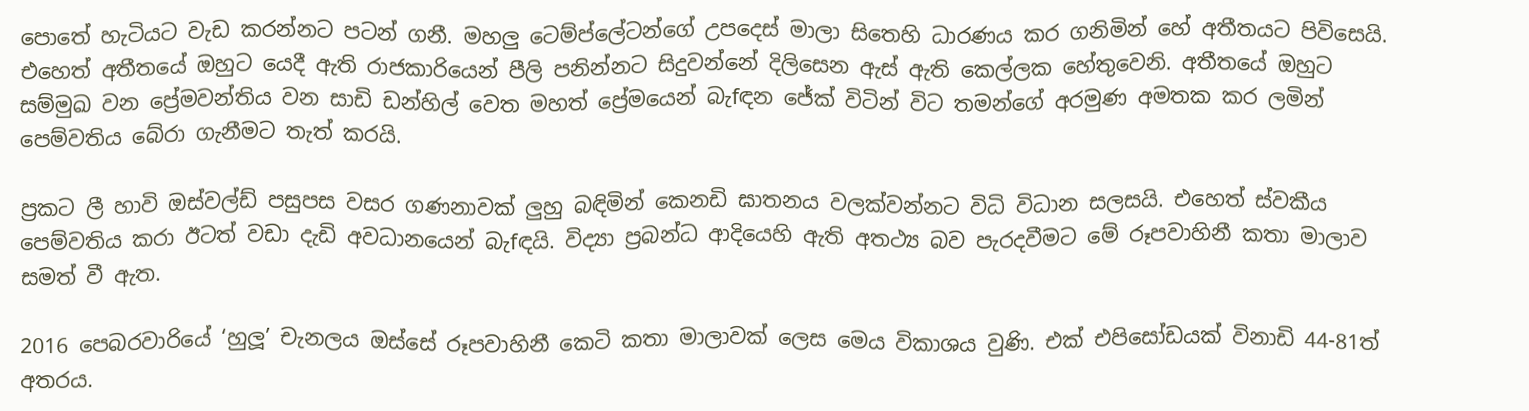පොතේ හැටියට වැඩ කරන්නට පටන් ගනී. මහලු‍ ටෙම්ප්ලේටන්ගේ උපදෙස් මාලා සිතෙහි ධාරණය කර ගනිමින් හේ අතීතයට පිවිසෙයි. එහෙත් අතීතයේ ඔහුට යෙදී ඇති රාජකාරියෙන් පීලි පනින්නට සිදුවන්නේ දිලිසෙන ඇස් ඇති කෙල්ලක හේතුවෙනි. අතීතයේ ඔහුට සම්මුඛ වන ප්‍රේමවන්තිය වන සාඩි ඩන්හිල් වෙත මහත් ප්‍රේමයෙන් බැ‍fඳන ජේක් විටින් විට තමන්ගේ අරමුණ අමතක කර ලමින් පෙම්වතිය බේරා ගැනීමට තැත් කරයි.

ප්‍රකට ලී හාවි ඔස්වල්ඩ් පසුපස වසර ගණනාවක් ලු‍හු බඳිමින් කෙනඩි ඝාතනය වලක්වන්නට විධි විධාන සලසයි. එහෙත් ස්වකීය පෙම්වතිය කරා ඊටත් වඩා දැඩි අවධානයෙන් බැ‍fඳයි. විද්‍යා ප්‍රබන්ධ ආදියෙහි ඇති අතථ්‍ය බව පැරදවීමට මේ රූපවාහිනී කතා මාලාව සමත් වී ඇත.

2016 පෙබරවාරියේ ‘හුලූ’ චැනලය ඔස්සේ රූපවාහිනී කෙටි කතා මාලාවක් ලෙස මෙය විකාශය වුණි. එක් එපිසෝඩයක් විනාඩි 44-81ත් අතරය.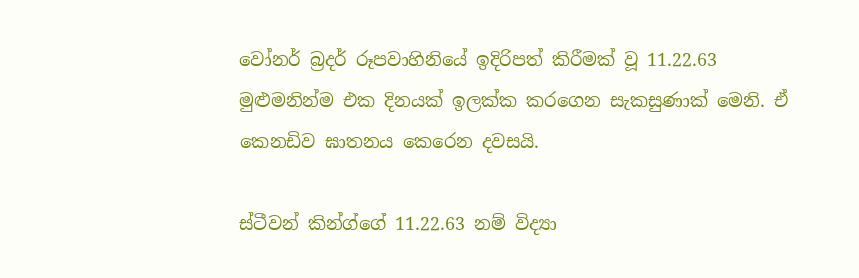වෝනර් බ්‍රදර් රූපවාහිනියේ ඉදිරිපත් කිරීමක් වූ 11.22.63 මුළුමනින්ම එක දිනයක් ඉලක්ක කරගෙන සැකසුණාක් මෙනි. ඒ කෙනඩිව ඝාතනය කෙරෙන දවසයි.

ස්ටීවන් කින්ග්ගේ 11.22.63 නම් විද්‍යා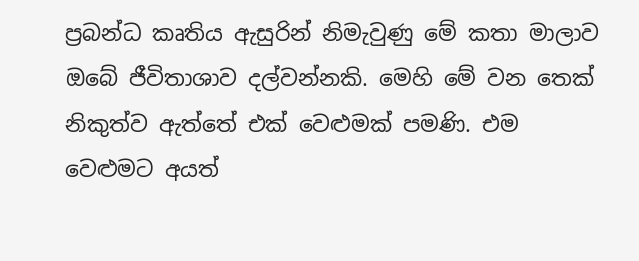ප්‍රබන්ධ කෘතිය ඇසුරින් නිමැවුණු මේ කතා මාලාව ඔබේ ජීවිතාශාව දල්වන්නකි. මෙහි මේ වන තෙක් නිකුත්ව ඇත්තේ එක් වෙළුමක් පමණි. එම වෙළුමට අයත්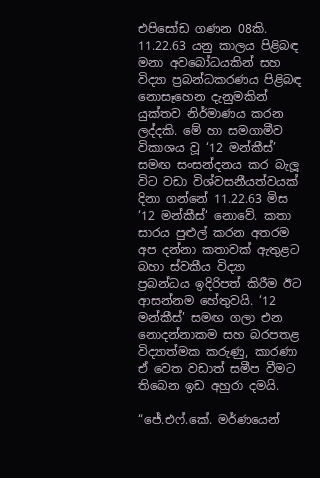එපිසෝඩ ගණන 08කි. 11.22.63 යනු කාලය පිළිබඳ මනා අවබෝධයකින් සහ විද්‍යා ප්‍රබන්ධකරණය පිළිබඳ නොසෑහෙන දැනුමකින් යුක්තව නිර්මාණය කරන ලද්දකි. මේ හා සමගාමීව විකාශය වූ ‘12 මන්කීස්’ සමඟ සංසන්දනය කර බැලූ විට වඩා විශ්වසනීයත්වයක් දිනා ගන්නේ 11.22.63 මිස ‘12 මන්කීස්‘ නොවේ. කතා සාරය පුළුල් කරන අතරම අප දන්නා කතාවක් ඇතුළට බහා ස්වකීය විද්‍යා ප්‍රබන්ධය ඉදිරිපත් කිරීම ඊට ආසන්නම හේතුවයි. ‘12 මන්කීස්’ සමඟ ගලා එන නොදන්නාකම සහ බරපතළ විද්‍යාත්මක කරුණු, කාරණා ඒ වෙත වඩාත් සමීප වීමට තිබෙන ඉඩ අහුරා දමයි.

“ජේ.එෆ්.කේ. මර්ණයෙන්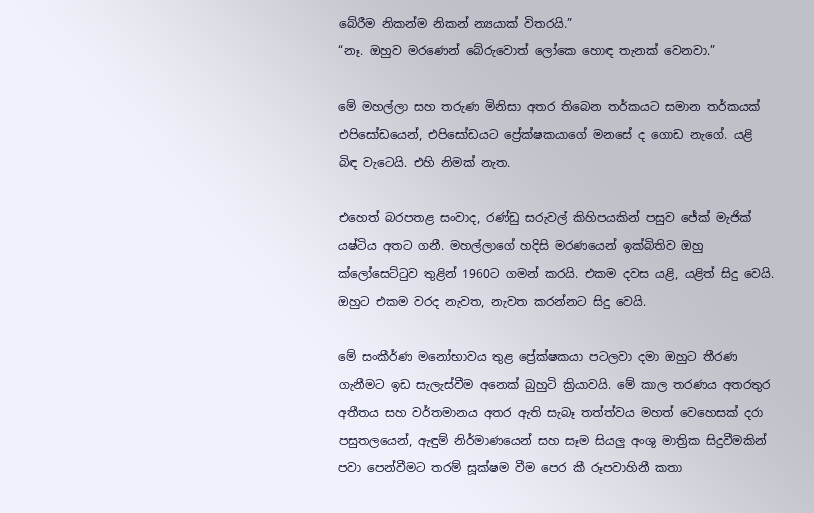බේරීම නිකන්ම නිකන් න්‍යයාක් විතරයි.”
“නෑ. ඔහුව මරණෙන් බේරුවොත් ලෝකෙ හොඳ තැනක් වෙනවා.”

මේ මහල්ලා සහ තරුණ මිනිසා අතර තිබෙන තර්කයට සමාන තර්කයක් එපිසෝඩයෙන්, එපිසෝඩයට ප්‍රේක්ෂකයාගේ මනසේ ද ගොඩ නැගේ. යළි බිඳ වැටෙයි. එහි නිමක් නැත.

එහෙත් බරපතළ සංවාද, රණ්ඩු සරුවල් කිහිපයකින් පසුව ජේක් මැජික් යෂ්ටිය අතට ගනී. මහල්ලාගේ හදිසි මරණයෙන් ඉක්බිතිව ඔහු ක්ලෝසෙට්‍ටුව තුළින් 1960ට ගමන් කරයි. එකම දවස යළි, යළිත් සිදු වෙයි. ඔහුට එකම වරද නැවත, නැවත කරන්නට සිදු වෙයි.

මේ සංකීර්ණ මනෝභාවය තුළ ප්‍රේක්ෂකයා පටලවා දමා ඔහුට තීරණ ගැනීමට ඉඩ සැලැස්වීම අනෙක් බුහුටි ක්‍රියාවයි. මේ කාල තරණය අතරතුර අතීතය සහ වර්තමානය අතර ඇති සැබෑ තත්ත්වය මහත් වෙහෙසක් දරා පසුතලයෙන්, ඇඳුම් නිර්මාණයෙන් සහ සෑම සියලු‍ අංශු මාත්‍රික සිදුවීමකින් පවා පෙන්වීමට තරම් සූක්ෂම වීම පෙර කී රූපවාහිනී කතා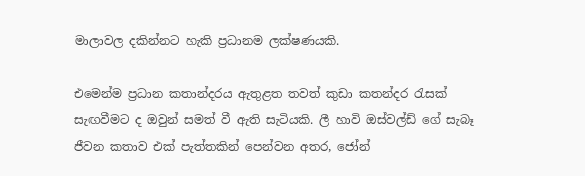මාලාවල දකින්නට හැකි ප්‍රධානම ලක්ෂණයකි.

එමෙන්ම ප්‍රධාන කතාන්දරය ඇතුළත තවත් කුඩා කතන්දර ‍රැසක් සැඟවීමට ද ඔවුන් සමත් වී ඇති සැටියකි. ලී හාවි ඔස්වල්ඩ් ගේ සැබෑ ජීවන කතාව එක් පැත්තකින් පෙන්වන අතර, ජෝන්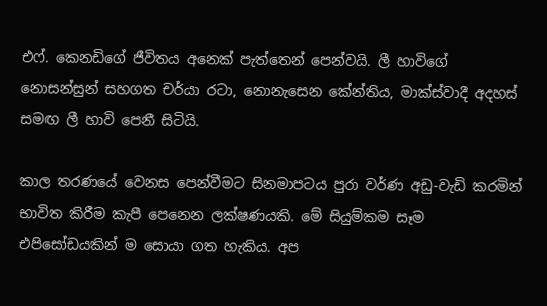එෆ්. කෙනඩිගේ ජීවිතය අනෙක් පැත්තෙන් පෙන්වයි. ලී හාවිගේ නොසන්සුන් සහගත චර්යා රටා, නොනැසෙන කේන්තිය, මාක්ස්වාදී අදහස් සමඟ ලී හාවි පෙනී සිටියි.

කාල තරණයේ වෙනස පෙන්වීමට සිනමාපටය පුරා වර්ණ අඩු-වැඩි කරමින් භාවිත කිරීම කැපී පෙනෙන ලක්ෂණයකි. මේ සියුම්කම සෑම එපිසෝඩයකින් ම සොයා ගත හැකිය. අප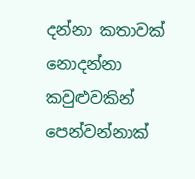දන්නා කතාවක් නොදන්නා කවුළුවකින් පෙන්වන්නාක්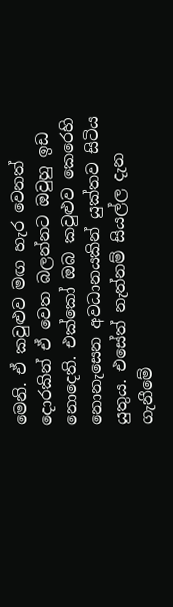මෙනි. ඒ කවුළුව මඟ හැර වෙනත් දොරකින් ඒ වෙත බලන්නට ඔවුහු ඉඩ නොදෙති. එක්කෝ ඔබ කවුළුව කෙරෙහි නොනැසෙන අවධානයකින් යුක්තව සිටිය යුතුය. එසේත් නැත්නම් සියල්ල දැන ගැනීමේ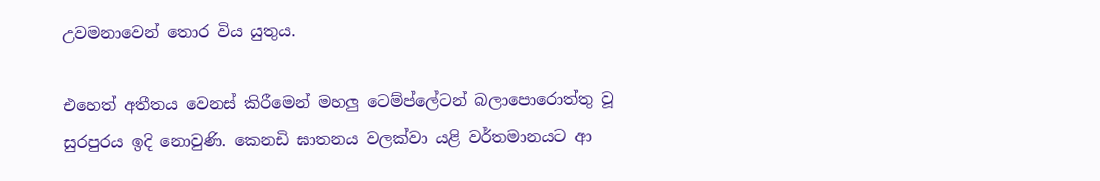උවමනාවෙන් තොර විය යුතුය.

එහෙත් අතීතය වෙනස් කිරීමෙන් මහලු‍ ටෙම්ප්ලේටන් බලාපොරොත්තු වූ සුරපුරය ඉදි නොවුණි. කෙනඩි ඝාතනය වලක්වා යළි වර්තමානයට ආ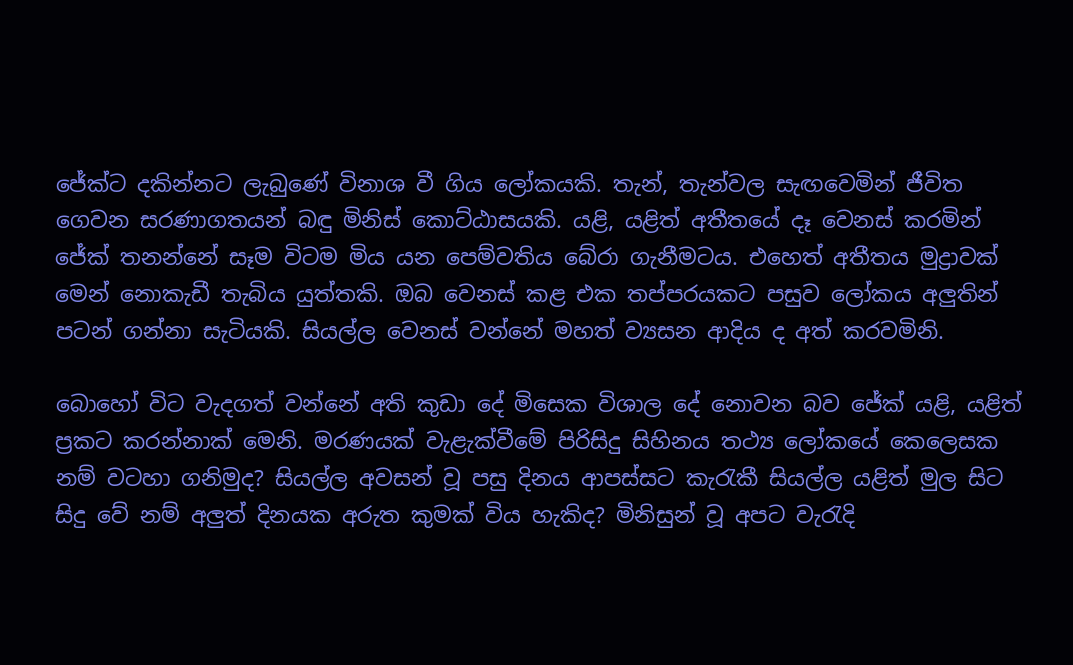ජේක්ට දකින්නට ලැබුණේ විනාශ වී ගිය ලෝකයකි. තැන්, තැන්වල සැඟවෙමින් ජීවිත ගෙවන සරණාගතයන් බඳු මිනිස් කොට්ඨාසයකි. යළි, යළිත් අතීතයේ දෑ වෙනස් කරමින් ජේක් තනන්නේ සෑම විටම මිය යන පෙම්වතිය බේරා ගැනීමටය. එහෙත් අතීතය මුද්‍රාවක් මෙන් නොකැඩී තැබිය යුත්තකි. ඔබ වෙනස් කළ එක තප්පරයකට පසුව ලෝකය අලු‍තින් පටන් ගන්නා සැටියකි. සියල්ල වෙනස් වන්නේ මහත් ව්‍යසන ආදිය ද අත් කරවමිනි.

බොහෝ විට වැදගත් වන්නේ අති කුඩා දේ මිසෙක විශාල දේ නොවන බව ජේක් යළි, යළිත් ප්‍රකට කරන්නාක් මෙනි. මරණයක් වැළැක්වීමේ පිරිසිදු සිහිනය තථ්‍ය ලෝකයේ කෙලෙසක නම් වටහා ගනිමුද? සියල්ල අවසන් වූ පසු දිනය ආපස්සට කැ‍රැකී සියල්ල යළිත් මුල සිට සිදු වේ නම් අලු‍ත් දිනයක අරුත කුමක් විය හැකිද? මිනිසුන් වූ අපට වැ‍රැදි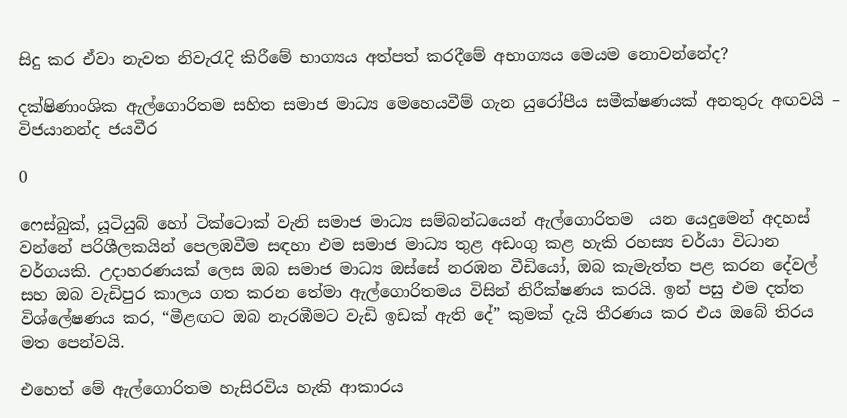සිදු කර ඒවා නැවත නිවැ‍රැදි කිරීමේ භාග්‍යය අත්පත් කරදීමේ අභාග්‍යය මෙයම නොවන්නේද?

දක්ෂිණාංශික ඇල්ගොරිතම සහිත සමාජ මාධ්‍ය මෙහෙයවීම් ගැන යුරෝපීය සමීක්ෂණයක් අනතුරු අඟවයි – විජයානන්ද ජයවීර

0

ෆෙස්බුක්, යූටියුබ් හෝ ටික්ටොක් වැනි සමාජ මාධ්‍ය සම්බන්ධයෙන් ඇල්ගොරිතම  යන යෙදුමෙන් අදහස් වන්නේ පරිශීලකයින් පෙලඹවීම සඳහා එම සමාජ මාධ්‍ය තුළ අඩංගු කළ හැකි රහස්‍ය චර්යා විධාන වර්ගයකි. උදාහරණයක් ලෙස ඔබ සමාජ මාධ්‍ය ඔස්සේ නරඹන වීඩියෝ, ඔබ කැමැත්ත පළ කරන දේවල් සහ ඔබ වැඩිපුර කාලය ගත කරන තේමා ඇල්ගොරිතමය විසින් නිරීක්ෂණය කරයි. ඉන් පසු එම දත්ත විශ්ලේෂණය කර, “මීළඟට ඔබ නැරඹීමට වැඩි ඉඩක් ඇති දේ” කුමක් දැයි තීරණය කර එය ඔබේ තිරය මත පෙන්වයි.

එහෙත් මේ ඇල්ගොරිතම හැසිරවිය හැකි ආකාරය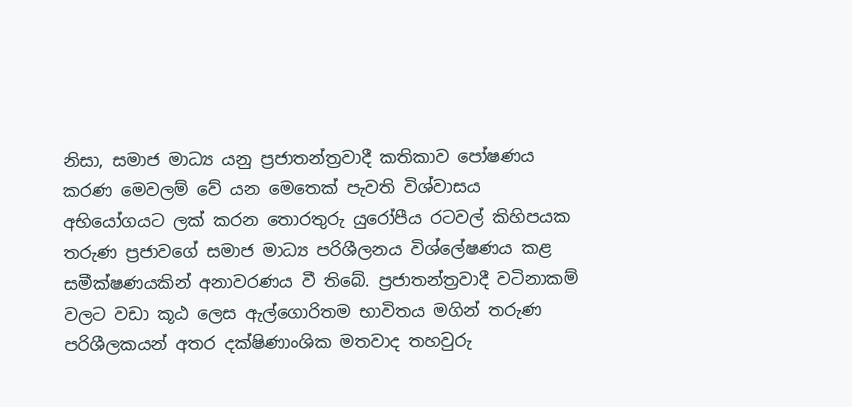නිසා, සමාජ මාධ්‍ය යනු ප්‍රජාතන්ත්‍රවාදී කතිකාව පෝෂණය කරණ මෙවලම් වේ යන මෙතෙක් පැවති විශ්වාසය අභියෝගයට ලක් කරන තොරතුරු යුරෝපීය රටවල් කිහිපයක තරුණ ප්‍රජාවගේ සමාජ මාධ්‍ය පරිශීලනය විශ්ලේෂණය කළ සමීක්ෂණයකින් අනාවරණය වී තිබේ. ප්‍රජාතන්ත්‍රවාදී වටිනාකම් වලට වඩා කූඨ ලෙස ඇල්ගොරිතම භාවිතය මගින් තරුණ පරිශීලකයන් අතර දක්ෂිණාංශික මතවාද තහවුරු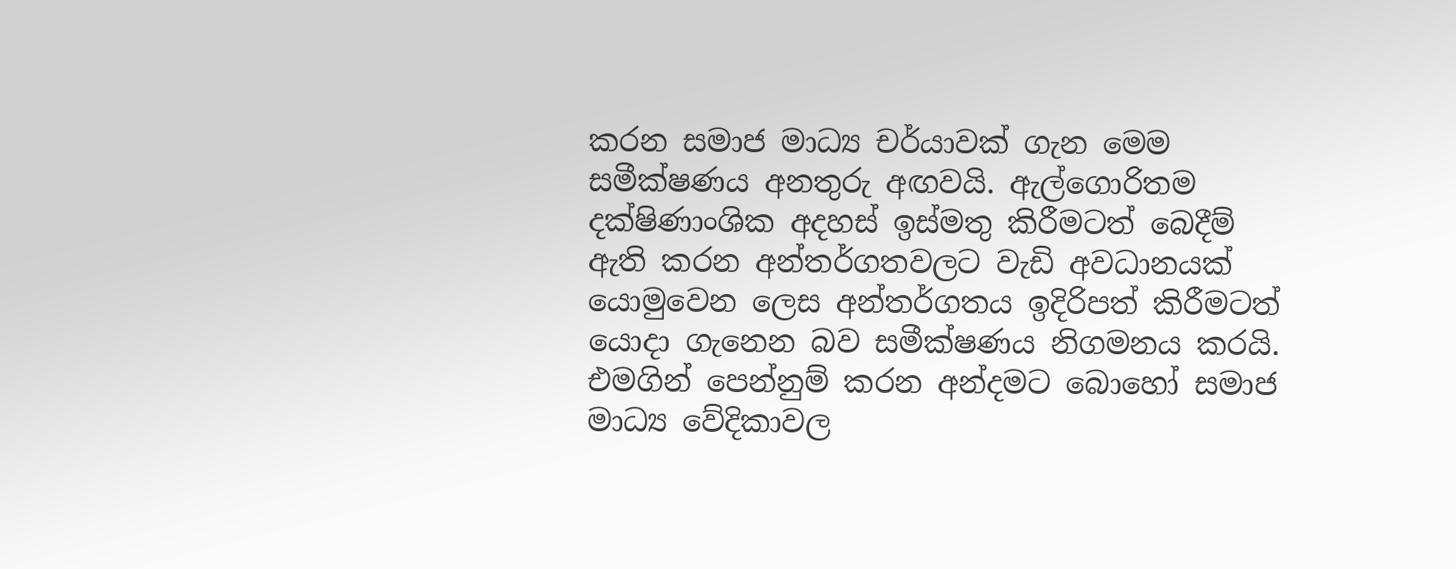කරන සමාජ මාධ්‍ය චර්යාවක් ගැන මෙම සමීක්ෂණය අනතුරු අඟවයි. ඇල්ගොරිතම දක්ෂිණාංශික අදහස් ඉස්මතු කිරීමටත් බෙදීම් ඇති කරන අන්තර්ගතවලට වැඩි අවධානයක් යොමුවෙන ලෙස අන්තර්ගතය ඉදිරිපත් කිරීමටත් යොදා ගැනෙන බව සමීක්ෂණය නිගමනය කරයි. එමගින් පෙන්නුම් කරන අන්දමට බොහෝ සමාජ මාධ්‍ය වේදිකාවල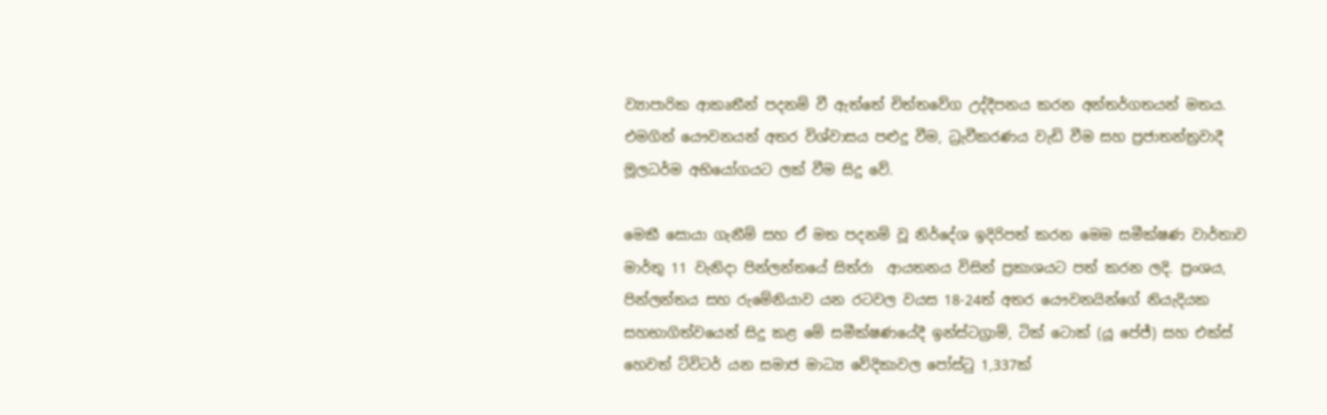ව්‍යාපාරික ආකෘතීන් පදනම් වී ඇත්තේ චිත්තවේග උද්දීපනය කරන අන්තර්ගතයන් මතය. එමගින් යෞවනයන් අතර විශ්වාසය පළුදු වීම, ධ්‍රැවීකරණය වැඩි වීම සහ ප්‍රජාතන්ත්‍රවාදී මූලධර්ම අභියෝගයට ලක් වීම සිදු වේ.

මෙකී සොයා ගැනීම් සහ ඒ මත පදනම් වූ නිර්දේශ ඉදිරිපත් කරන මෙම සමීක්ෂණ වාර්තාව මාර්තු 11 වැනිදා පින්ලන්තයේ සිත්රා  ආයතනය විසින් ප්‍රකාශයට පත් කරන ලදි. ප්‍රංශය, පින්ලන්තය සහ රුමේනියාව යන රටවල වයස 18-24ත් අතර යෞවනයින්ගේ නියැදියක සහභාගිත්වයෙන් සිදු කළ මේ සමීක්ෂණයේදී ඉන්ස්ටග්‍රාම්, ටික් ටොක් (යූ පේජ්) සහ එක්ස් හෙවත් ට්විටර් යන සමාජ මාධ්‍ය වේදිකාවල පෝස්ටු 1,337ක්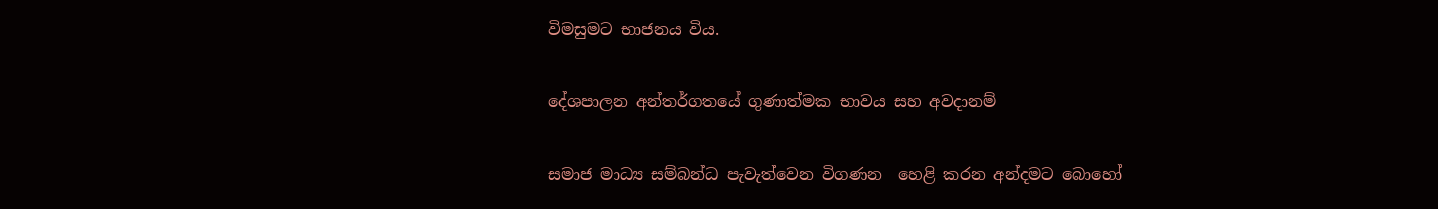විමසුමට භාජනය විය.

දේශපාලන අන්තර්ගතයේ ගුණාත්මක භාවය සහ අවදානම්

සමාජ මාධ්‍ය සම්බන්ධ පැවැත්වෙන විගණන  හෙළි කරන අන්දමට බොහෝ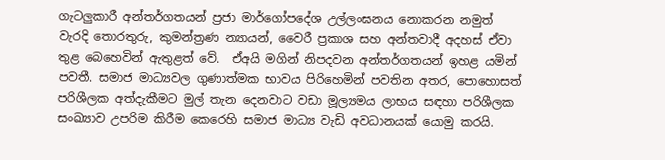ගැටලු‍කාරී අන්තර්ගතයන් ප්‍රජා මාර්ගෝපදේශ උල්ලංඝනය නොකරන නමුත් වැරදි තොරතුරු, කුමන්ත්‍රණ න්‍යායන්, වෛරී ප්‍රකාශ සහ අන්තවාදී අදහස් ඒවා තුළ බෙහෙවින් ඇතුළත් වේ.  ඒඅයි මගින් නිපදවන අන්තර්ගතයන් ඉහළ යමින් පවතී. සමාජ මාධ්‍යවල ගුණාත්මක භාවය පිරිහෙමින් පවතින අතර, පොහොසත් පරිශීලක අත්දැකීමට මුල් තැන දෙනවාට වඩා මූල්‍යමය ලාභය සඳහා පරිශීලක සංඛ්‍යාව උපරිම කිරීම කෙරෙහි සමාජ මාධ්‍ය වැඩි අවධානයක් යොමු කරයි.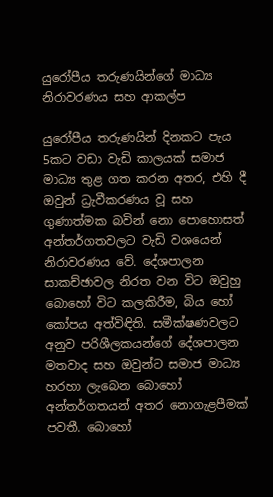යුරෝපීය තරුණයින්ගේ මාධ්‍ය නිරාවරණය සහ ආකල්ප

යුරෝපීය තරුණයින් දිනකට පැය 5කට වඩා වැඩි කාලයක් සමාජ මාධ්‍ය තුළ ගත කරන අතර, එහි දී ඔවුන් ධ්‍රැවීකරණය වූ සහ ගුණාත්මක බවින් නො පොහොසත් අන්තර්ගතවලට වැඩි වශයෙන් නිරාවරණය වේ. දේශපාලන සාකච්ඡාවල නිරත වන විට ඔවුහු බොහෝ විට කලකිරීම, බිය හෝ කෝපය අත්විඳිති. සමීක්ෂණවලට අනුව පරිශීලකයන්ගේ දේශපාලන මතවාද සහ ඔවුන්ට සමාජ මාධ්‍ය හරහා ලැබෙන බොහෝ අන්තර්ගතයන් අතර නොගැළපීමක් පවතී. බොහෝ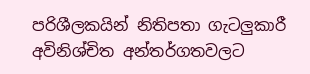පරිශීලකයින් නිතිපතා ගැටලු‍කාරී අවිනිශ්චිත අන්තර්ගතවලට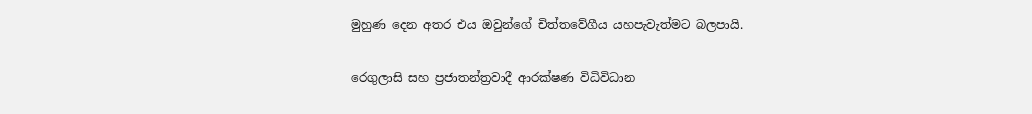මුහුණ දෙන අතර එය ඔවුන්ගේ චිත්තවේගීය යහපැවැත්මට බලපායි.

රෙගුලාසි සහ ප්‍රජාතන්ත්‍රවාදී ආරක්ෂණ විධිවිධාන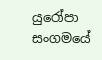යුරෝපා සංගමයේ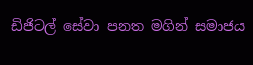ඩිජිටල් සේවා පනත මගින් සමාජය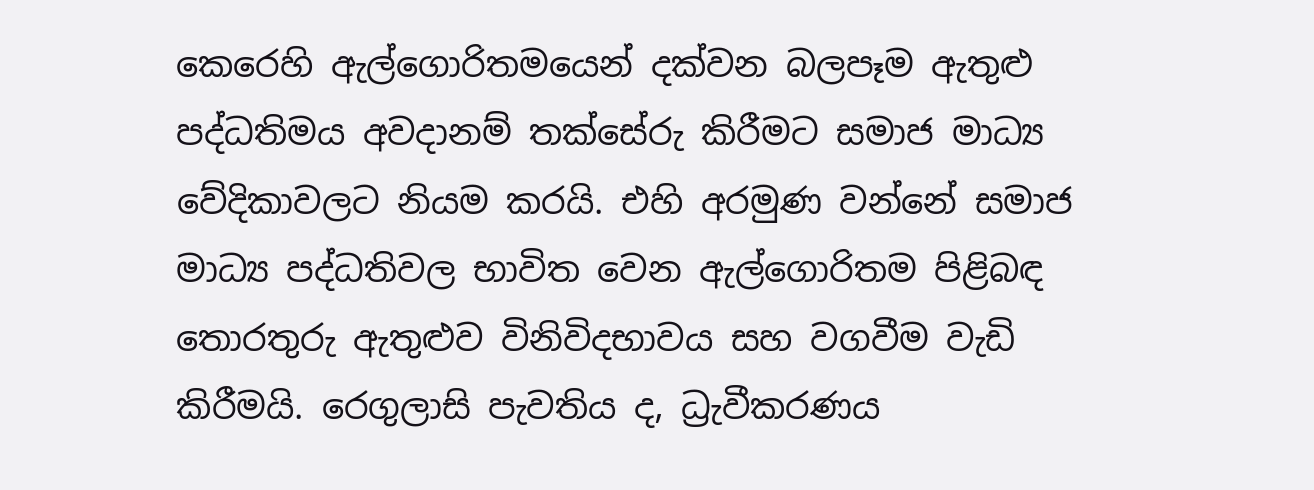කෙරෙහි ඇල්ගොරිතමයෙන් දක්වන බලපෑම ඇතුළු පද්ධතිමය අවදානම් තක්සේරු කිරීමට සමාජ මාධ්‍ය වේදිකාවලට නියම කරයි. එහි අරමුණ වන්නේ සමාජ මාධ්‍ය පද්ධතිවල භාවිත වෙන ඇල්ගොරිතම පිළිබඳ තොරතුරු ඇතුළුව විනිවිදභාවය සහ වගවීම වැඩි කිරීමයි. රෙගුලාසි පැවතිය ද, ධ්‍රැවීකරණය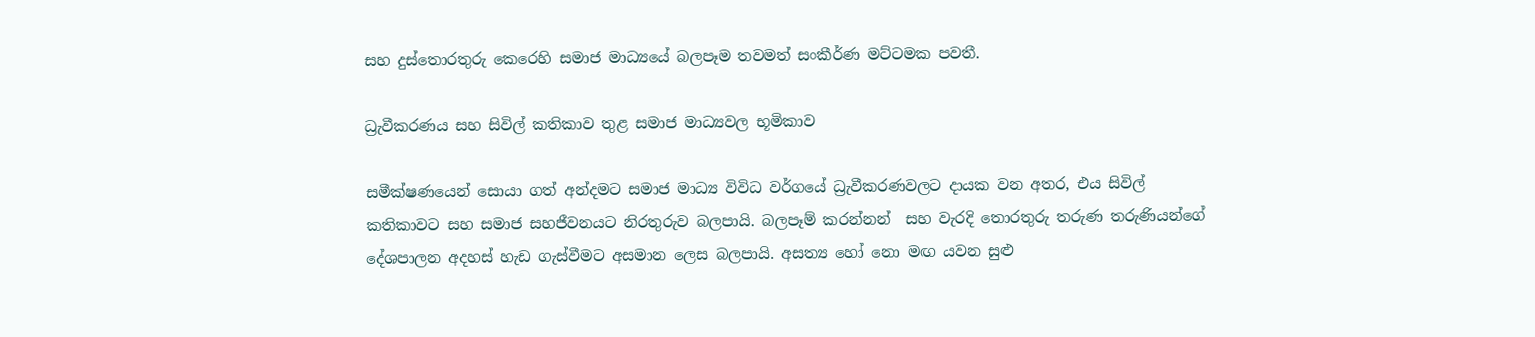සහ දුස්තොරතුරු කෙරෙහි සමාජ මාධ්‍යයේ බලපෑම තවමත් සංකීර්ණ මට්ටමක පවතී.

ධ්‍රැවීකරණය සහ සිවිල් කතිකාව තුළ සමාජ මාධ්‍යවල භූමිකාව

සමීක්ෂණයෙන් සොයා ගත් අන්දමට සමාජ මාධ්‍ය විවිධ වර්ගයේ ධ්‍රැවීකරණවලට දායක වන අතර, එය සිවිල් කතිකාවට සහ සමාජ සහජීවනයට නිරතුරුව බලපායි. බලපෑම් කරන්නන්  සහ වැරදි තොරතුරු තරුණ තරුණියන්ගේ දේශපාලන අදහස් හැඩ ගැස්වීමට අසමාන ලෙස බලපායි. අසත්‍ය හෝ නො මඟ යවන සුළු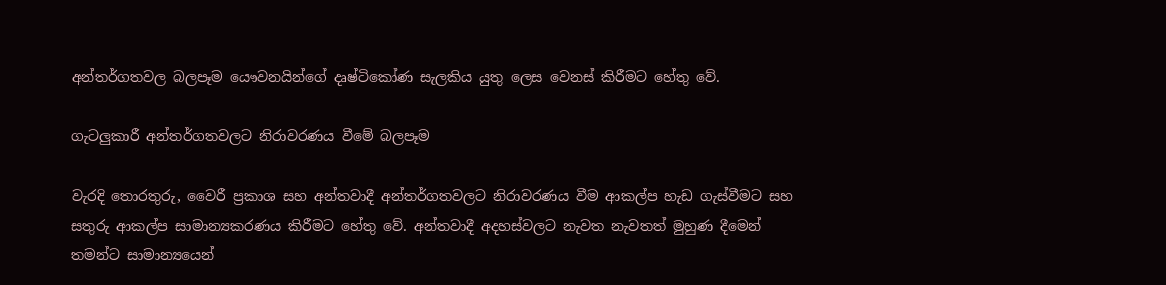අන්තර්ගතවල බලපෑම යෞවනයින්ගේ දෘෂ්ටිකෝණ සැලකිය යුතු ලෙස වෙනස් කිරීමට හේතු වේ.

ගැටලු‍කාරී අන්තර්ගතවලට නිරාවරණය වීමේ බලපෑම

වැරදි තොරතුරු, වෛරී ප්‍රකාශ සහ අන්තවාදී අන්තර්ගතවලට නිරාවරණය වීම ආකල්ප හැඩ ගැස්වීමට සහ සතුරු ආකල්ප සාමාන්‍යකරණය කිරීමට හේතු වේ. අන්තවාදී අදහස්වලට නැවත නැවතත් මුහුණ දීමෙන් තමන්ට සාමාන්‍යයෙන්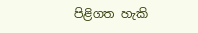පිළිගත හැකි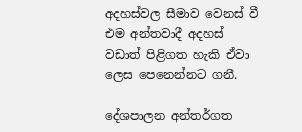අදහස්වල සීමාව වෙනස් වී එම අන්තවාදී අදහස් වඩාත් පිළිගත හැකි ඒවා ලෙස පෙනෙන්නට ගනී.

දේශපාලන අන්තර්ගත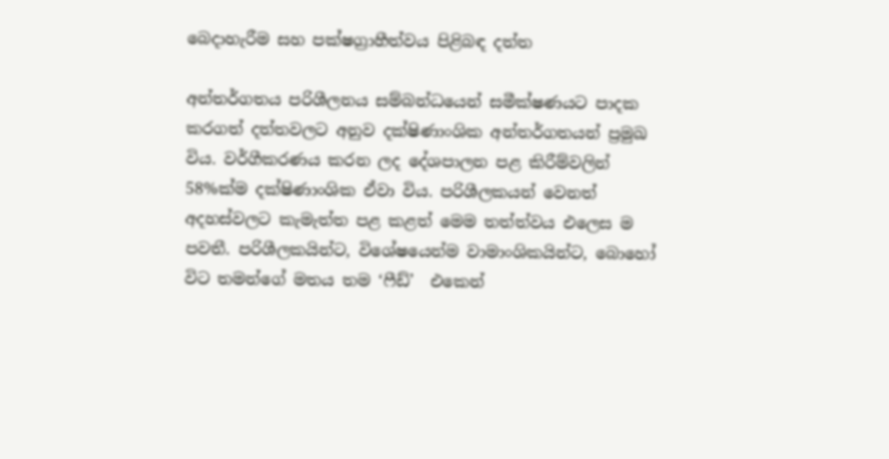බෙදාහැරීම සහ පක්ෂග්‍රාහීත්වය පිළිබඳ දත්ත

අන්තර්ගතය පරිශීලනය සම්බන්ධයෙන් සමීක්ෂණයට පාදක කරගත් දත්තවලට අනුව දක්ෂිණාංශික අන්තර්ගතයන් ප්‍රමුඛ විය. වර්ගීකරණය කරන ලද දේශපාලන පළ කිරීම්වලින් 58%ක්ම දක්ෂිණාංශික ඒවා විය. පරිශීලකයන් වෙනත් අදහස්වලට කැමැත්ත පළ කළත් මෙම තත්ත්වය එලෙස ම පවතී. පරිශීලකයින්ට, විශේෂයෙන්ම වාමාංශිකයින්ට, බොහෝ විට තමන්ගේ මතය තම ‘ෆීඩ්’  එකෙන්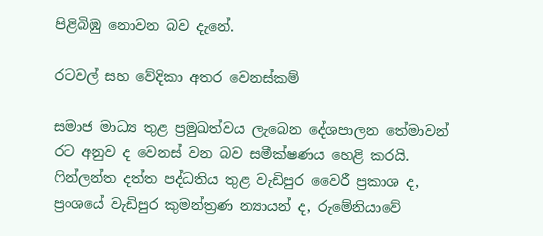පිළිබිඹු නොවන බව දැනේ.

රටවල් සහ වේදිකා අතර වෙනස්කම්

සමාජ මාධ්‍ය තුළ ප්‍රමුඛත්වය ලැබෙන දේශපාලන තේමාවන් රට අනුව ද වෙනස් වන බව සමීක්ෂණය හෙළි කරයි. ෆින්ලන්ත දත්ත පද්ධතිය තුළ වැඩිපුර වෛරී ප්‍රකාශ ද, ප්‍රංශයේ වැඩිපුර කුමන්ත්‍රණ න්‍යායන් ද, රුමේනියාවේ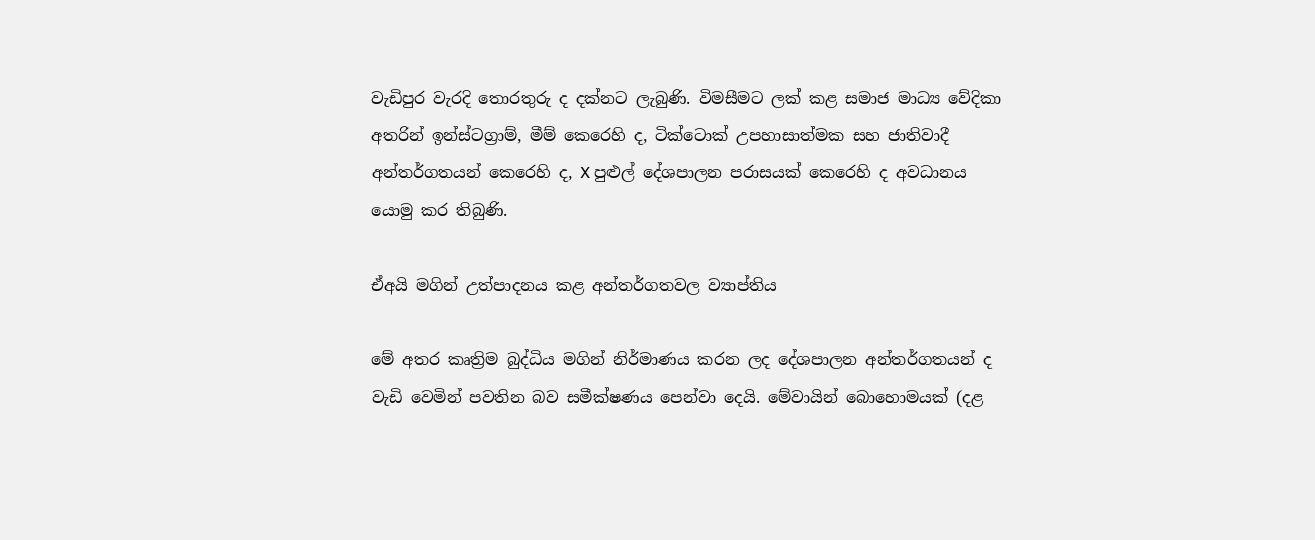වැඩිපුර වැරදි තොරතුරු ද දක්නට ලැබුණි. විමසීමට ලක් කළ සමාජ මාධ්‍ය වේදිකා අතරින් ඉන්ස්ටග්‍රාම්, මීම් කෙරෙහි ද, ටික්ටොක් උපහාසාත්මක සහ ජාතිවාදී අන්තර්ගතයන් කෙරෙහි ද, X පුළුල් දේශපාලන පරාසයක් කෙරෙහි ද අවධානය යොමු කර තිබුණි.

ඒඅයි මගින් උත්පාදනය කළ අන්තර්ගතවල ව්‍යාප්තිය

මේ අතර කෘත්‍රිම බුද්ධිය මගින් නිර්මාණය කරන ලද දේශපාලන අන්තර්ගතයන් ද  වැඩි වෙමින් පවතින බව සමීක්ෂණය පෙන්වා දෙයි. මේවායින් බොහොමයක් (දළ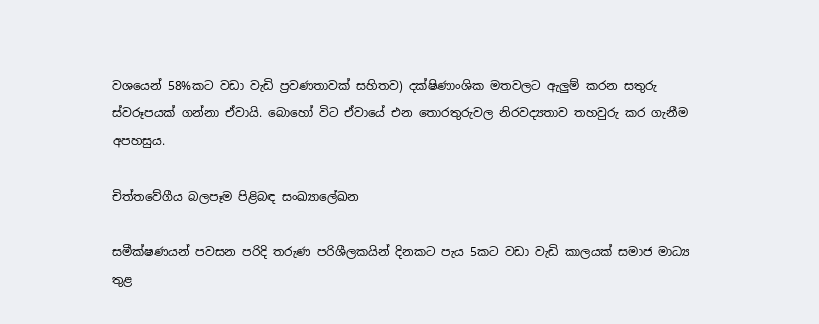වශයෙන් 58%කට වඩා වැඩි ප්‍රවණතාවක් සහිතව) දක්ෂිණාංශික මතවලට ඇලු‍ම් කරන සතුරු ස්වරූපයක් ගන්නා ඒවායි. බොහෝ විට ඒවායේ එන තොරතුරුවල නිරවද්‍යතාව තහවුරු කර ගැනීම අපහසුය.

චිත්තවේගීය බලපෑම පිළිබඳ සංඛ්‍යාලේඛන

සමීක්ෂණයන් පවසන පරිදි තරුණ පරිශීලකයින් දිනකට පැය 5කට වඩා වැඩි කාලයක් සමාජ මාධ්‍ය තුළ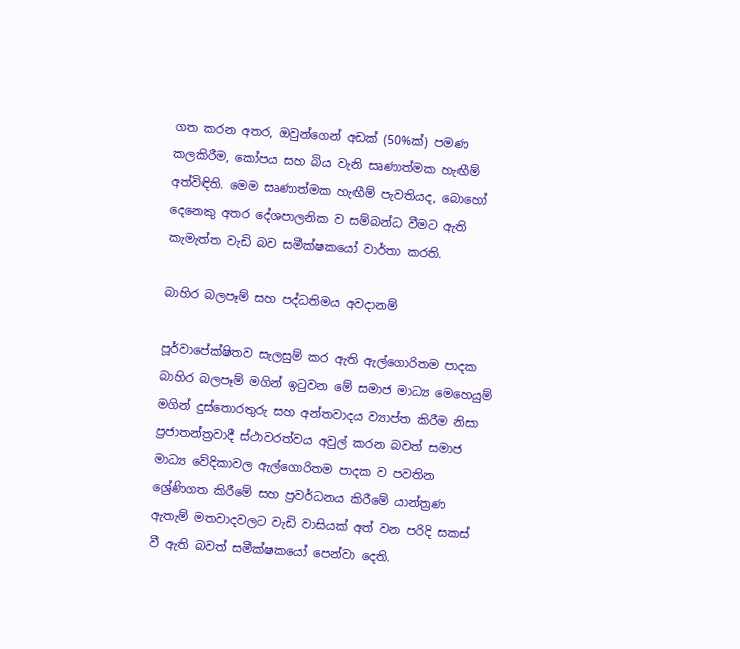ගත කරන අතර, ඔවුන්ගෙන් අඩක් (50%ක්) පමණ කලකිරීම, කෝපය සහ බිය වැනි සෘණාත්මක හැඟීම් අත්විඳිති. මෙම සෘණාත්මක හැඟීම් පැවතියද, බොහෝ දෙනෙකු අතර දේශපාලනික ව සම්බන්ධ වීමට ඇති කැමැත්ත වැඩි බව සමීක්ෂකයෝ වාර්තා කරති.

බාහිර බලපෑම් සහ පද්ධතිමය අවදානම්

පූර්වාපේක්ෂිතව සැලසුම් කර ඇති ඇල්ගොරිතම පාදක බාහිර බලපෑම් මගින් ඉටුවන මේ සමාජ මාධ්‍ය මෙහෙයුම් මගින් දුස්තොරතුරු සහ අන්තවාදය ව්‍යාප්ත කිරීම නිසා ප්‍රජාතන්ත්‍රවාදී ස්ථාවරත්වය අවුල් කරන බවත් සමාජ මාධ්‍ය වේදිකාවල ඇල්ගොරිතම පාදක ව පවතින ශ්‍රේණිගත කිරීමේ සහ ප්‍රවර්ධනය කිරීමේ යාන්ත්‍රණ ඇතැම් මතවාදවලට වැඩි වාසියක් අත් වන පරිදි සකස් වී ඇති බවත් සමීක්ෂකයෝ පෙන්වා දෙති.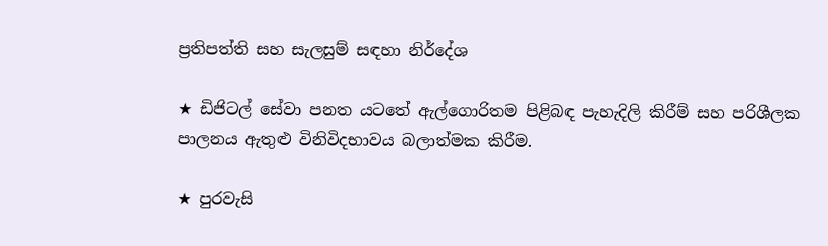ප්‍රතිපත්ති සහ සැලසුම් සඳහා නිර්දේශ

★ ඩිජිටල් සේවා පනත යටතේ ඇල්ගොරිතම පිළිබඳ පැහැදිලි කිරීම් සහ පරිශීලක පාලනය ඇතුළු විනිවිදභාවය බලාත්මක කිරීම.

★ පුරවැසි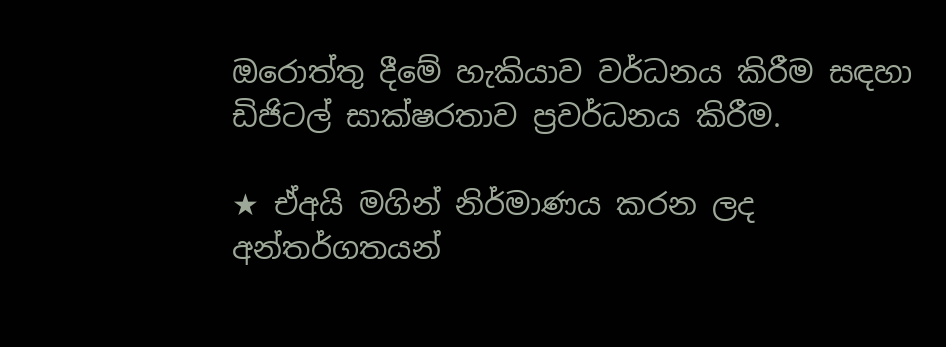ඔරොත්තු දීමේ හැකියාව වර්ධනය කිරීම සඳහා ඩිජිටල් සාක්ෂරතාව ප්‍රවර්ධනය කිරීම.

★ ඒඅයි මගින් නිර්මාණය කරන ලද අන්තර්ගතයන්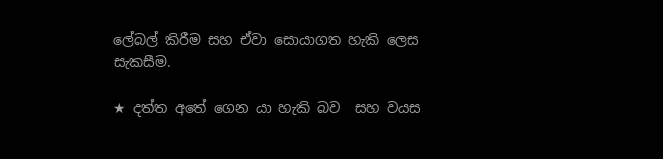ලේබල් කිරීම සහ ඒවා සොයාගත හැකි ලෙස සැකසීම.

★ දත්ත අතේ ගෙන යා හැකි බව  සහ වයස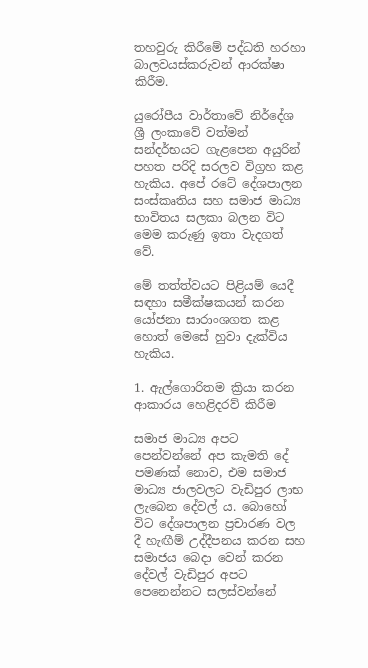තහවුරු කිරීමේ පද්ධති හරහා බාලවයස්කරුවන් ආරක්ෂා කිරීම.

යුරෝපීය වාර්තාවේ නිර්දේශ ශ්‍රී ලංකාවේ වත්මන් සන්දර්භයට ගැළපෙන අයුරින් පහත පරිදි සරලව විග්‍රහ කළ හැකිය. අපේ රටේ දේශපාලන සංස්කෘතිය සහ සමාජ මාධ්‍ය භාවිතය සලකා බලන විට මෙම කරුණු ඉතා වැදගත් වේ.

මේ තත්ත්වයට පිළියම් යෙදී සඳහා සමීක්ෂකයන් කරන යෝජනා සාරාංශගත කළ හොත් මෙසේ හුවා දැක්විය හැකිය.

1. ඇල්ගොරිතම ක්‍රියා කරන ආකාරය හෙළිදරව් කිරීම

සමාජ මාධ්‍ය අපට පෙන්වන්නේ අප කැමති දේ පමණක් නොව, එම සමාජ මාධ්‍ය ජාලවලට වැඩිපුර ලාභ ලැබෙන දේවල් ය. බොහෝ විට දේශපාලන ප්‍රචාරණ වල දී හැඟීම් උද්දීපනය කරන සහ සමාජය බෙදා වෙන් කරන දේවල් වැඩිපුර අපට පෙනෙන්නට සලස්වන්නේ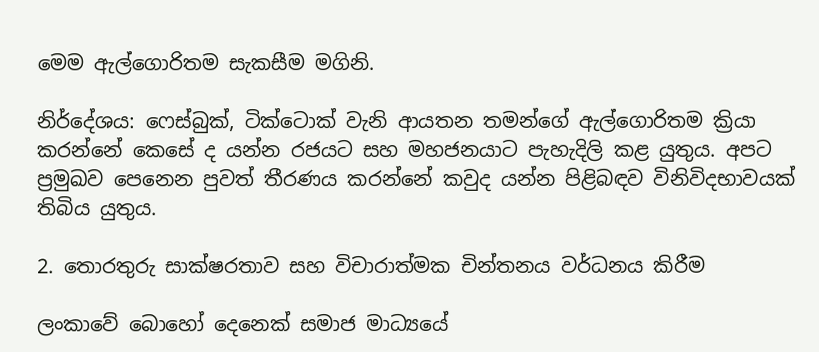මෙම ඇල්ගොරිතම සැකසීම මගිනි.

නිර්දේශය: ෆෙස්බුක්, ටික්ටොක් වැනි ආයතන තමන්ගේ ඇල්ගොරිතම ක්‍රියා කරන්නේ කෙසේ ද යන්න රජයට සහ මහජනයාට පැහැදිලි කළ යුතුය. අපට ප්‍රමුඛව පෙනෙන පුවත් තීරණය කරන්නේ කවුද යන්න පිළිබඳව විනිවිදභාවයක් තිබිය යුතුය.

2. තොරතුරු සාක්ෂරතාව සහ විචාරාත්මක චින්තනය වර්ධනය කිරීම

ලංකාවේ බොහෝ දෙනෙක් සමාජ මාධ්‍යයේ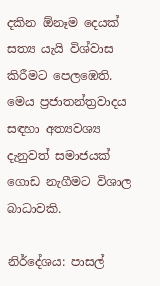දකින ඕනෑම දෙයක් සත්‍ය යැයි විශ්වාස කිරීමට පෙලඹෙති. මෙය ප්‍රජාතන්ත්‍රවාදය සඳහා අත්‍යවශ්‍ය දැනුවත් සමාජයක් ගොඩ නැගීමට විශාල බාධාවකි.

නිර්දේශය: පාසල්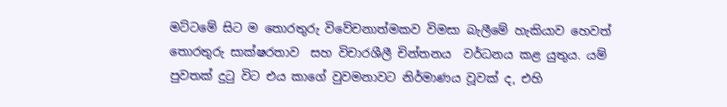මට්ටමේ සිට ම තොරතුරු විවේචනාත්මකව විමසා බැලීමේ හැකියාව හෙවත් තොරතුරු සාක්ෂරතාව  සහ විචාරශීලී චින්තනය  වර්ධනය කළ යුතුය. යම් පුවතක් දුටු විට එය කාගේ වුවමනාවට නිර්මාණය වූවක් ද, එහි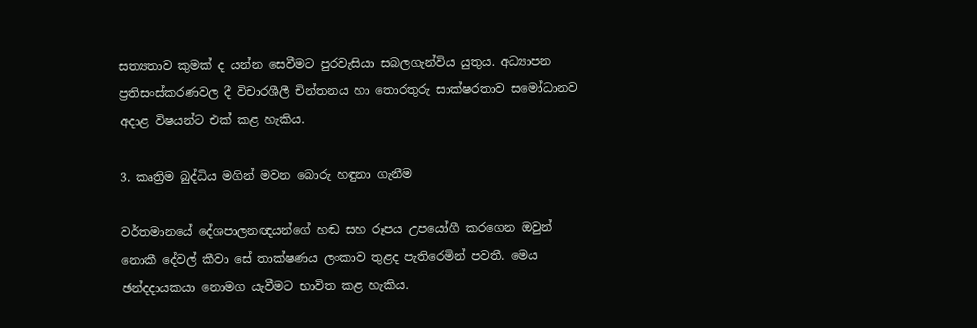සත්‍යතාව කුමක් ද යන්න සෙවීමට පුරවැසියා සබලගැන්විය යුතුය. අධ්‍යාපන ප්‍රතිසංස්කරණවල දී විචාරශීලී චින්තනය හා තොරතුරු සාක්ෂරතාව සමෝධානව අදාළ විෂයන්ට එක් කළ හැකිය.

3. කෘත්‍රිම බුද්ධිය මගින් මවන බොරු හඳුනා ගැනීම

වර්තමානයේ දේශපාලනඥයන්ගේ හඬ සහ රූපය උපයෝගී කරගෙන ඔවුන් නොකී දේවල් කීවා සේ තාක්ෂණය ලංකාව තුළද පැතිරෙමින් පවතී. මෙය ඡන්දදායකයා නොමග යැවීමට භාවිත කළ හැකිය.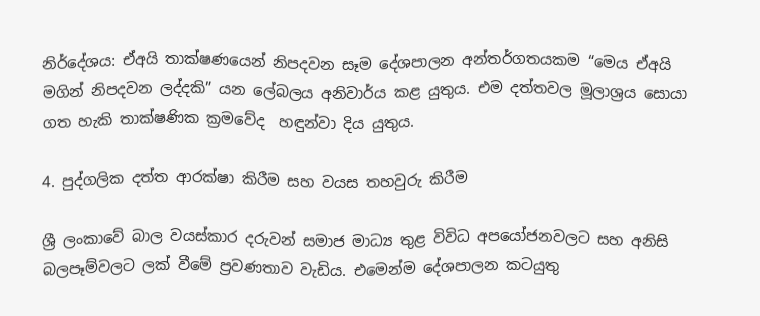නිර්දේශය: ඒඅයි තාක්ෂණයෙන් නිපදවන සෑම දේශපාලන අන්තර්ගතයකම “මෙය ඒඅයි මගින් නිපදවන ලද්දකි” යන ලේබලය අනිවාර්ය කළ යුතුය. එම දත්තවල මූලාශ්‍රය සොයා ගත හැකි තාක්ෂණික ක්‍රමවේද  හඳුන්වා දිය යුතුය.

4. පුද්ගලික දත්ත ආරක්ෂා කිරීම සහ වයස තහවුරු කිරීම

ශ්‍රී ලංකාවේ බාල වයස්කාර දරුවන් සමාජ මාධ්‍ය තුළ විවිධ අපයෝජනවලට සහ අනිසි බලපෑම්වලට ලක් වීමේ ප්‍රවණතාව වැඩිය. එමෙන්ම දේශපාලන කටයුතු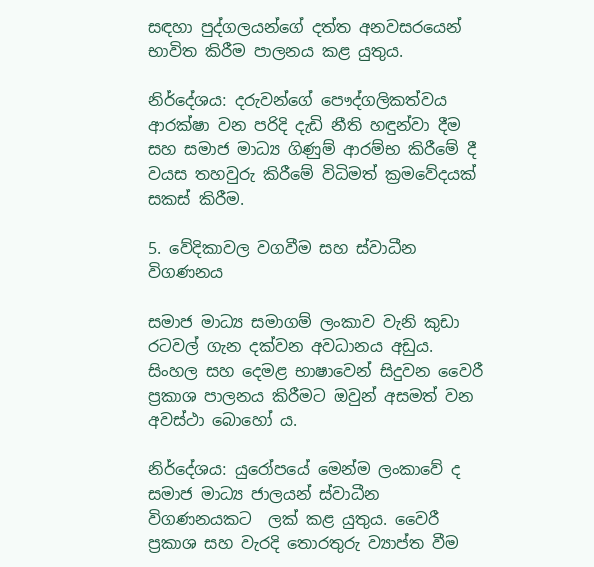සඳහා පුද්ගලයන්ගේ දත්ත අනවසරයෙන් භාවිත කිරීම පාලනය කළ යුතුය.

නිර්දේශය: දරුවන්ගේ පෞද්ගලිකත්වය ආරක්ෂා වන පරිදි දැඩි නීති හඳුන්වා දීම සහ සමාජ මාධ්‍ය ගිණුම් ආරම්භ කිරීමේ දී වයස තහවුරු කිරීමේ විධිමත් ක්‍රමවේදයක්  සකස් කිරීම.

5. වේදිකාවල වගවීම සහ ස්වාධීන විගණනය

සමාජ මාධ්‍ය සමාගම් ලංකාව වැනි කුඩා රටවල් ගැන දක්වන අවධානය අඩුය. සිංහල සහ දෙමළ භාෂාවෙන් සිදුවන වෛරී ප්‍රකාශ පාලනය කිරීමට ඔවුන් අසමත් වන අවස්ථා බොහෝ ය.

නිර්දේශය: යුරෝපයේ මෙන්ම ලංකාවේ ද සමාජ මාධ්‍ය ජාලයන් ස්වාධීන විගණනයකට  ලක් කළ යුතුය. වෛරී ප්‍රකාශ සහ වැරදි තොරතුරු ව්‍යාප්ත වීම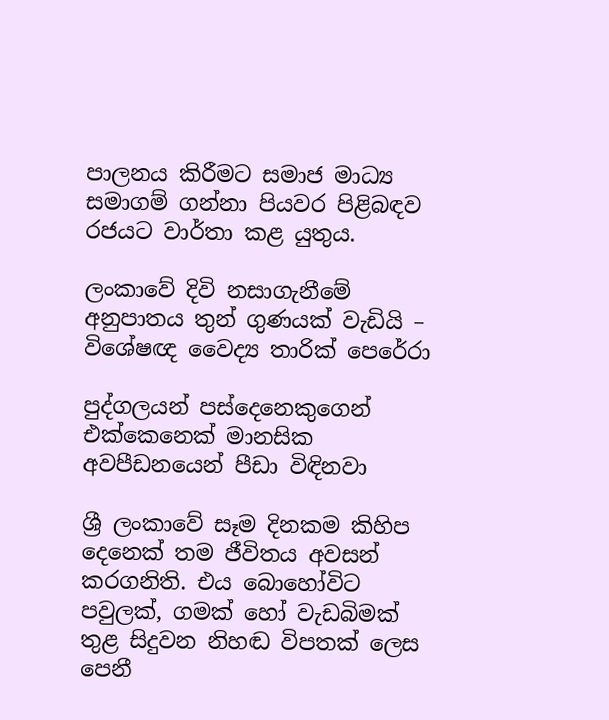පාලනය කිරීමට සමාජ මාධ්‍ය සමාගම් ගන්නා පියවර පිළිබඳව රජයට වාර්තා කළ යුතුය.

ලංකාවේ දිවි නසාගැනීමේ අනුපාතය තුන් ගුණයක් වැඩියි – විශේෂඥ වෛද්‍ය තාරික් පෙරේරා

පුද්ගලයන් පස්දෙනෙකුගෙන් එක්කෙනෙක් මානසික අවපීඩනයෙන් පීඩා විඳිනවා

ශ්‍රී ලංකාවේ සෑම දිනකම කිහිප දෙනෙක් තම ජීවිතය අවසන් කරගනිති. එය බොහෝවිට පවුලක්, ගමක් හෝ වැඩබිමක් තුළ සිදුවන නිහඬ විපතක් ලෙස පෙනී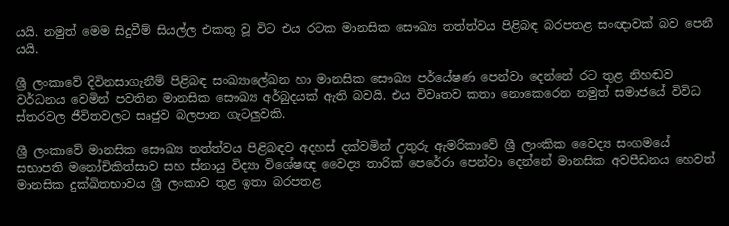යයි. නමුත් මෙම සිදුවීම් සියල්ල එකතු වූ විට එය රටක මානසික සෞඛ්‍ය තත්ත්වය පිළිබඳ බරපතළ සංඥාවක් බව පෙනී යයි.

ශ්‍රී ලංකාවේ දිවිනසාගැනීම් පිළිබඳ සංඛ්‍යාලේඛන හා මානසික සෞඛ්‍ය පර්යේෂණ පෙන්වා දෙන්නේ රට තුළ නිහඬව වර්ධනය වෙමින් පවතින මානසික සෞඛ්‍ය අර්බුදයක් ඇති බවයි. එය විවෘතව කතා නොකෙරෙන නමුත් සමාජයේ විවිධ ස්තරවල ජීවිතවලට සෘජුව බලපාන ගැටලු‍වකි.

ශ්‍රී ලංකාවේ මානසික සෞඛ්‍ය තත්ත්වය පිළිබඳව අදහස් දක්වමින් උතුරු ඇමරිකාවේ ශ්‍රී ලාංකික වෛද්‍ය සංගමයේ සභාපති මනෝචිකිත්සාව සහ ස්නායු විද්‍යා විශේෂඥ වෛද්‍ය තාරික් පෙරේරා පෙන්වා දෙන්නේ මානසික අවපීඩනය හෙවත් මානසික දුක්ඛිතභාවය ශ්‍රී ලංකාව තුළ ඉතා බරපතළ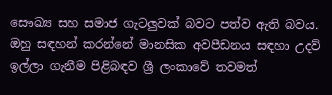සෞඛ්‍ය සහ සමාජ ගැටලු‍වක් බවට පත්ව ඇති බවය. ඔහු සඳහන් කරන්නේ මානසික අවපීඩනය සඳහා උදව් ඉල්ලා ගැනීම පිළිබඳව ශ්‍රී ලංකාවේ තවමත්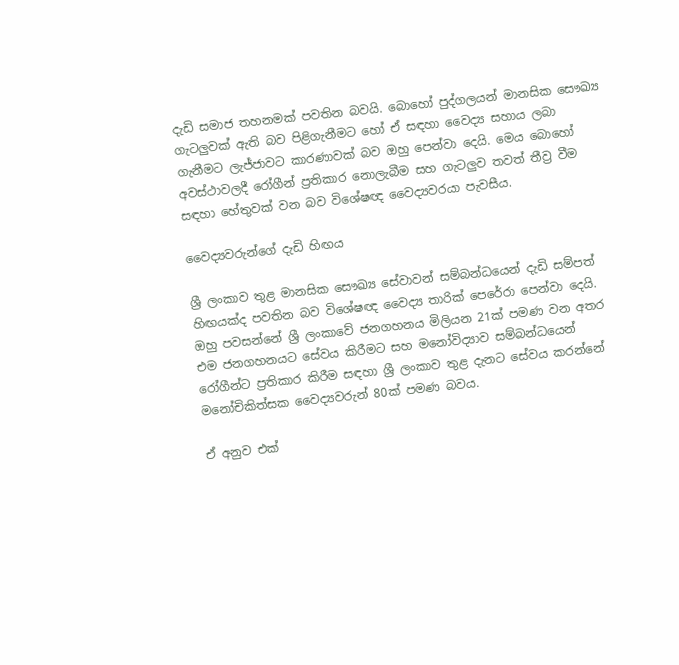දැඩි සමාජ තහනමක් පවතින බවයි. බොහෝ පුද්ගලයන් මානසික සෞඛ්‍ය ගැටලු‍වක් ඇති බව පිළිගැනීමට හෝ ඒ සඳහා වෛද්‍ය සහාය ලබා ගැනීමට ලැජ්ජාවට කාරණාවක් බව ඔහු පෙන්වා දෙයි. මෙය බොහෝ අවස්ථාවලදී රෝගීන් ප්‍රතිකාර නොලැබීම සහ ගැටලු‍ව තවත් තීව්‍ර වීම සඳහා හේතුවක් වන බව විශේෂඥ වෛද්‍යවරයා පැවසීය.

වෛද්‍යවරුන්ගේ දැඩි හිඟය

ශ්‍රී ලංකාව තුළ මානසික සෞඛ්‍ය සේවාවන් සම්බන්ධයෙන් දැඩි සම්පත් හිඟයක්ද පවතින බව විශේෂඥ වෛද්‍ය තාරික් පෙරේරා පෙන්වා දෙයි. ඔහු පවසන්නේ ශ්‍රී ලංකාවේ ජනගහනය මිලියන 21ක් පමණ වන අතර එම ජනගහනයට සේවය කිරීමට සහ මනෝවිද්‍යාව සම්බන්ධයෙන් රෝගීන්ට ප්‍රතිකාර කිරීම සඳහා ශ්‍රී ලංකාව තුළ දැනට සේවය කරන්නේ මනෝචිකිත්සක වෛද්‍යවරුන් 80ක් පමණ බවය.

ඒ අනුව එක්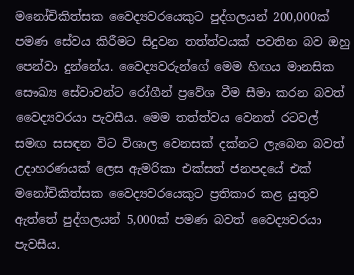මනෝචිකිත්සක වෛද්‍යවරයෙකුට පුද්ගලයන් 200,000ක් පමණ සේවය කිරීමට සිදුවන තත්ත්වයක් පවතින බව ඔහු පෙන්වා දුන්නේය. වෛද්‍යවරුන්ගේ මෙම හිඟය මානසික සෞඛ්‍ය සේවාවන්ට රෝගීන් ප්‍රවේශ වීම සීමා කරන බවත් වෛද්‍යවරයා පැවසීය. මෙම තත්ත්වය වෙනත් රටවල් සමඟ සසඳන විට විශාල වෙනසක් දක්නට ලැබෙන බවත් උදාහරණයක් ලෙස ඇමරිකා එක්සත් ජනපදයේ එක් මනෝචිකිත්සක වෛද්‍යවරයෙකුට ප්‍රතිකාර කළ යුතුව ඇත්තේ පුද්ගලයන් 5,000ක් පමණ බවත් වෛද්‍යවරයා පැවසීය.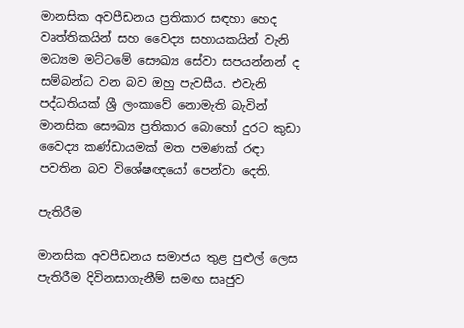මානසික අවපීඩනය ප්‍රතිකාර සඳහා හෙද වෘත්තිකයින් සහ වෛද්‍ය සහායකයින් වැනි මධ්‍යම මට්ටමේ සෞඛ්‍ය සේවා සපයන්නන් ද සම්බන්ධ වන බව ඔහු පැවසීය. එවැනි පද්ධතියක් ශ්‍රී ලංකාවේ නොමැති බැවින් මානසික සෞඛ්‍ය ප්‍රතිකාර බොහෝ දුරට කුඩා වෛද්‍ය කණ්ඩායමක් මත පමණක් රඳා පවතින බව විශේෂඥයෝ පෙන්වා දෙති.

පැතිරීම

මානසික අවපීඩනය සමාජය තුළ පුළුල් ලෙස පැතිරීම දිවිනසාගැනීම් සමඟ සෘජුව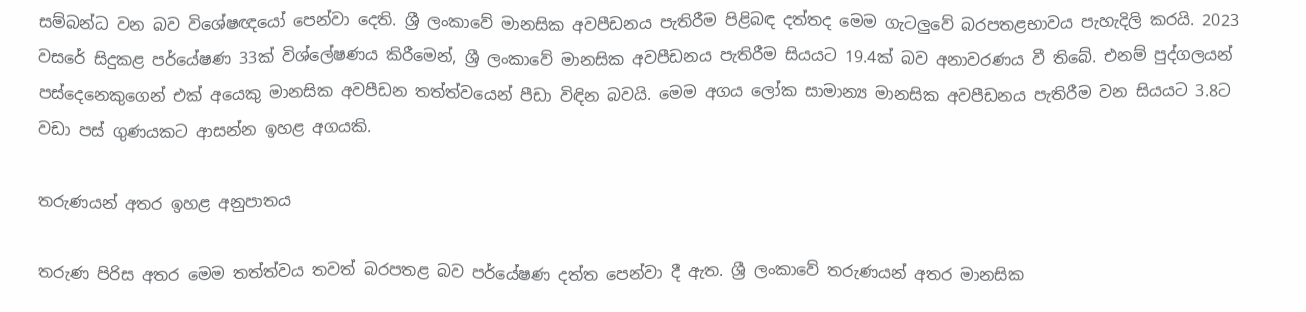සම්බන්ධ වන බව විශේෂඥයෝ පෙන්වා දෙති. ශ්‍රී ලංකාවේ මානසික අවපීඩනය පැතිරීම පිළිබඳ දත්තද මෙම ගැටලු‍වේ බරපතළභාවය පැහැදිලි කරයි. 2023 වසරේ සිදුකළ පර්යේෂණ 33ක් විශ්ලේෂණය කිරීමෙන්, ශ්‍රී ලංකාවේ මානසික අවපීඩනය පැතිරීම සියයට 19.4ක් බව අනාවරණය වී තිබේ. එනම් පුද්ගලයන් පස්දෙනෙකුගෙන් එක් අයෙකු මානසික අවපීඩන තත්ත්වයෙන් පීඩා විඳින බවයි. මෙම අගය ලෝක සාමාන්‍ය මානසික අවපීඩනය පැතිරීම වන සියයට 3.8ට වඩා පස් ගුණයකට ආසන්න ඉහළ අගයකි.

තරුණයන් අතර ඉහළ අනුපාතය

තරුණ පිරිස අතර මෙම තත්ත්වය තවත් බරපතළ බව පර්යේෂණ දත්ත පෙන්වා දී ඇත. ශ්‍රී ලංකාවේ තරුණයන් අතර මානසික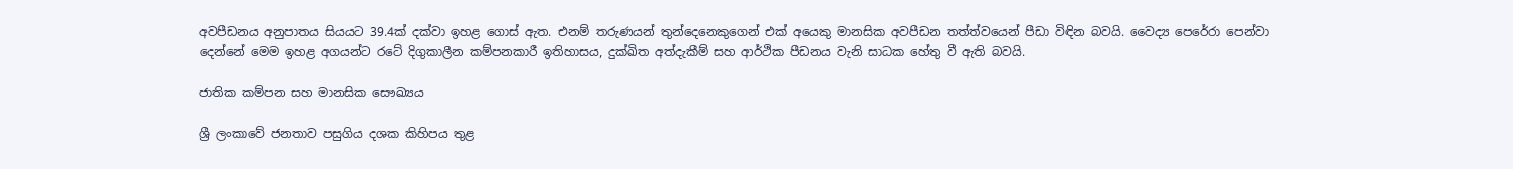අවපීඩනය අනුපාතය සියයට 39.4ක් දක්වා ඉහළ ගොස් ඇත. එනම් තරුණයන් තුන්දෙනෙකුගෙන් එක් අයෙකු මානසික අවපීඩන තත්ත්වයෙන් පීඩා විඳින බවයි. වෛද්‍ය පෙරේරා පෙන්වා දෙන්නේ මෙම ඉහළ අගයන්ට රටේ දිගුකාලීන කම්පනකාරී ඉතිහාසය, දුක්ඛිත අත්දැකීම් සහ ආර්ථික පීඩනය වැනි සාධක හේතු වී ඇති බවයි.

ජාතික කම්පන සහ මානසික සෞඛ්‍යය

ශ්‍රී ලංකාවේ ජනතාව පසුගිය දශක කිහිපය තුළ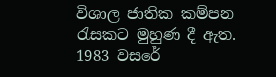විශාල ජාතික කම්පන රැසකට මුහුණ දී ඇත. 1983 වසරේ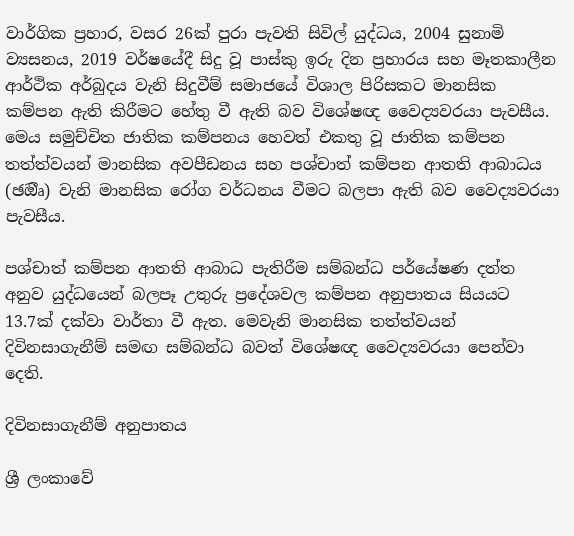වාර්ගික ප්‍රහාර, වසර 26ක් පුරා පැවති සිවිල් යුද්ධය, 2004 සුනාමි ව්‍යසනය, 2019 වර්ෂයේදී සිදු වූ පාස්කු ඉරු දින ප්‍රහාරය සහ මෑතකාලීන ආර්ථික අර්බුදය වැනි සිදුවීම් සමාජයේ විශාල පිරිසකට මානසික කම්පන ඇති කිරීමට හේතු වී ඇති බව විශේෂඥ වෛද්‍යවරයා පැවසීය. මෙය සමුච්චිත ජාතික කම්පනය හෙවත් එකතු වූ ජාතික කම්පන තත්ත්වයන් මානසික අවපීඩනය සහ පශ්චාත් කම්පන ආතති ආබාධය (ඡඔීෘ) වැනි මානසික රෝග වර්ධනය වීමට බලපා ඇති බව වෛද්‍යවරයා පැවසීය.

පශ්චාත් කම්පන ආතති ආබාධ පැතිරීම සම්බන්ධ පර්යේෂණ දත්ත අනුව යුද්ධයෙන් බලපෑ උතුරු ප්‍රදේශවල කම්පන අනුපාතය සියයට 13.7ක් දක්වා වාර්තා වී ඇත. මෙවැනි මානසික තත්ත්වයන් දිවිනසාගැනීම් සමඟ සම්බන්ධ බවත් විශේෂඥ වෛද්‍යවරයා පෙන්වා දෙති.

දිවිනසාගැනීම් අනුපාතය

ශ්‍රී ලංකාවේ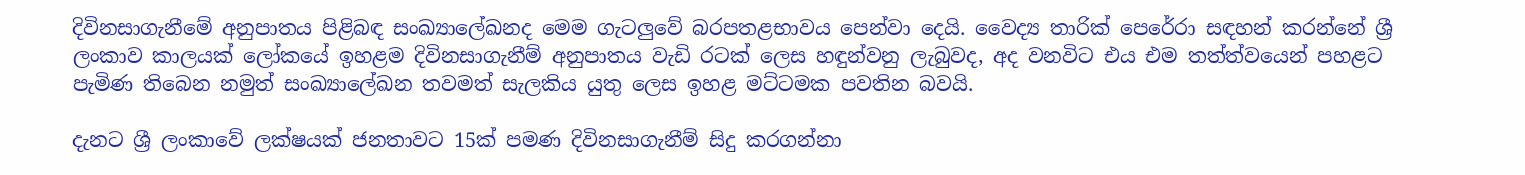දිවිනසාගැනීමේ අනුපාතය පිළිබඳ සංඛ්‍යාලේඛනද මෙම ගැටලු‍වේ බරපතළභාවය පෙන්වා දෙයි. වෛද්‍ය තාරික් පෙරේරා සඳහන් කරන්නේ ශ්‍රී ලංකාව කාලයක් ලෝකයේ ඉහළම දිවිනසාගැනීම් අනුපාතය වැඩි රටක් ලෙස හඳුන්වනු ලැබුවද, අද වනවිට එය එම තත්ත්වයෙන් පහළට පැමිණ තිබෙන නමුත් සංඛ්‍යාලේඛන තවමත් සැලකිය යුතු ලෙස ඉහළ මට්ටමක පවතින බවයි.

දැනට ශ්‍රී ලංකාවේ ලක්ෂයක් ජනතාවට 15ක් පමණ දිවිනසාගැනීම් සිදු කරගන්නා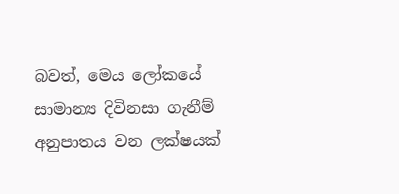බවත්, මෙය ලෝකයේ සාමාන්‍ය දිවිනසා ගැනීම් අනුපාතය වන ලක්ෂයක්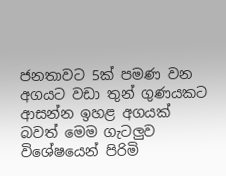ජනතාවට 5ක් පමණ වන අගයට වඩා තුන් ගුණයකට ආසන්න ඉහළ අගයක් බවත් මෙම ගැටලු‍ව විශේෂයෙන් පිරිමි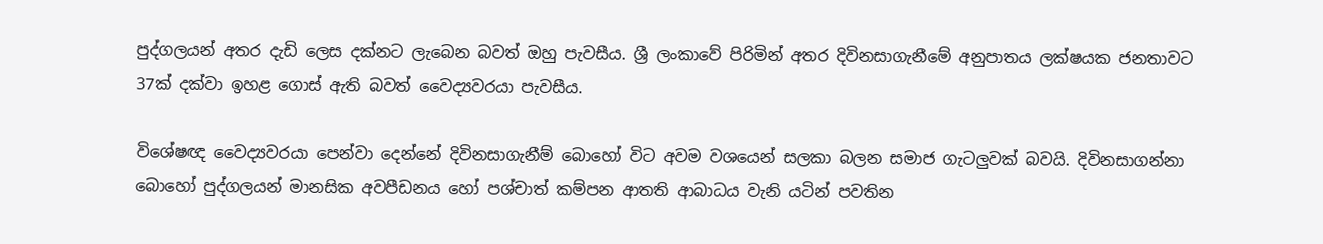පුද්ගලයන් අතර දැඩි ලෙස දක්නට ලැබෙන බවත් ඔහු පැවසීය. ශ්‍රී ලංකාවේ පිරිමින් අතර දිවිනසාගැනීමේ අනුපාතය ලක්ෂයක ජනතාවට 37ක් දක්වා ඉහළ ගොස් ඇති බවත් වෛද්‍යවරයා පැවසීය.

විශේෂඥ වෛද්‍යවරයා පෙන්වා දෙන්නේ දිවිනසාගැනීම් බොහෝ විට අවම වශයෙන් සලකා බලන සමාජ ගැටලු‍වක් බවයි. දිවිනසාගන්නා බොහෝ පුද්ගලයන් මානසික අවපීඩනය හෝ පශ්චාත් කම්පන ආතති ආබාධය වැනි යටින් පවතින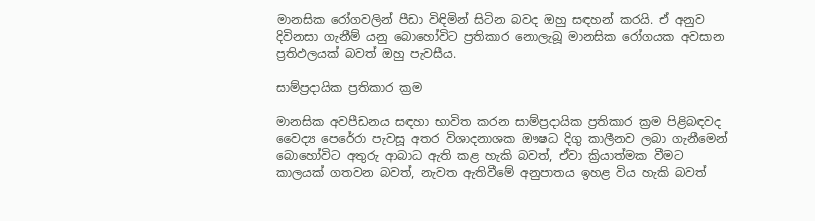මානසික රෝගවලින් පීඩා විඳිමින් සිටින බවද ඔහු සඳහන් කරයි. ඒ අනුව දිවිනසා ගැනීම් යනු බොහෝවිට ප්‍රතිකාර නොලැබූ මානසික රෝගයක අවසාන ප්‍රතිඵලයක් බවත් ඔහු පැවසීය.

සාම්ප්‍රදායික ප්‍රතිකාර ක්‍රම

මානසික අවපීඩනය සඳහා භාවිත කරන සාම්ප්‍රදායික ප්‍රතිකාර ක්‍රම පිළිබඳවද වෛද්‍ය පෙරේරා පැවසූ අතර විශාදනාශක ඖෂධ දිගු කාලීනව ලබා ගැනීමෙන් බොහෝවිට අතුරු ආබාධ ඇති කළ හැකි බවත්, ඒවා ක්‍රියාත්මක වීමට කාලයක් ගතවන බවත්, නැවත ඇතිවීමේ අනුපාතය ඉහළ විය හැකි බවත්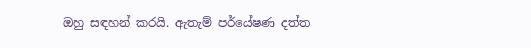ඔහු සඳහන් කරයි. ඇතැම් පර්යේෂණ දත්ත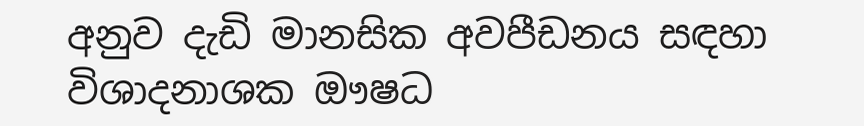අනුව දැඩි මානසික අවපීඩනය සඳහා විශාදනාශක ඖෂධ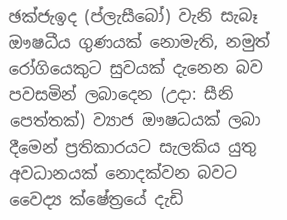ඡක්ජැඉද (ප්ලැසීබෝ) වැනි සැබෑ ඖෂධීය ගුණයක් නොමැති, නමුත් රෝගියෙකුට සුවයක් දැනෙන බව පවසමින් ලබාදෙන (උදා: සීනි පෙත්තක්) ව්‍යාජ ඖෂධයක් ලබා දීමෙන් ප්‍රතිකාරයට සැලකිය යුතු අවධානයක් නොදක්වන බවට වෛද්‍ය ක්ෂේත්‍රයේ දැඩි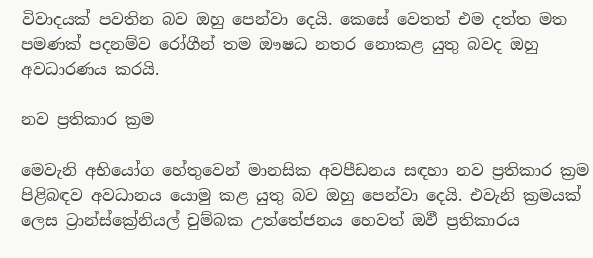විවාදයක් පවතින බව ඔහු පෙන්වා දෙයි. කෙසේ වෙතත් එම දත්ත මත පමණක් පදනම්ව රෝගීන් තම ඖෂධ නතර නොකළ යුතු බවද ඔහු අවධාරණය කරයි.

නව ප්‍රතිකාර ක්‍රම

මෙවැනි අභියෝග හේතුවෙන් මානසික අවපීඩනය සඳහා නව ප්‍රතිකාර ක්‍රම පිළිබඳව අවධානය යොමු කළ යුතු බව ඔහු පෙන්වා දෙයි. එවැනි ක්‍රමයක් ලෙස ට්‍රාන්ස්ක්‍රේනියල් චුම්බක උත්තේජනය හෙවත් ඔඵී ප්‍රතිකාරය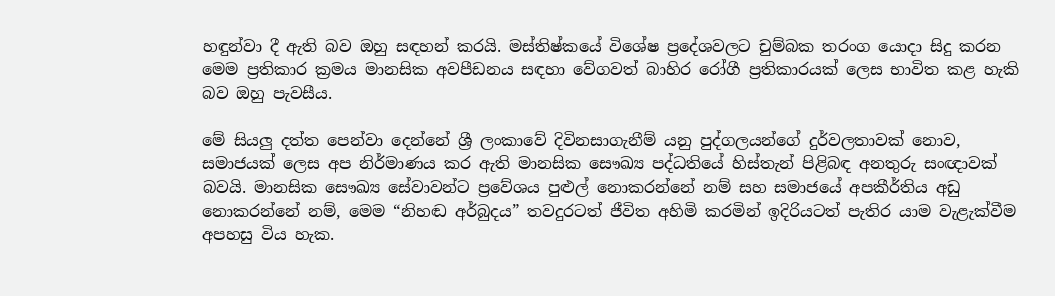හඳුන්වා දී ඇති බව ඔහු සඳහන් කරයි. මස්තිෂ්කයේ විශේෂ ප්‍රදේශවලට චුම්බක තරංග යොදා සිදු කරන මෙම ප්‍රතිකාර ක්‍රමය මානසික අවපීඩනය සඳහා වේගවත් බාහිර රෝගී ප්‍රතිකාරයක් ලෙස භාවිත කළ හැකි බව ඔහු පැවසීය.

මේ සියලු‍ දත්ත පෙන්වා දෙන්නේ ශ්‍රී ලංකාවේ දිවිනසාගැනීම් යනු පුද්ගලයන්ගේ දුර්වලතාවක් නොව, සමාජයක් ලෙස අප නිර්මාණය කර ඇති මානසික සෞඛ්‍ය පද්ධතියේ හිස්තැන් පිළිබඳ අනතුරු සංඥාවක් බවයි. මානසික සෞඛ්‍ය සේවාවන්ට ප්‍රවේශය පුළුල් නොකරන්නේ නම් සහ සමාජයේ අපකීර්තිය අඩු නොකරන්නේ නම්, මෙම “නිහඬ අර්බුදය” තවදුරටත් ජීවිත අහිමි කරමින් ඉදිරියටත් පැතිර යාම වැළැක්වීම අපහසු විය හැක.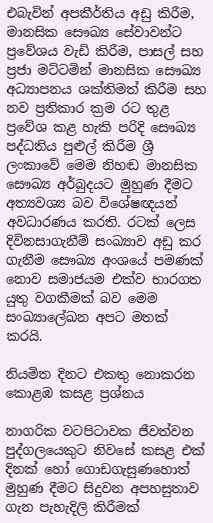එබැවින් අපකීර්තිය අඩු කිරීම, මානසික සෞඛ්‍ය සේවාවන්ට ප්‍රවේශය වැඩි කිරීම, පාසල් සහ ප්‍රජා මට්ටමින් මානසික සෞඛ්‍ය අධ්‍යාපනය ශක්තිමත් කිරීම සහ නව ප්‍රතිකාර ක්‍රම රට තුළ ප්‍රවේශ කළ හැකි පරිදි සෞඛ්‍ය පද්ධතිය පුළුල් කිරීම ශ්‍රී ලංකාවේ මෙම නිහඬ මානසික සෞඛ්‍ය අර්බුදයට මුහුණ දීමට අත්‍යවශ්‍ය බව විශේෂඥයන් අවධාරණය කරති. රටක් ලෙස දිවිනසාගැනීම් සංඛ්‍යාව අඩු කර ගැනීම සෞඛ්‍ය අංශයේ පමණක් නොව සමාජයම එක්ව භාරගත යුතු වගකීමක් බව මෙම සංඛ්‍යාලේඛන අපට මතක් කරයි.

නියමිත දිනට එකතු නොකරන කොළඹ කසළ ප්‍රශ්නය

නාගරික වටපිටාවක ජීවත්වන පුද්ගලයෙකුට නිවසේ කසළ එක් දිනක් හෝ ගොඩගැසුණහොත් මුහුණ දීමට සිදුවන අපහසුතාව ගැන පැහැදිලි කිරීමක්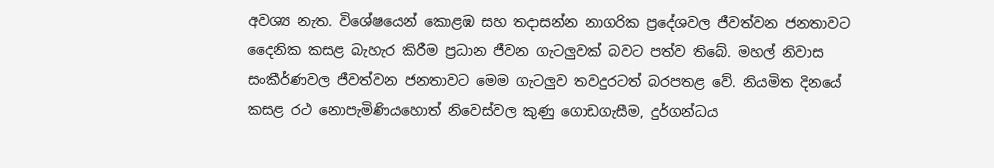අවශ්‍ය නැත. විශේෂයෙන් කොළඹ සහ තදාසන්න නාගරික ප්‍රදේශවල ජීවත්වන ජනතාවට දෛනික කසළ බැහැර කිරීම ප්‍රධාන ජීවන ගැටලු‍වක් බවට පත්ව තිබේ. මහල් නිවාස සංකීර්ණවල ජීවත්වන ජනතාවට මෙම ගැටලු‍ව තවදුරටත් බරපතළ වේ. නියමිත දිනයේ කසළ රථ නොපැමිණියහොත් නිවෙස්වල කුණු ගොඩගැසීම, දුර්ගන්ධය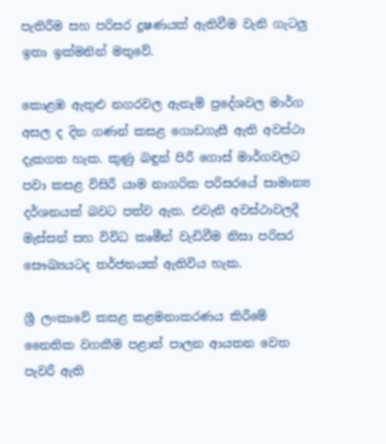පැතිරීම සහ පරිසර දූෂණයක් ඇතිවීම වැනි ගැටලු‍ ඉතා ඉක්මනින් මතුවේ.

කොළඹ ඇතුළු නගරවල ඇතැම් ප්‍රදේශවල මාර්ග අසල ද දින ගණන් කසළ ගොඩගැසී ඇති අවස්ථා දැකගත හැක. කුණු බඳුන් පිරී ගොස් මාර්ගවලට පවා කසළ විසිරී යාම නාගරික පරිසරයේ සාමාන්‍ය දර්ශනයක් බවට පත්ව ඇත. එවැනි අවස්ථාවලදී මැස්සන් සහ විවිධ කෘමීන් වැඩිවීම නිසා පරිසර සෞඛ්‍යයටද තර්ජනයක් ඇතිවිය හැක.

ශ්‍රී ලංකාවේ කසළ කළමනාකරණය කිරීමේ නෛතික වගකීම පළාත් පාලන ආයතන වෙත පැවරී ඇති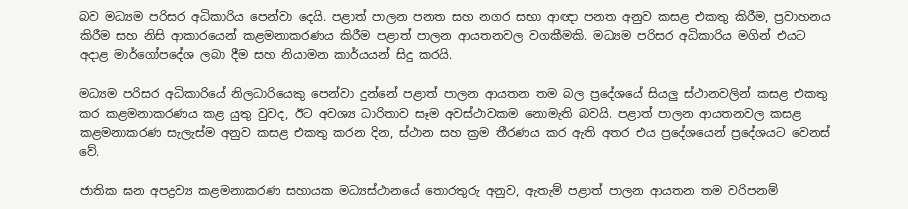බව මධ්‍යම පරිසර අධිකාරිය පෙන්වා දෙයි. පළාත් පාලන පනත සහ නගර සභා ආඥා පනත අනුව කසළ එකතු කිරීම, ප්‍රවාහනය කිරීම සහ නිසි ආකාරයෙන් කළමනාකරණය කිරීම පළාත් පාලන ආයතනවල වගකීමකි. මධ්‍යම පරිසර අධිකාරිය මගින් එයට අදාළ මාර්ගෝපදේශ ලබා දීම සහ නියාමන කාර්යයන් සිදු කරයි.

මධ්‍යම පරිසර අධිකාරියේ නිලධාරියෙකු පෙන්වා දුන්නේ පළාත් පාලන ආයතන තම බල ප්‍රදේශයේ සියලු‍ ස්ථානවලින් කසළ එකතු කර කළමනාකරණය කළ යුතු වුවද, ඊට අවශ්‍ය ධාරිතාව සෑම අවස්ථාවකම නොමැති බවයි. පළාත් පාලන ආයතනවල කසළ කළමනාකරණ සැලැස්ම අනුව කසළ එකතු කරන දින, ස්ථාන සහ ක්‍රම තීරණය කර ඇති අතර එය ප්‍රදේශයෙන් ප්‍රදේශයට වෙනස් වේ.

ජාතික ඝන අපද්‍රව්‍ය කළමනාකරණ සහායක මධ්‍යස්ථානයේ තොරතුරු අනුව, ඇතැම් පළාත් පාලන ආයතන තම වරිපනම්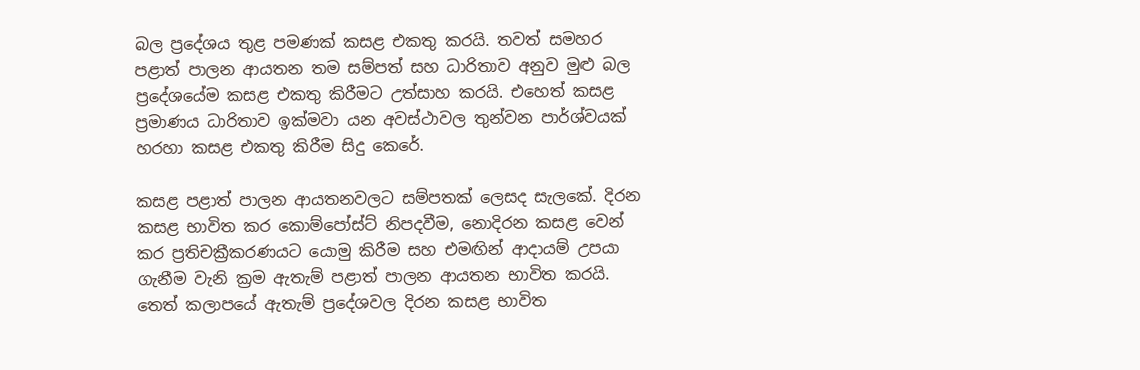බල ප්‍රදේශය තුළ පමණක් කසළ එකතු කරයි. තවත් සමහර පළාත් පාලන ආයතන තම සම්පත් සහ ධාරිතාව අනුව මුළු බල ප්‍රදේශයේම කසළ එකතු කිරීමට උත්සාහ කරයි. එහෙත් කසළ ප්‍රමාණය ධාරිතාව ඉක්මවා යන අවස්ථාවල තුන්වන පාර්ශ්වයක් හරහා කසළ එකතු කිරීම සිදු කෙරේ.

කසළ පළාත් පාලන ආයතනවලට සම්පතක් ලෙසද සැලකේ. දිරන කසළ භාවිත කර කොම්පෝස්ට් නිපදවීම, නොදිරන කසළ වෙන් කර ප්‍රතිචක්‍රීකරණයට යොමු කිරීම සහ එමඟින් ආදායම් උපයා ගැනීම වැනි ක්‍රම ඇතැම් පළාත් පාලන ආයතන භාවිත කරයි. තෙත් කලාපයේ ඇතැම් ප්‍රදේශවල දිරන කසළ භාවිත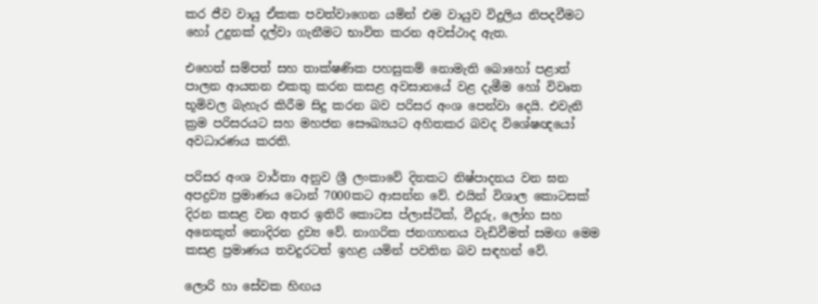කර ජීව වායු ඒකක පවත්වාගෙන යමින් එම වායුව විදුලිය නිපදවීමට හෝ උදුනක් දල්වා ගැනීමට භාවිත කරන අවස්ථාද ඇත.

එහෙත් සම්පත් සහ තාක්ෂණික පහසුකම් නොමැති බොහෝ පළාත් පාලන ආයතන එකතු කරන කසළ අවසානයේ වළ දැමීම හෝ විවෘත භූමිවල බැහැර කිරීම සිදු කරන බව පරිසර අංශ පෙන්වා දෙයි. එවැනි ක්‍රම පරිසරයට සහ මහජන සෞඛ්‍යයට අහිතකර බවද විශේෂඥයෝ අවධාරණය කරති.

පරිසර අංශ වාර්තා අනුව ශ්‍රී ලංකාවේ දිනකට නිෂ්පාදනය වන ඝන අපද්‍රව්‍ය ප්‍රමාණය ටොන් 7000කට ආසන්න වේ. එයින් විශාල කොටසක් දිරන කසළ වන අතර ඉතිරි කොටස ප්ලාස්ටික්, වීදුරු, ලෝහ සහ අනෙකුත් නොදිරන ද්‍රව්‍ය වේ. නාගරික ජනගහනය වැඩිවීමත් සමඟ මෙම කසළ ප්‍රමාණය තවදුරටත් ඉහළ යමින් පවතින බව සඳහන් වේ.

ලොරි හා සේවක හිඟය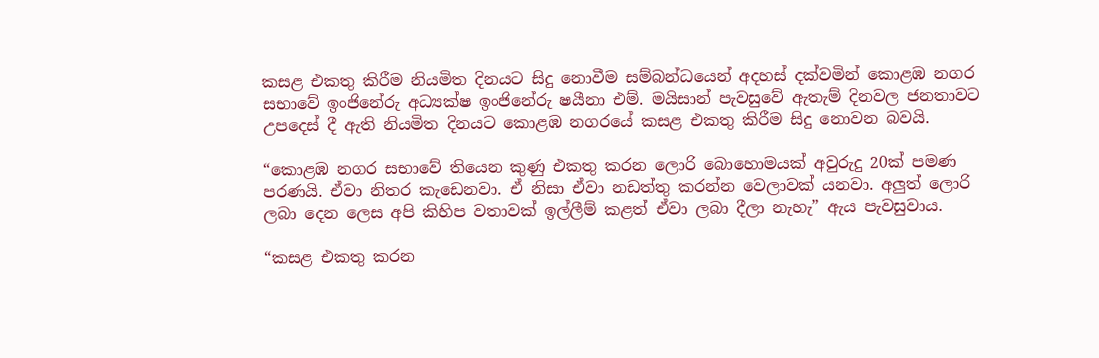කසළ එකතු කිරීම නියමිත දිනයට සිදු නොවීම සම්බන්ධයෙන් අදහස් දක්වමින් කොළඹ නගර සභාවේ ඉංජිනේරු අධ්‍යක්ෂ ඉංජිනේරු ෂයීනා එම්. මයිසාන් පැවසුවේ ඇතැම් දිනවල ජනතාවට උපදෙස් දී ඇති නියමිත දිනයට කොළඹ නගරයේ කසළ එකතු කිරීම සිදු නොවන බවයි.

“කොළඹ නගර සභාවේ තියෙන කුණු එකතු කරන ලොරි බොහොමයක් අවුරුදු 20ක් පමණ පරණයි. ඒවා නිතර කැඩෙනවා. ඒ නිසා ඒවා නඩත්තු කරන්න වෙලාවක් යනවා. අලු‍ත් ලොරි ලබා දෙන ලෙස අපි කිහිප වතාවක් ඉල්ලීම් කළත් ඒවා ලබා දීලා නැහැ” ඇය පැවසුවාය.

“කසළ එකතු කරන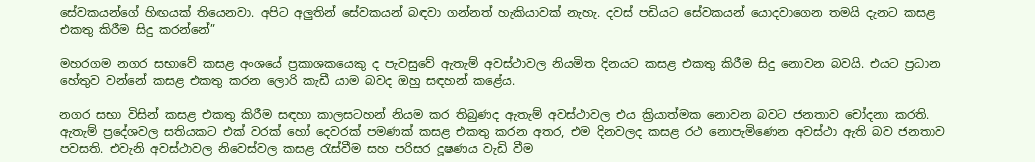සේවකයන්ගේ හිඟයක් තියෙනවා. අපිට අලු‍තින් සේවකයන් බඳවා ගන්නත් හැකියාවක් නැහැ. දවස් පඩියට සේවකයන් යොදවාගෙන තමයි දැනට කසළ එකතු කිරීම සිදු කරන්නේ”

මහරගම නගර සභාවේ කසළ අංශයේ ප්‍රකාශකයෙකු ද පැවසුවේ ඇතැම් අවස්ථාවල නියමිත දිනයට කසළ එකතු කිරීම සිදු නොවන බවයි. එයට ප්‍රධාන හේතුව වන්නේ කසළ එකතු කරන ලොරි කැඩී යාම බවද ඔහු සඳහන් කළේය.

නගර සභා විසින් කසළ එකතු කිරීම සඳහා කාලසටහන් නියම කර තිබුණද ඇතැම් අවස්ථාවල එය ක්‍රියාත්මක නොවන බවට ජනතාව චෝදනා කරති. ඇතැම් ප්‍රදේශවල සතියකට එක් වරක් හෝ දෙවරක් පමණක් කසළ එකතු කරන අතර, එම දිනවලද කසළ රථ නොපැමිණෙන අවස්ථා ඇති බව ජනතාව පවසති. එවැනි අවස්ථාවල නිවෙස්වල කසළ රැස්වීම සහ පරිසර දූෂණය වැඩි වීම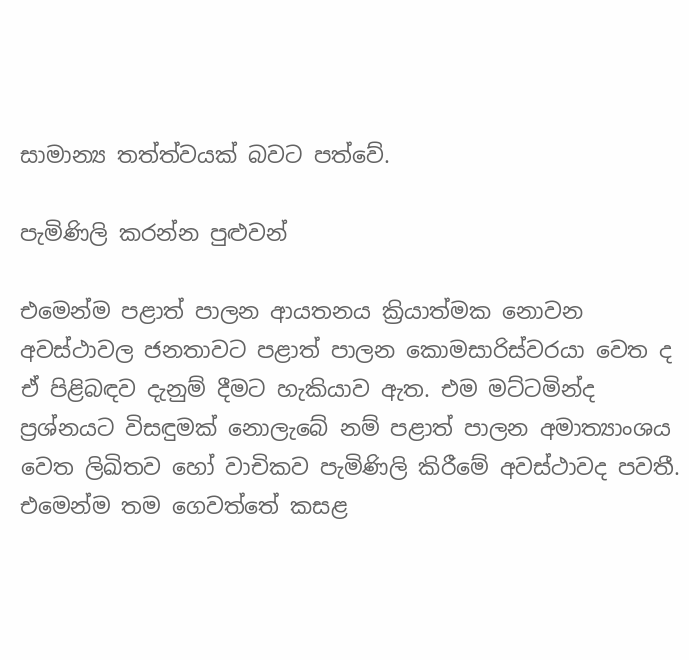සාමාන්‍ය තත්ත්වයක් බවට පත්වේ.

පැමිණිලි කරන්න පුළු‍වන්

එමෙන්ම පළාත් පාලන ආයතනය ක්‍රියාත්මක නොවන අවස්ථාවල ජනතාවට පළාත් පාලන කොමසාරිස්වරයා වෙත ද ඒ පිළිබඳව දැනුම් දීමට හැකියාව ඇත. එම මට්ටමින්ද ප්‍රශ්නයට විසඳුමක් නොලැබේ නම් පළාත් පාලන අමාත්‍යාංශය වෙත ලිඛිතව හෝ වාචිකව පැමිණිලි කිරීමේ අවස්ථාවද පවතී. එමෙන්ම තම ගෙවත්තේ කසළ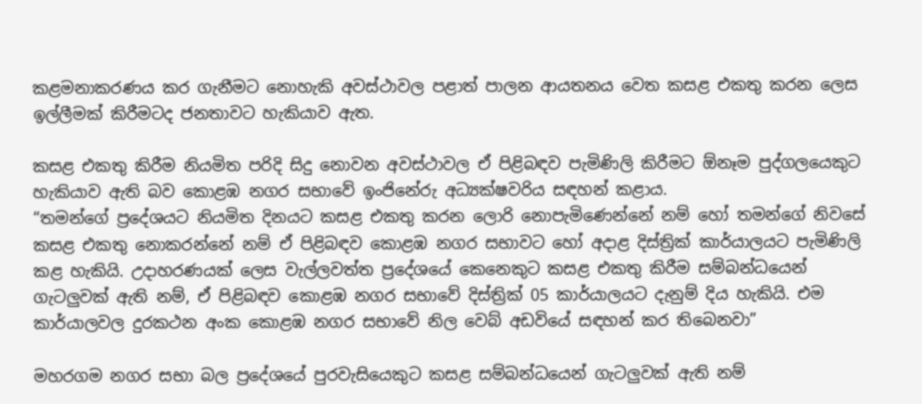කළමනාකරණය කර ගැනීමට නොහැකි අවස්ථාවල පළාත් පාලන ආයතනය වෙත කසළ එකතු කරන ලෙස ඉල්ලීමක් කිරීමටද ජනතාවට හැකියාව ඇත.

කසළ එකතු කිරීම නියමිත පරිදි සිදු නොවන අවස්ථාවල ඒ පිළිබඳව පැමිණිලි කිරීමට ඕනෑම පුද්ගලයෙකුට හැකියාව ඇති බව කොළඹ නගර සභාවේ ඉංජිනේරු අධ්‍යක්ෂවරිය සඳහන් කළාය.
“තමන්ගේ ප්‍රදේශයට නියමිත දිනයට කසළ එකතු කරන ලොරි නොපැමිණෙන්නේ නම් හෝ තමන්ගේ නිවසේ කසළ එකතු නොකරන්නේ නම් ඒ පිළිබඳව කොළඹ නගර සභාවට හෝ අදාළ දිස්ත්‍රික් කාර්යාලයට පැමිණිලි කළ හැකියි. උදාහරණයක් ලෙස වැල්ලවත්ත ප්‍රදේශයේ කෙනෙකුට කසළ එකතු කිරීම සම්බන්ධයෙන් ගැටලු‍වක් ඇති නම්, ඒ පිළිබඳව කොළඹ නගර සභාවේ දිස්ත්‍රික් 05 කාර්යාලයට දැනුම් දිය හැකියි. එම කාර්යාලවල දුරකථන අංක කොළඹ නගර සභාවේ නිල වෙබ් අඩවියේ සඳහන් කර තිබෙනවා”

මහරගම නගර සභා බල ප්‍රදේශයේ පුරවැසියෙකුට කසළ සම්බන්ධයෙන් ගැටලු‍වක් ඇති නම්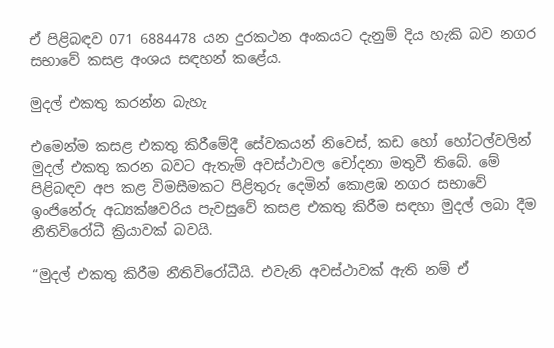ඒ පිළිබඳව 071 6884478 යන දුරකථන අංකයට දැනුම් දිය හැකි බව නගර සභාවේ කසළ අංශය සඳහන් කළේය.

මුදල් එකතු කරන්න බැහැ

එමෙන්ම කසළ එකතු කිරීමේදී සේවකයන් නිවෙස්, කඩ හෝ හෝටල්වලින් මුදල් එකතු කරන බවට ඇතැම් අවස්ථාවල චෝදනා මතුවී තිබේ. මේ පිළිබඳව අප කළ විමසීමකට පිළිතුරු දෙමින් කොළඹ නගර සභාවේ ඉංජිනේරු අධ්‍යක්ෂවරිය පැවසුවේ කසළ එකතු කිරීම සඳහා මුදල් ලබා දීම නීතිවිරෝධී ක්‍රියාවක් බවයි.

“මුදල් එකතු කිරීම නීතිවිරෝධීයි. එවැනි අවස්ථාවක් ඇති නම් ඒ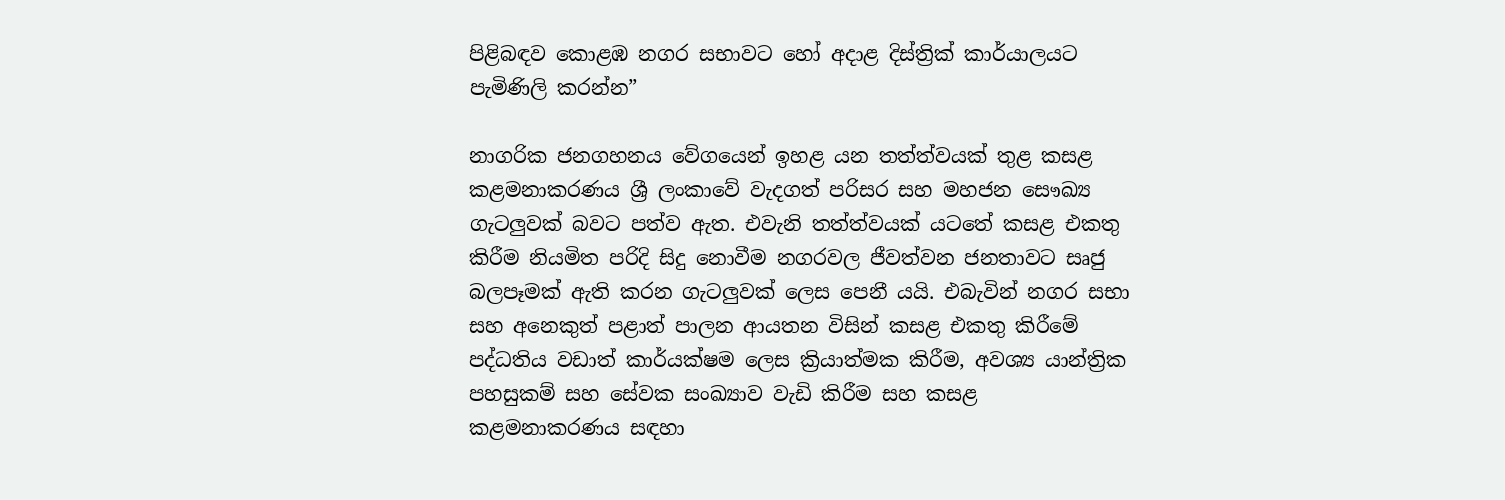පිළිබඳව කොළඹ නගර සභාවට හෝ අදාළ දිස්ත්‍රික් කාර්යාලයට පැමිණිලි කරන්න”

නාගරික ජනගහනය වේගයෙන් ඉහළ යන තත්ත්වයක් තුළ කසළ කළමනාකරණය ශ්‍රී ලංකාවේ වැදගත් පරිසර සහ මහජන සෞඛ්‍ය ගැටලු‍වක් බවට පත්ව ඇත. එවැනි තත්ත්වයක් යටතේ කසළ එකතු කිරීම නියමිත පරිදි සිදු නොවීම නගරවල ජීවත්වන ජනතාවට සෘජු බලපෑමක් ඇති කරන ගැටලු‍වක් ලෙස පෙනී යයි. එබැවින් නගර සභා සහ අනෙකුත් පළාත් පාලන ආයතන විසින් කසළ එකතු කිරීමේ පද්ධතිය වඩාත් කාර්යක්ෂම ලෙස ක්‍රියාත්මක කිරීම, අවශ්‍ය යාන්ත්‍රික පහසුකම් සහ සේවක සංඛ්‍යාව වැඩි කිරීම සහ කසළ කළමනාකරණය සඳහා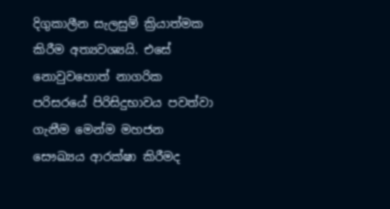දිගුකාලීන සැලසුම් ක්‍රියාත්මක කිරීම අත්‍යවශ්‍යයි. එසේ නොවුවහොත් නාගරික පරිසරයේ පිරිසිදුභාවය පවත්වා ගැනීම මෙන්ම මහජන සෞඛ්‍යය ආරක්ෂා කිරීමද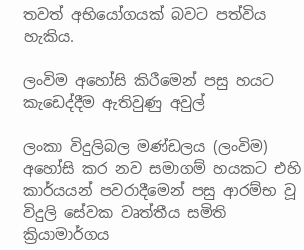තවත් අභියෝගයක් බවට පත්විය හැකිය.

ලංවිම අහෝසි කිරීමෙන් පසු හයට කැඩෙද්දීම ඇතිවුණු අවුල්

ලංකා විදුලිබල මණ්ඩලය (ලංවිම) අහෝසි කර නව සමාගම් හයකට එහි කාර්යයන් පවරාදීමෙන් පසු ආරම්භ වූ විදුලි සේවක වෘත්තීය සමිති ක්‍රියාමාර්ගය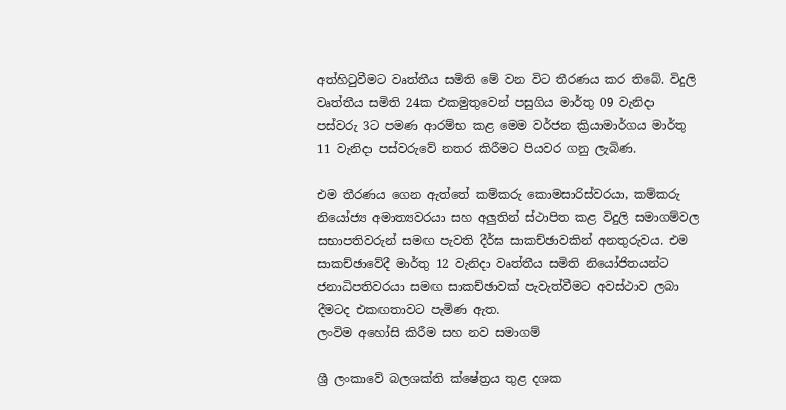අත්හිටුවීමට වෘත්තීය සමිති මේ වන විට තීරණය කර තිබේ. විදුලි වෘත්තීය සමිති 24ක එකමුතුවෙන් පසුගිය මාර්තු 09 වැනිදා පස්වරු 3ට පමණ ආරම්භ කළ මෙම වර්ජන ක්‍රියාමාර්ගය මාර්තු 11 වැනිදා පස්වරුවේ නතර කිරීමට පියවර ගනු ලැබිණ.

එම තීරණය ගෙන ඇත්තේ කම්කරු කොමසාරිස්වරයා, කම්කරු නියෝජ්‍ය අමාත්‍යවරයා සහ අලු‍තින් ස්ථාපිත කළ විදුලි සමාගම්වල සභාපතිවරුන් සමඟ පැවති දීර්ඝ සාකච්ඡාවකින් අනතුරුවය. එම සාකච්ඡාවේදී මාර්තු 12 වැනිදා වෘත්තීය සමිති නියෝජිතයන්ට ජනාධිපතිවරයා සමඟ සාකච්ඡාවක් පැවැත්වීමට අවස්ථාව ලබා දීමටද එකඟතාවට පැමිණ ඇත.
ලංවිම අහෝසි කිරීම සහ නව සමාගම්

ශ්‍රී ලංකාවේ බලශක්ති ක්ෂේත්‍රය තුළ දශක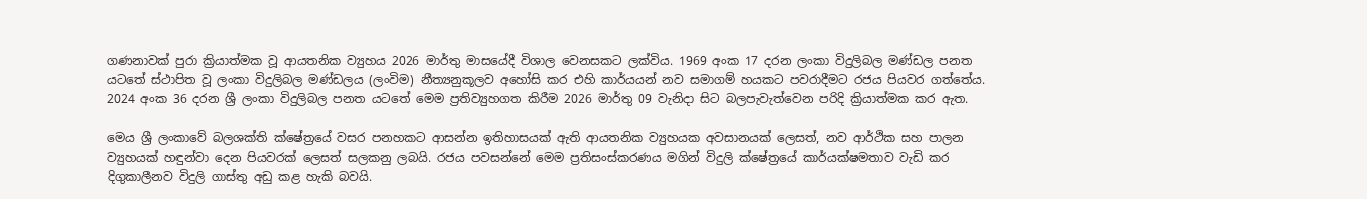ගණනාවක් පුරා ක්‍රියාත්මක වූ ආයතනික ව්‍යුහය 2026 මාර්තු මාසයේදී විශාල වෙනසකට ලක්විය. 1969 අංක 17 දරන ලංකා විදුලිබල මණ්ඩල පනත යටතේ ස්ථාපිත වූ ලංකා විදුලිබල මණ්ඩලය (ලංවිම) නීත්‍යනුකූලව අහෝසි කර එහි කාර්යයන් නව සමාගම් හයකට පවරාදීමට රජය පියවර ගත්තේය. 2024 අංක 36 දරන ශ්‍රී ලංකා විදුලිබල පනත යටතේ මෙම ප්‍රතිව්‍යුහගත කිරීම 2026 මාර්තු 09 වැනිදා සිට බලපැවැත්වෙන පරිදි ක්‍රියාත්මක කර ඇත.

මෙය ශ්‍රී ලංකාවේ බලශක්ති ක්ෂේත්‍රයේ වසර පනහකට ආසන්න ඉතිහාසයක් ඇති ආයතනික ව්‍යුහයක අවසානයක් ලෙසත්, නව ආර්ථික සහ පාලන ව්‍යුහයක් හඳුන්වා දෙන පියවරක් ලෙසත් සලකනු ලබයි. රජය පවසන්නේ මෙම ප්‍රතිසංස්කරණය මගින් විදුලි ක්ෂේත්‍රයේ කාර්යක්ෂමතාව වැඩි කර දිගුකාලීනව විදුලි ගාස්තු අඩු කළ හැකි බවයි.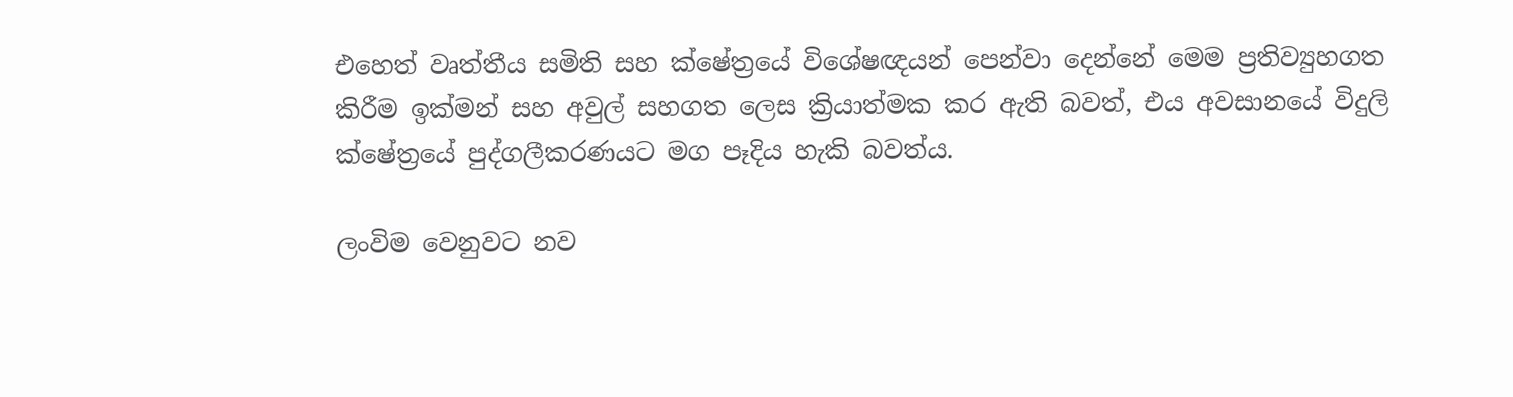එහෙත් වෘත්තීය සමිති සහ ක්ෂේත්‍රයේ විශේෂඥයන් පෙන්වා දෙන්නේ මෙම ප්‍රතිව්‍යුහගත කිරීම ඉක්මන් සහ අවුල් සහගත ලෙස ක්‍රියාත්මක කර ඇති බවත්, එය අවසානයේ විදුලි ක්ෂේත්‍රයේ පුද්ගලීකරණයට මග පෑදිය හැකි බවත්ය.

ලංවිම වෙනුවට නව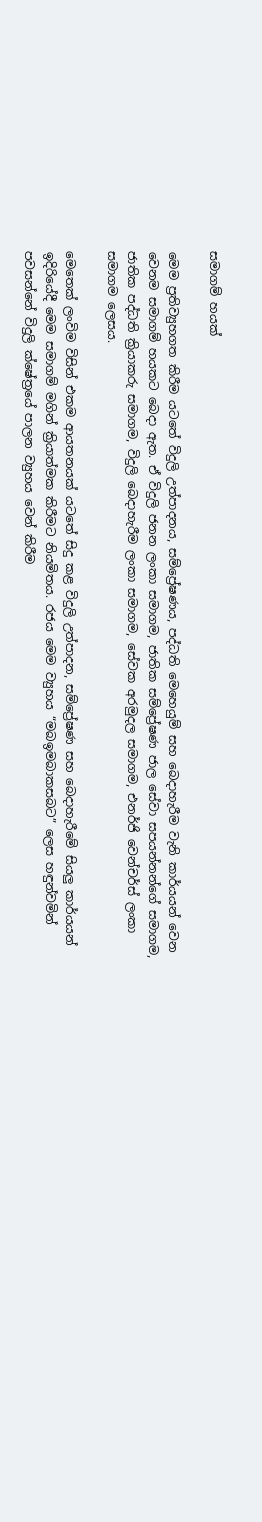සමාගම් හයක්

මෙම ප්‍රතිව්‍යුහගත කිරීම යටතේ විදුලි උත්පාදනය, සම්ප්‍රේෂණය, පද්ධති මෙහෙයුම් සහ බෙදාහැරීම වැනි කාර්යයන් වෙන වෙනම සමාගම් හයකට බෙදා ඇත. ඒ විදුලි ජනන ලංකා සමාගම, ජාතික සම්ප්‍රේෂණ ජාල සේවා සපයන්නන්ගේ සමාගම, ජාතික පද්ධති ක්‍රියාකරු සමාගම, විදුලි බෙදාහැරීම ලංකා සමාගම, සේවක අරමුදල සමාගම, එනර්ජි වෙන්චර්ස් ලංකා සමාගම ලෙසය.

මෙතෙක් ලංවිම විසින් එකම ආයතනයක් යටතේ සිදු කළ විදුලි උත්පාදන, සම්ප්‍රේෂණ සහ බෙදාහැරීමේ සියලු‍ කාර්යයන් ඉදිරියේදී මෙම සමාගම් මගින් ක්‍රියාත්මක කිරීමට නියමිතය. රජය මෙම ව්‍යුහය “මබඉමබාකසබට” ලෙස හඳුන්වමින් පවසන්නේ විදුලි ක්ෂේත්‍රයේ පාලන ව්‍යුහය වෙන් කිරීම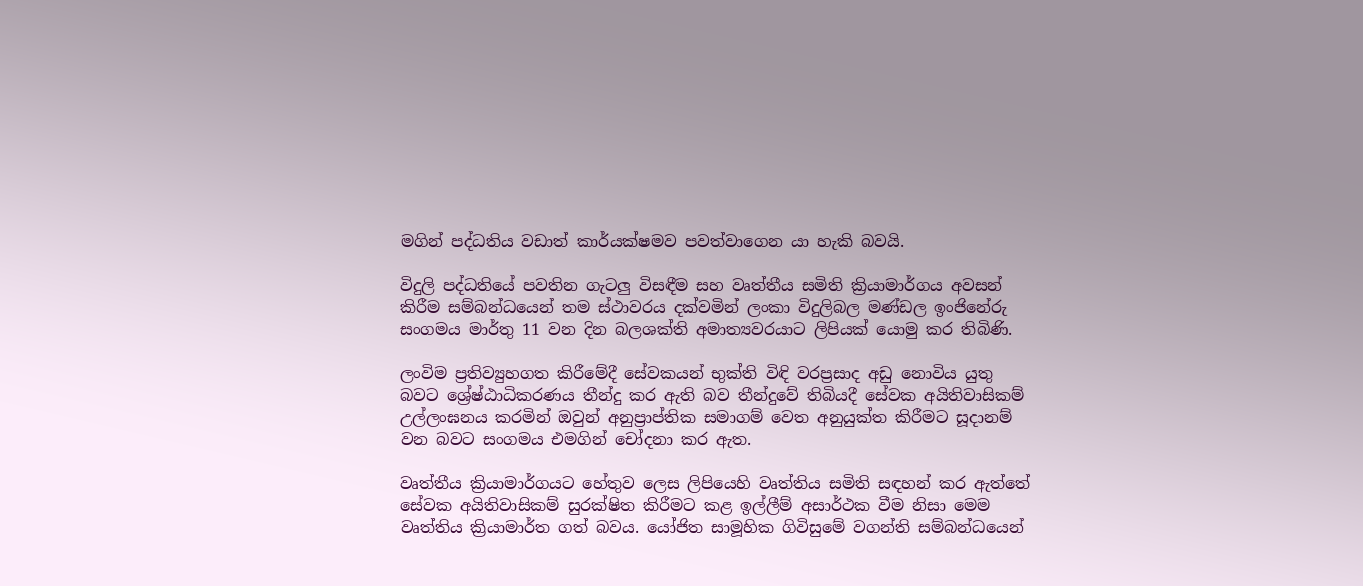මගින් පද්ධතිය වඩාත් කාර්යක්ෂමව පවත්වාගෙන යා හැකි බවයි.

විදුලි පද්ධතියේ පවතින ගැටලු විසඳීම සහ වෘත්තීය සමිති ක්‍රියාමාර්ගය අවසන් කිරීම සම්බන්ධයෙන් තම ස්ථාවරය දක්වමින් ලංකා විදුලිබල මණ්ඩල ඉංජිනේරු සංගමය මාර්තු 11 වන දින බලශක්ති අමාත්‍යවරයාට ලිපියක් යොමු කර තිබිණි.

ලංවිම ප්‍රතිව්‍යුහගත කිරීමේදී සේවකයන් භුක්ති විඳි වරප්‍රසාද අඩු නොවිය යුතු බවට ශ්‍රේෂ්ඨාධිකරණය තීන්දු කර ඇති බව තීන්දුවේ තිබියදී සේවක අයිතිවාසිකම් උල්ලංඝනය කරමින් ඔවුන් අනුප්‍රාප්තික සමාගම් වෙත අනුයුක්ත කිරීමට සූදානම් වන බවට සංගමය එමගින් චෝදනා කර ඇත.

වෘත්තීය ක්‍රියාමාර්ගයට හේතුව ලෙස ලිපියෙහි වෘත්තිය සමිති සඳහන් කර ඇත්තේ සේවක අයිතිවාසිකම් සුරක්ෂිත කිරීමට කළ ඉල්ලීම් අසාර්ථක වීම නිසා මෙම වෘත්තිය ක්‍රියාමාර්ත ගත් බවය. යෝජිත සාමූහික ගිවිසුමේ වගන්ති සම්බන්ධයෙන්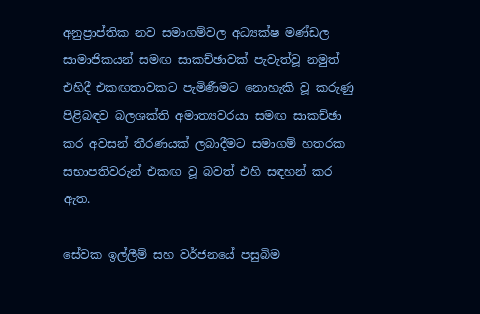අනුප්‍රාප්තික නව සමාගම්වල අධ්‍යක්ෂ මණ්ඩල සාමාජිකයන් සමඟ සාකච්ඡාවක් පැවැත්වූ නමුත් එහිදී එකඟතාවකට පැමිණීමට නොහැකි වූ කරුණු පිළිබඳව බලශක්ති අමාත්‍යවරයා සමඟ සාකච්ඡා කර අවසන් තීරණයක් ලබාදීමට සමාගම් හතරක සභාපතිවරුන් එකඟ වූ බවත් එහි සඳහන් කර ඇත.

සේවක ඉල්ලීම් සහ වර්ජනයේ පසුබිම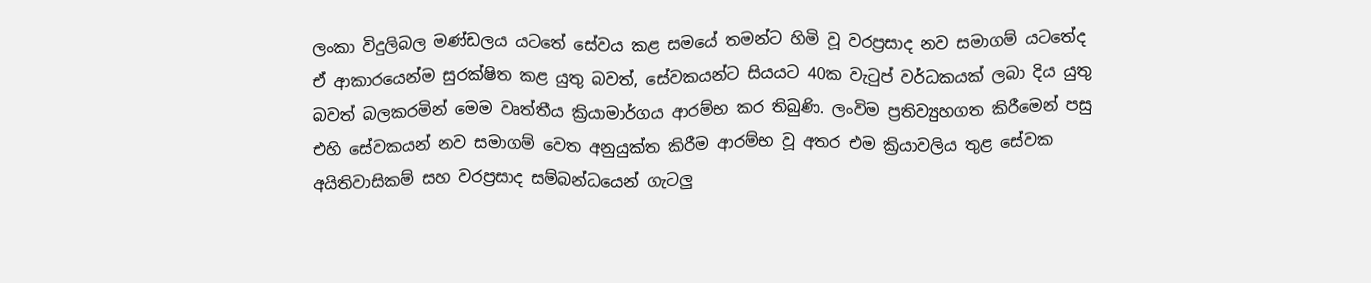ලංකා විදුලිබල මණ්ඩලය යටතේ සේවය කළ සමයේ තමන්ට හිමි වූ වරප්‍රසාද නව සමාගම් යටතේද ඒ ආකාරයෙන්ම සුරක්ෂිත කළ යුතු බවත්, සේවකයන්ට සියයට 40ක වැටුප් වර්ධකයක් ලබා දිය යුතු බවත් බලකරමින් මෙම වෘත්තීය ක්‍රියාමාර්ගය ආරම්භ කර තිබුණි. ලංවිම ප්‍රතිව්‍යුහගත කිරීමෙන් පසු එහි සේවකයන් නව සමාගම් වෙත අනුයුක්ත කිරීම ආරම්භ වූ අතර එම ක්‍රියාවලිය තුළ සේවක අයිතිවාසිකම් සහ වරප්‍රසාද සම්බන්ධයෙන් ගැටලු‍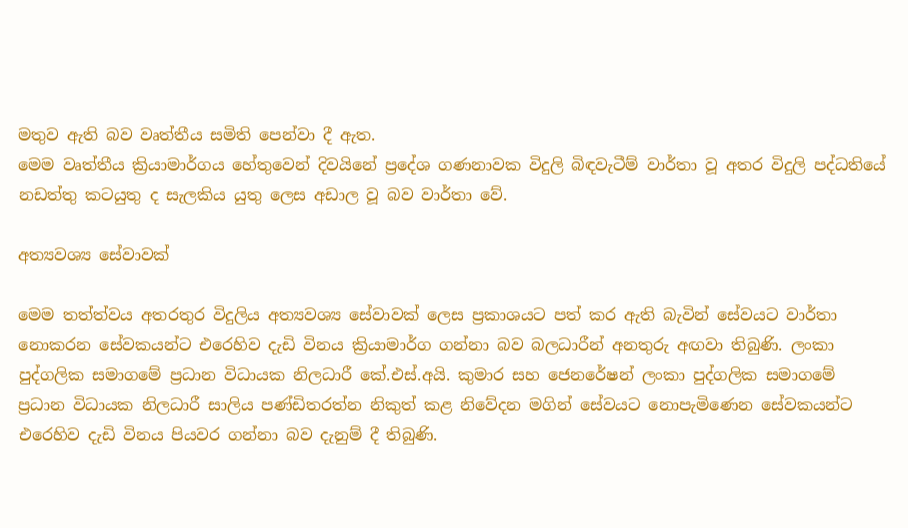මතුව ඇති බව වෘත්තීය සමිති පෙන්වා දී ඇත.
මෙම වෘත්තීය ක්‍රියාමාර්ගය හේතුවෙන් දිවයිනේ ප්‍රදේශ ගණනාවක විදුලි බිඳවැටීම් වාර්තා වූ අතර විදුලි පද්ධතියේ නඩත්තු කටයුතු ද සැලකිය යුතු ලෙස අඩාල වූ බව වාර්තා වේ.

අත්‍යවශ්‍ය සේවාවක්

මෙම තත්ත්වය අතරතුර විදුලිය අත්‍යවශ්‍ය සේවාවක් ලෙස ප්‍රකාශයට පත් කර ඇති බැවින් සේවයට වාර්තා නොකරන සේවකයන්ට එරෙහිව දැඩි විනය ක්‍රියාමාර්ග ගන්නා බව බලධාරීන් අනතුරු අඟවා තිබුණි. ලංකා පුද්ගලික සමාගමේ ප්‍රධාන විධායක නිලධාරී කේ.එස්.අයි. කුමාර සහ ජෙනරේෂන් ලංකා පුද්ගලික සමාගමේ ප්‍රධාන විධායක නිලධාරී සාලිය පණ්ඩිතරත්න නිකුත් කළ නිවේදන මගින් සේවයට නොපැමිණෙන සේවකයන්ට එරෙහිව දැඩි විනය පියවර ගන්නා බව දැනුම් දී තිබුණි.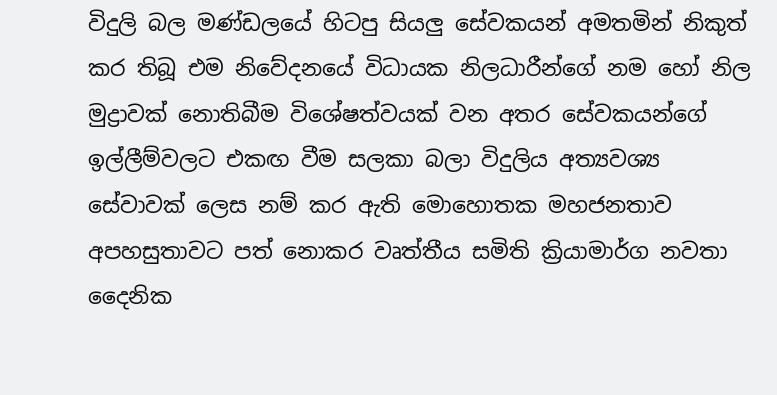විදුලි බල මණ්ඩලයේ හිටපු සියලු‍ සේවකයන් අමතමින් නිකුත් කර තිබූ එම නිවේදනයේ විධායක නිලධාරීන්ගේ නම හෝ නිල මුද්‍රාවක් නොතිබීම විශේෂත්වයක් වන අතර සේවකයන්ගේ ඉල්ලීම්වලට එකඟ වීම සලකා බලා විදුලිය අත්‍යවශ්‍ය සේවාවක් ලෙස නම් කර ඇති මොහොතක මහජනතාව අපහසුතාවට පත් නොකර වෘත්තීය සමිති ක්‍රියාමාර්ග නවතා දෛනික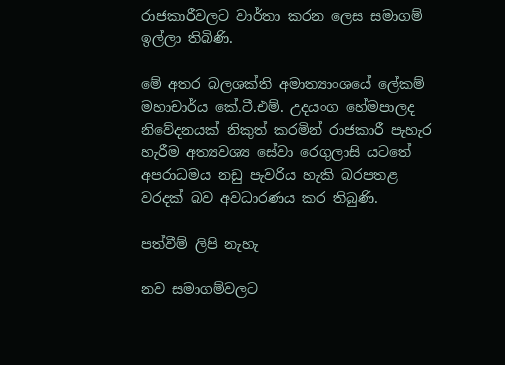රාජකාරීවලට වාර්තා කරන ලෙස සමාගම් ඉල්ලා තිබිණි.

මේ අතර බලශක්ති අමාත්‍යාංශයේ ලේකම් මහාචාර්ය කේ.ටී.එම්. උදයංග හේමපාලද නිවේදනයක් නිකුත් කරමින් රාජකාරී පැහැර හැරීම අත්‍යවශ්‍ය සේවා රෙගුලාසි යටතේ අපරාධමය නඩු පැවරිය හැකි බරපතළ වරදක් බව අවධාරණය කර තිබුණි.

පත්වීම් ලිපි නැහැ

නව සමාගම්වලට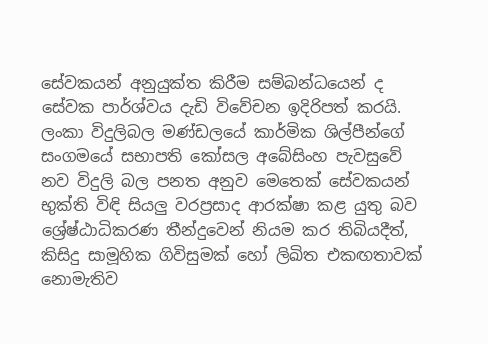සේවකයන් අනුයුක්ත කිරීම සම්බන්ධයෙන් ද සේවක පාර්ශ්වය දැඩි විවේචන ඉදිරිපත් කරයි. ලංකා විදුලිබල මණ්ඩලයේ කාර්මික ශිල්පීන්ගේ සංගමයේ සභාපති කෝසල අබේසිංහ පැවසුවේ නව විදුලි බල පනත අනුව මෙතෙක් සේවකයන් භුක්ති විඳි සියලු‍ වරප්‍රසාද ආරක්ෂා කළ යුතු බව ශ්‍රේෂ්ඨාධිකරණ තීන්දුවෙන් නියම කර තිබියදීත්, කිසිදු සාමූහික ගිවිසුමක් හෝ ලිඛිත එකඟතාවක් නොමැතිව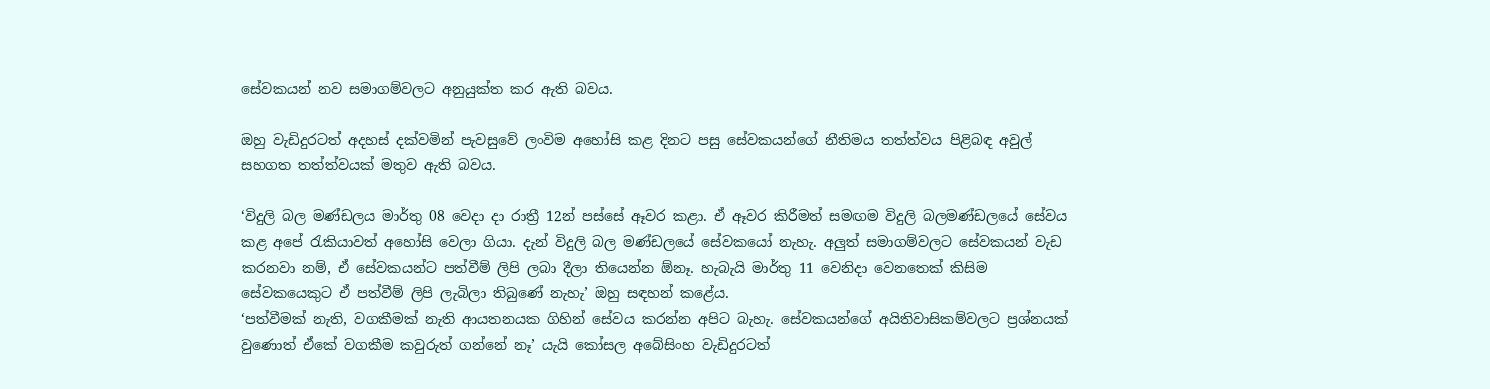සේවකයන් නව සමාගම්වලට අනුයුක්ත කර ඇති බවය.

ඔහු වැඩිදුරටත් අදහස් දක්වමින් පැවසුවේ ලංවිම අහෝසි කළ දිනට පසු සේවකයන්ගේ නීතිමය තත්ත්වය පිළිබඳ අවුල් සහගත තත්ත්වයක් මතුව ඇති බවය.

‘විදුලි බල මණ්ඩලය මාර්තු 08 වෙදා දා රාත්‍රී 12න් පස්සේ ඈවර කළා. ඒ ඈවර කිරීමත් සමඟම විදුලි බලමණ්ඩලයේ සේවය කළ අපේ රැකියාවත් අහෝසි වෙලා ගියා. දැන් විදුලි බල මණ්ඩලයේ සේවකයෝ නැහැ. අලු‍ත් සමාගම්වලට සේවකයන් වැඩ කරනවා නම්, ඒ සේවකයන්ට පත්වීම් ලිපි ලබා දීලා තියෙන්න ඕනෑ. හැබැයි මාර්තු 11 වෙනිදා වෙනතෙක් කිසිම සේවකයෙකුට ඒ පත්වීම් ලිපි ලැබිලා තිබුණේ නැහැ’ ඔහු සඳහන් කළේය.
‘පත්වීමක් නැති, වගකීමක් නැති ආයතනයක ගිහින් සේවය කරන්න අපිට බැහැ. සේවකයන්ගේ අයිතිවාසිකම්වලට ප්‍රශ්නයක් වුණොත් ඒකේ වගකීම කවුරුත් ගන්නේ නෑ’ යැයි කෝසල අබේසිංහ වැඩිදුරටත්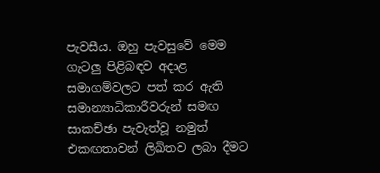පැවසීය. ඔහු පැවසුවේ මෙම ගැටලු‍ පිළිබඳව අදාළ සමාගම්වලට පත් කර ඇති සමාන්‍යාධිකාරීවරුන් සමඟ සාකච්ඡා පැවැත්වූ නමුත් එකඟතාවන් ලිඛිතව ලබා දීමට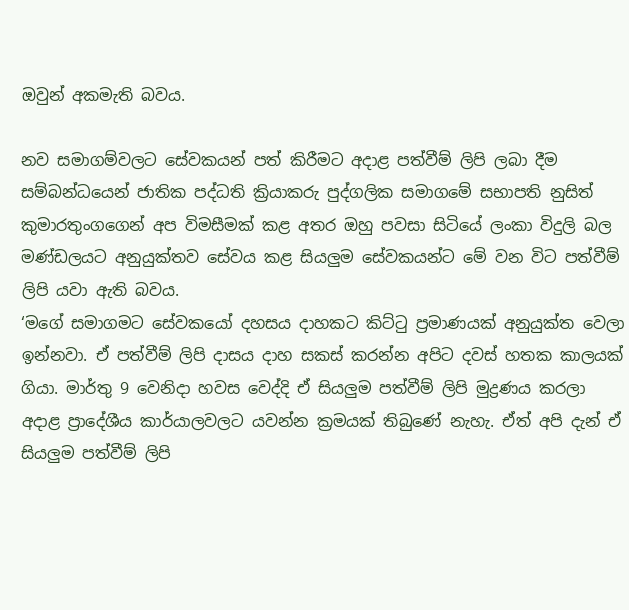ඔවුන් අකමැති බවය.

නව සමාගම්වලට සේවකයන් පත් කිරීමට අදාළ පත්වීම් ලිපි ලබා දීම සම්බන්ධයෙන් ජාතික පද්ධති ක්‍රියාකරු පුද්ගලික සමාගමේ සභාපති නුසිත් කුමාරතුංගගෙන් අප විමසීමක් කළ අතර ඔහු පවසා සිටියේ ලංකා විදුලි බල මණ්ඩලයට අනුයුක්තව සේවය කළ සියලු‍ම සේවකයන්ට මේ වන විට පත්වීම් ලිපි යවා ඇති බවය.
‘මගේ සමාගමට සේවකයෝ දහසය දාහකට කිට්ටු ප්‍රමාණයක් අනුයුක්ත වෙලා ඉන්නවා. ඒ පත්වීම් ලිපි දාසය දාහ සකස් කරන්න අපිට දවස් හතක කාලයක් ගියා. මාර්තු 9 වෙනිදා හවස වෙද්දි ඒ සියලු‍ම පත්වීම් ලිපි මුද්‍රණය කරලා අදාළ ප්‍රාදේශීය කාර්යාලවලට යවන්න ක්‍රමයක් තිබුණේ නැහැ. ඒත් අපි දැන් ඒ සියලු‍ම පත්වීම් ලිපි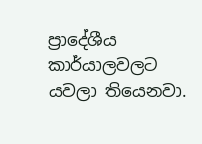ප්‍රාදේශීය කාර්යාලවලට යවලා තියෙනවා.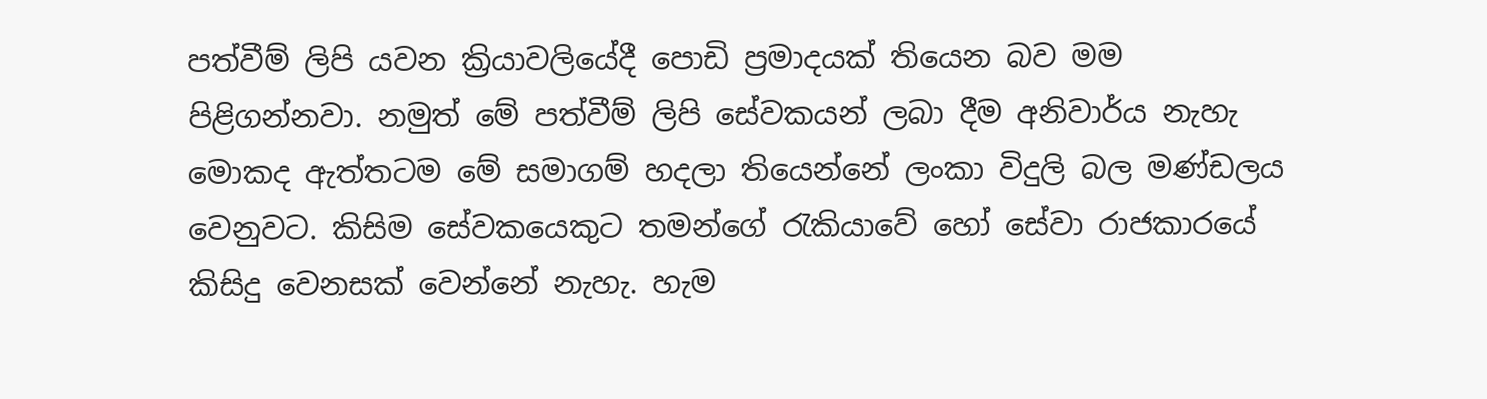පත්වීම් ලිපි යවන ක්‍රියාවලියේදී පොඩි ප්‍රමාදයක් තියෙන බව මම පිළිගන්නවා. නමුත් මේ පත්වීම් ලිපි සේවකයන් ලබා දීම අනිවාර්ය නැහැ මොකද ඇත්තටම මේ සමාගම් හදලා තියෙන්නේ ලංකා විදුලි බල මණ්ඩලය වෙනුවට. කිසිම සේවකයෙකුට තමන්ගේ රැකියාවේ හෝ සේවා රාජකාරයේ කිසිදු වෙනසක් වෙන්නේ නැහැ. හැම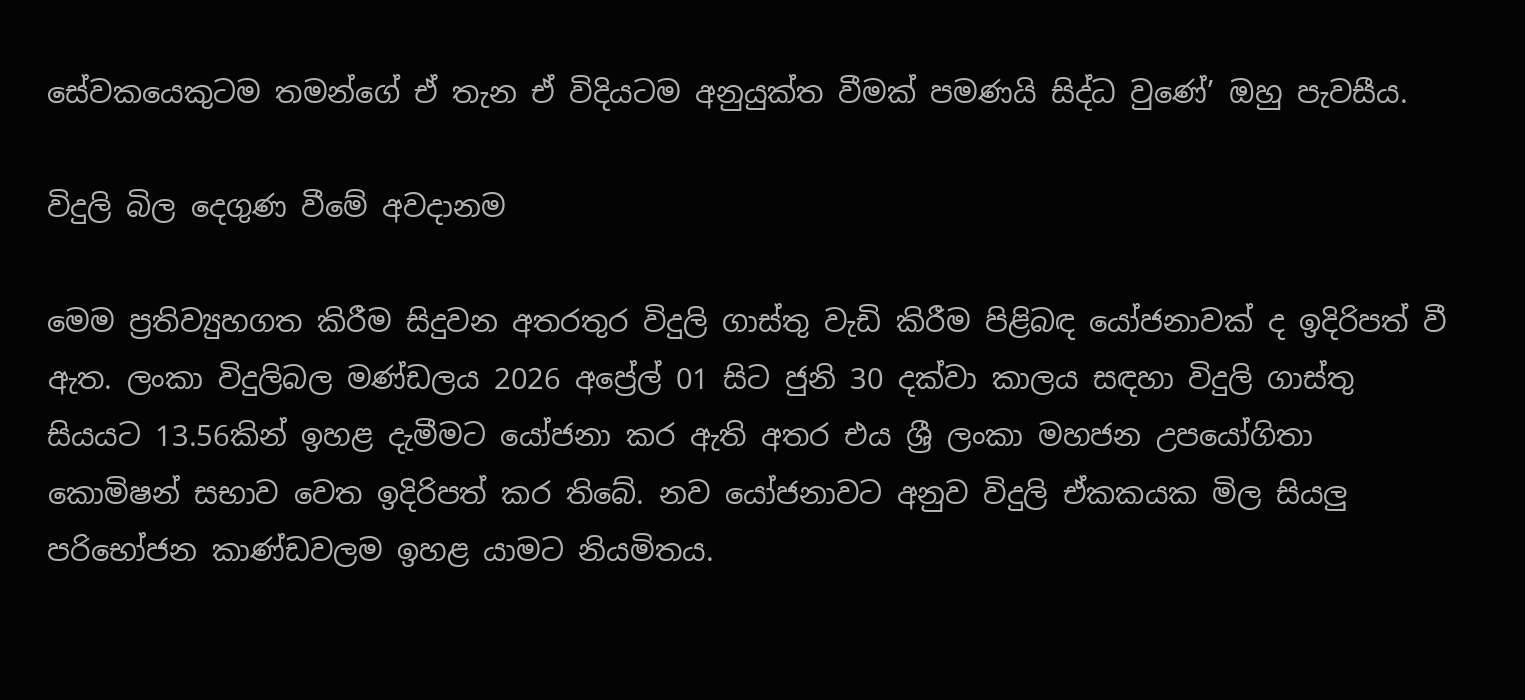සේවකයෙකුටම තමන්ගේ ඒ තැන ඒ විදියටම අනුයුක්ත වීමක් පමණයි සිද්ධ වුණේ’ ඔහු පැවසීය.

විදුලි බිල දෙගුණ වීමේ අවදානම

මෙම ප්‍රතිව්‍යුහගත කිරීම සිදුවන අතරතුර විදුලි ගාස්තු වැඩි කිරීම පිළිබඳ යෝජනාවක් ද ඉදිරිපත් වී ඇත. ලංකා විදුලිබල මණ්ඩලය 2026 අප්‍රේල් 01 සිට ජුනි 30 දක්වා කාලය සඳහා විදුලි ගාස්තු සියයට 13.56කින් ඉහළ දැමීමට යෝජනා කර ඇති අතර එය ශ්‍රී ලංකා මහජන උපයෝගිතා කොමිෂන් සභාව වෙත ඉදිරිපත් කර තිබේ. නව යෝජනාවට අනුව විදුලි ඒකකයක මිල සියලු‍ පරිභෝජන කාණ්ඩවලම ඉහළ යාමට නියමිතය.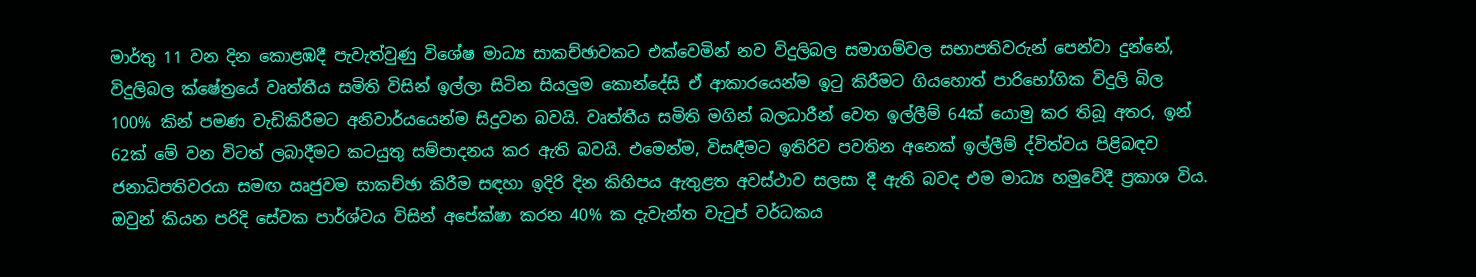මාර්තු 11 වන දින කොළඹදී පැවැත්වුණු විශේෂ මාධ්‍ය සාකච්ඡාවකට එක්වෙමින් නව විදුලිබල සමාගම්වල සභාපතිවරුන් පෙන්වා දුන්නේ, විදුලිබල ක්ෂේත්‍රයේ වෘත්තීය සමිති විසින් ඉල්ලා සිටින සියලු‍ම කොන්දේසි ඒ ආකාරයෙන්ම ඉටු කිරීමට ගියහොත් පාරිභෝගික විදුලි බිල 100% කින් පමණ වැඩිකිරීමට අනිවාර්යයෙන්ම සිදුවන බවයි. වෘත්තීය සමිති මගින් බලධාරීන් වෙත ඉල්ලීම් 64ක් යොමු කර තිබූ අතර, ඉන් 62ක් මේ වන විටත් ලබාදීමට කටයුතු සම්පාදනය කර ඇති බවයි. එමෙන්ම, විසඳීමට ඉතිරිව පවතින අනෙක් ඉල්ලීම් ද්විත්වය පිළිබඳව ජනාධිපතිවරයා සමඟ ඍජුවම සාකච්ඡා කිරීම සඳහා ඉදිරි දින කිහිපය ඇතුළත අවස්ථාව සලසා දී ඇති බවද එම මාධ්‍ය හමුවේදී ප්‍රකාශ විය. ඔවුන් කියන පරිදි සේවක පාර්ශ්වය විසින් අපේක්ෂා කරන 40% ක දැවැන්ත වැටුප් වර්ධකය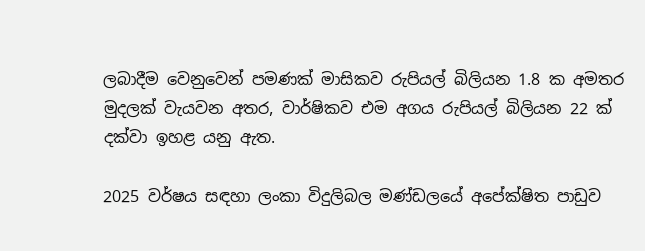ලබාදීම වෙනුවෙන් පමණක් මාසිකව රුපියල් බිලියන 1.8 ක අමතර මුදලක් වැයවන අතර, වාර්ෂිකව එම අගය රුපියල් බිලියන 22 ක් දක්වා ඉහළ යනු ඇත.

2025 වර්ෂය සඳහා ලංකා විදුලිබල මණ්ඩලයේ අපේක්ෂිත පාඩුව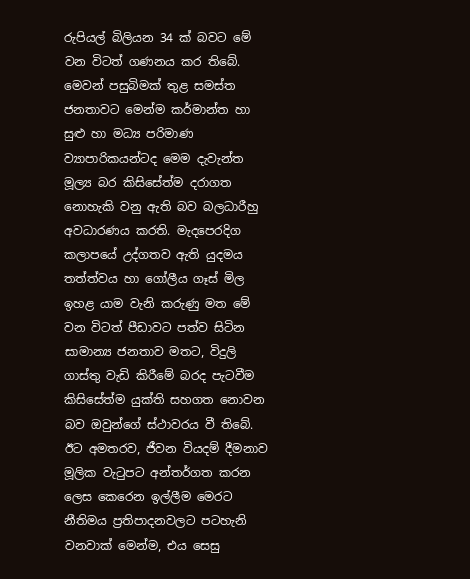රුපියල් බිලියන 34 ක් බවට මේ වන විටත් ගණනය කර තිබේ. මෙවන් පසුබිමක් තුළ සමස්ත ජනතාවට මෙන්ම කර්මාන්ත හා සුළු හා මධ්‍ය පරිමාණ ව්‍යාපාරිකයන්ටද මෙම දැවැන්ත මූල්‍ය බර කිසිසේත්ම දරාගත නොහැකි වනු ඇති බව බලධාරීහු අවධාරණය කරති. මැදපෙරදිග කලාපයේ උද්ගතව ඇති යුදමය තත්ත්වය හා ගෝලීය ගෑස් මිල ඉහළ යාම වැනි කරුණු මත මේ වන විටත් පීඩාවට පත්ව සිටින සාමාන්‍ය ජනතාව මතට, විදුලි ගාස්තු වැඩි කිරීමේ බරද පැටවීම කිසිසේත්ම යුක්ති සහගත නොවන බව ඔවුන්ගේ ස්ථාවරය වී තිබේ. ඊට අමතරව, ජීවන වියදම් දීමනාව මූලික වැටුපට අන්තර්ගත කරන ලෙස කෙරෙන ඉල්ලීම මෙරට නීතිමය ප්‍රතිපාදනවලට පටහැනි වනවාක් මෙන්ම, එය සෙසු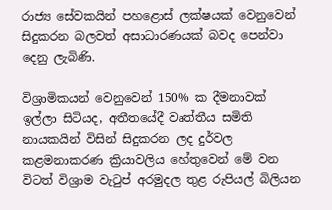රාජ්‍ය සේවකයින් පහළොස් ලක්ෂයක් වෙනුවෙන් සිදුකරන බලවත් අසාධාරණයක් බවද පෙන්වා දෙනු ලැබිණි.

විශ්‍රාමිකයන් වෙනුවෙන් 150% ක දීමනාවක් ඉල්ලා සිටියද, අතීතයේදී වෘත්තීය සමිති නායකයින් විසින් සිදුකරන ලද දුර්වල කළමනාකරණ ක්‍රියාවලිය හේතුවෙන් මේ වන විටත් විශ්‍රාම වැටුප් අරමුදල තුළ රුපියල් බිලියන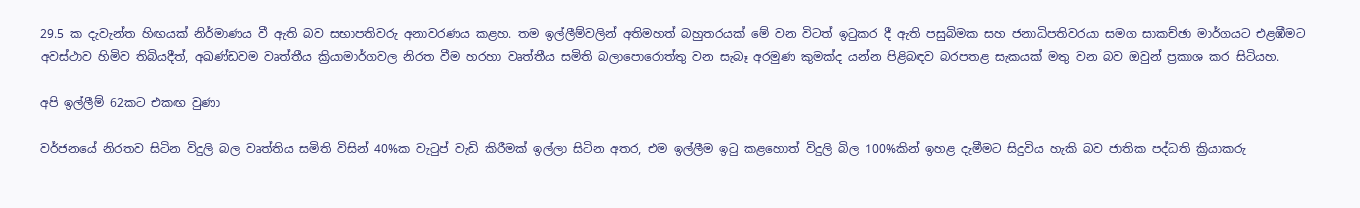29.5 ක දැවැන්ත හිඟයක් නිර්මාණය වී ඇති බව සභාපතිවරු අනාවරණය කළහ. තම ඉල්ලීම්වලින් අතිමහත් බහුතරයක් මේ වන විටත් ඉටුකර දී ඇති පසුබිමක සහ ජනාධිපතිවරයා සමග සාකච්ඡා මාර්ගයට එළඹීමට අවස්ථාව හිමිව තිබියදීත්, අඛණ්ඩවම වෘත්තීය ක්‍රියාමාර්ගවල නිරත වීම හරහා වෘත්තීය සමිති බලාපොරොත්තු වන සැබෑ අරමුණ කුමක්ද යන්න පිළිබඳව බරපතළ සැකයක් මතු වන බව ඔවුන් ප්‍රකාශ කර සිටියහ.

අපි ඉල්ලීම් 62කට එකඟ වුණා

වර්ජනයේ නිරතව සිටින විදුලි බල වෘත්තිය සමිති විසින් 40%ක වැටුප් වැඩි කිරීමක් ඉල්ලා සිටින අතර, එම ඉල්ලීම ඉටු කළහොත් විදුලි බිල 100%කින් ඉහළ දැමීමට සිදුවිය හැකි බව ජාතික පද්ධති ක්‍රියාකරු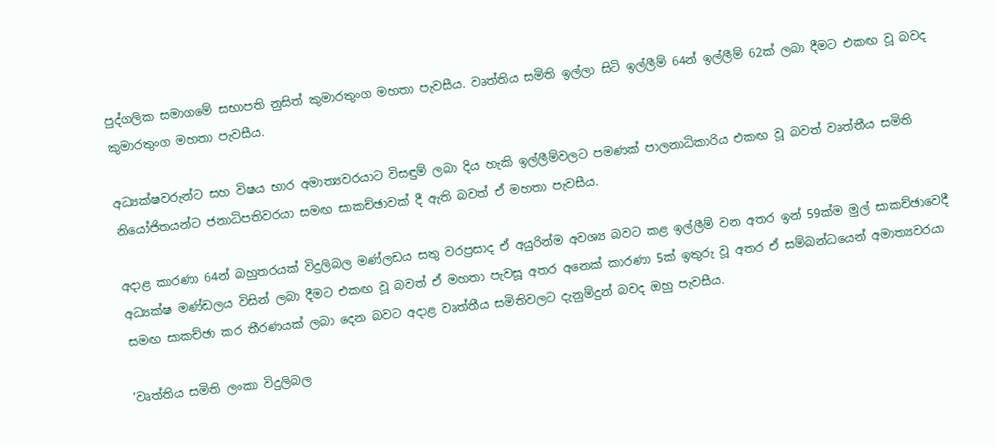පුද්ගලික සමාගමේ සභාපති නුසිත් කුමාරතුංග මහතා පැවසීය. වෘත්තිය සමිති ඉල්ලා සිටි ඉල්ලීම් 64න් ඉල්ලීම් 62ක් ලබා දීමට එකඟ වූ බවද කුමාරතුංග මහතා පැවසීය.

අධ්‍යක්ෂවරුන්ට සහ විෂය භාර අමාත්‍යවරයාට විසඳුම් ලබා දිය හැකි ඉල්ලීම්වලට පමණක් පාලනාධිකාරිය එකඟ වූ බවත් වෘත්තීය සමිති නියෝජිතයන්ට ජනාධිපතිවරයා සමඟ සාකච්ඡාවක් දී ඇති බවත් ඒ මහතා පැවසීය.

අදාළ කාරණා 64න් බහුතරයක් විදුලිබල මණ්ලඩය සතු වරප්‍රසාද ඒ අයුරින්ම අවශ්‍ය බවට කළ ඉල්ලීම් වන අතර ඉන් 59ක්ම මුල් සාකච්ඡාවෙදී අධ්‍යක්ෂ මණ්ඩලය විසින් ලබා දීමට එකඟ වූ බවත් ඒ මහතා පැවසූ අතර අනෙක් කාරණා 5ක් ඉතුරු වූ අතර ඒ සම්බන්ධයෙන් අමාත්‍යවරයා සමඟ සාකච්ඡා කර තීරණයක් ලබා දෙන බවට අදාළ වෘත්තීය සමිතිවලට දැනුම්දුන් බවද ඔහු පැවසීය.

‘වෘත්තිය සමිති ලංකා විදුලිබල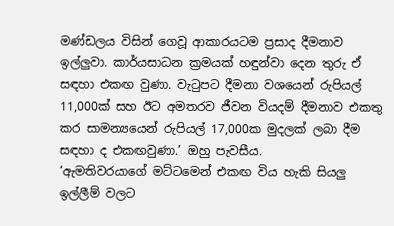මණ්ඩලය විසින් ගෙවූ ආකාරයටම ප්‍රසාද දීමනාව ඉල්ලුවා. කාර්යසාධන ක්‍රමයක් හඳුන්වා දෙන තුරු ඒ සඳහා එකඟ වුණා. වැටුපට දීමනා වශයෙන් රුපියල් 11,000ක් සහ ඊට අමතරව ජීවන වියදම් දීමනාව එකතු කර සාමන්‍යයෙන් රුපියල් 17,000ක මුදලක් ලබා දීම සඳහා ද එකඟවුණා.’ ඔහු පැවසීය.
‘ඇමතිවරයාගේ මට්ටමෙන් එකඟ විය හැකි සියලු‍ ඉල්ලීම් වලට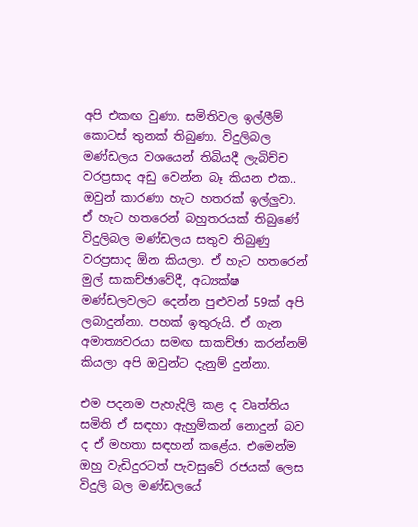අපි එකඟ වුණා. සමිතිවල ඉල්ලීම් කොටස් තුනක් තිබුණා. විදුලිබල මණ්ඩලය වශයෙන් තිබියදී ලැබිච්ච වරප්‍රසාද අඩු වෙන්න බෑ කියන එක.. ඔවුන් කාරණා හැට හතරක් ඉල්ලු‍වා. ඒ හැට හතරෙන් බහුතරයක් තිබුණේ විදුලිබල මණ්ඩලය සතුව තිබුණු වරප්‍රසාද ඕන කියලා. ඒ හැට හතරෙන් මුල් සාකච්ඡාවේදී, අධ්‍යක්ෂ මණ්ඩලවලට දෙන්න පුළුවන් 59ක් අපි ලබාදුන්නා. පහක් ඉතුරුයි. ඒ ගැන අමාත්‍යවරයා සමඟ සාකච්ඡා කරන්නම් කියලා අපි ඔවුන්ට දැනුම් දුන්නා.

එම පදනම පැහැදිලි කළ ද වෘත්තිය සමිති ඒ සඳහා ඇහුම්කන් නොදුන් බව ද ඒ මහතා සඳහන් කළේය. එමෙන්ම ඔහු වැඩිදුරටත් පැවසුවේ රජයක් ලෙස විදුලි බල මණ්ඩලයේ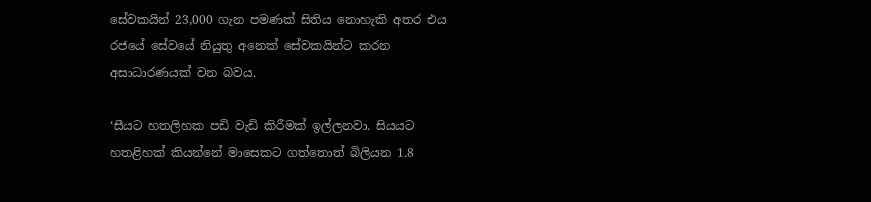සේවකයින් 23,000 ගැන පමණක් සිතිය නොහැකි අතර එය රජයේ සේවයේ නියුතු අනෙක් සේවකයින්ට කරන අසාධාරණයක් වන බවය.

‘සීයට හතලිහක පඩි වැඩි කිරීමක් ඉල්ලනවා. සියයට හතළිහක් කියන්නේ මාසෙකට ගත්තොත් බිලියන 1.8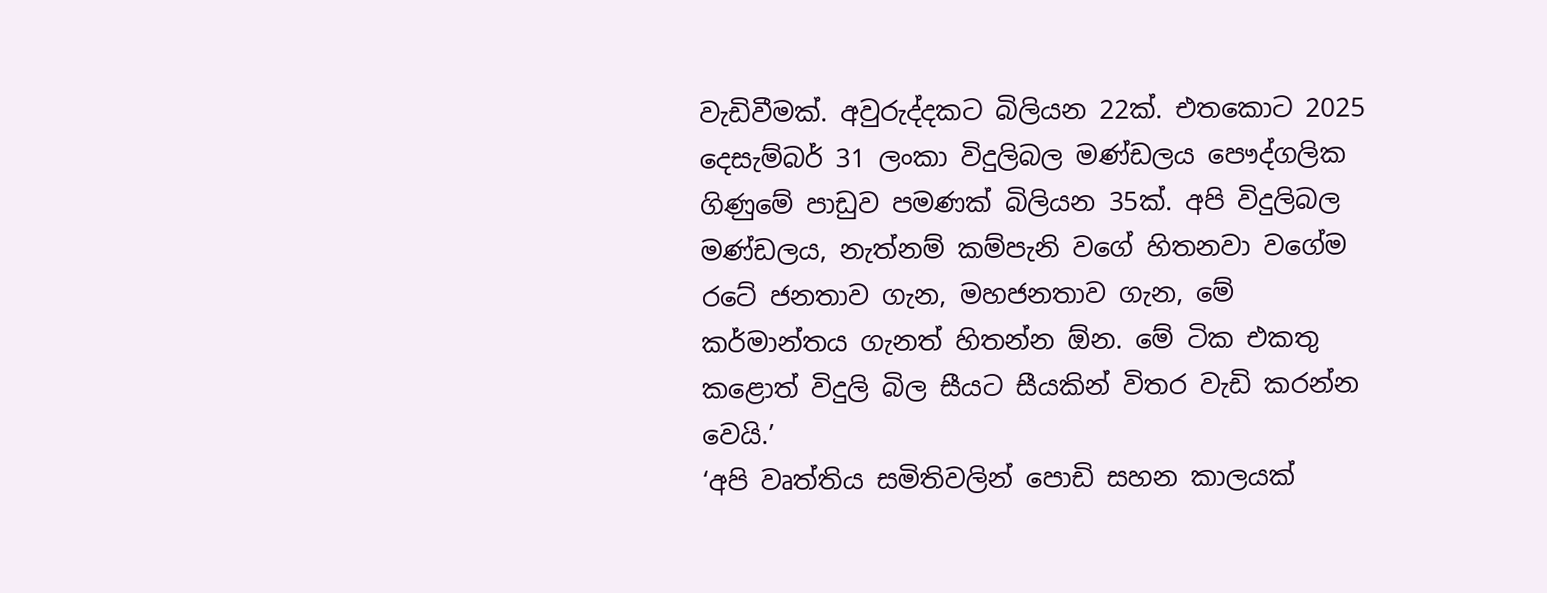වැඩිවීමක්. අවුරුද්දකට බිලියන 22ක්. එතකොට 2025 දෙසැම්බර් 31 ලංකා විදුලිබල මණ්ඩලය පෞද්ගලික ගිණුමේ පාඩුව පමණක් බිලියන 35ක්. අපි විදුලිබල මණ්ඩලය, නැත්නම් කම්පැනි වගේ හිතනවා වගේම රටේ ජනතාව ගැන, මහජනතාව ගැන, මේ කර්මාන්තය ගැනත් හිතන්න ඕන. මේ ටික එකතු කළොත් විදුලි බිල සීයට සීයකින් විතර වැඩි කරන්න වෙයි.’
‘අපි වෘත්තිය සමිතිවලින් පොඩි සහන කාලයක්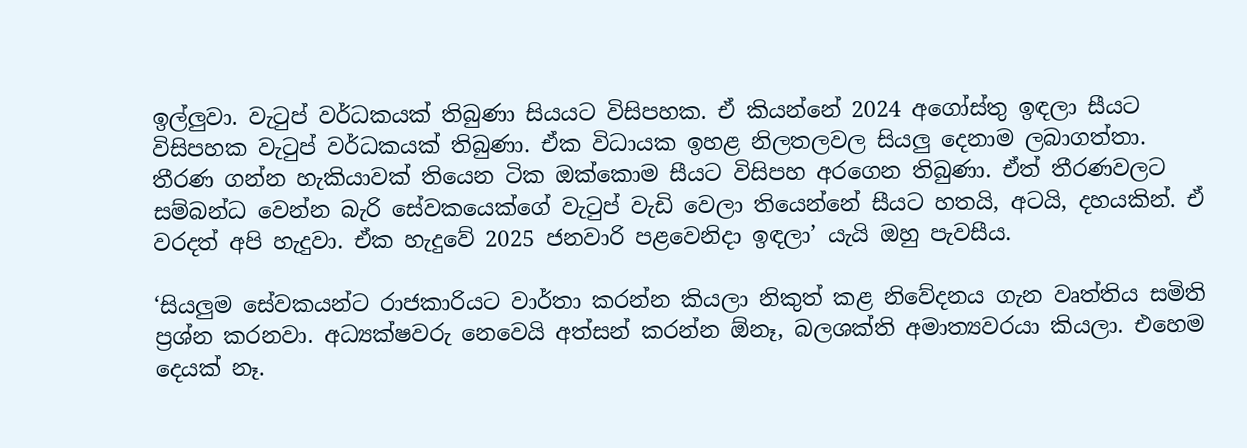ඉල්ලු‍වා. වැටුප් වර්ධකයක් තිබුණා සියයට විසිපහක. ඒ කියන්නේ 2024 අගෝස්තු ඉඳලා සීයට විසිපහක වැටුප් වර්ධකයක් තිබුණා. ඒක විධායක ඉහළ නිලතලවල සියලු‍ දෙනාම ලබාගත්තා. තීරණ ගන්න හැකියාවක් තියෙන ටික ඔක්කොම සීයට විසිපහ අරගෙන තිබුණා. ඒත් තීරණවලට සම්බන්ධ වෙන්න බැරි සේවකයෙක්ගේ වැටුප් වැඩි වෙලා තියෙන්නේ සීයට හතයි, අටයි, දහයකින්. ඒ වරදත් අපි හැදුවා. ඒක හැදුවේ 2025 ජනවාරි පළවෙනිදා ඉඳලා’ යැයි ඔහු පැවසීය.

‘සියලු‍ම සේවකයන්ට රාජකාරියට වාර්තා කරන්න කියලා නිකුත් කළ නිවේදනය ගැන වෘත්තිය සමිති ප්‍රශ්න කරනවා. අධ්‍යක්ෂවරු නෙවෙයි අත්සන් කරන්න ඕනෑ, බලශක්ති අමාත්‍යවරයා කියලා. එහෙම දෙයක් නෑ.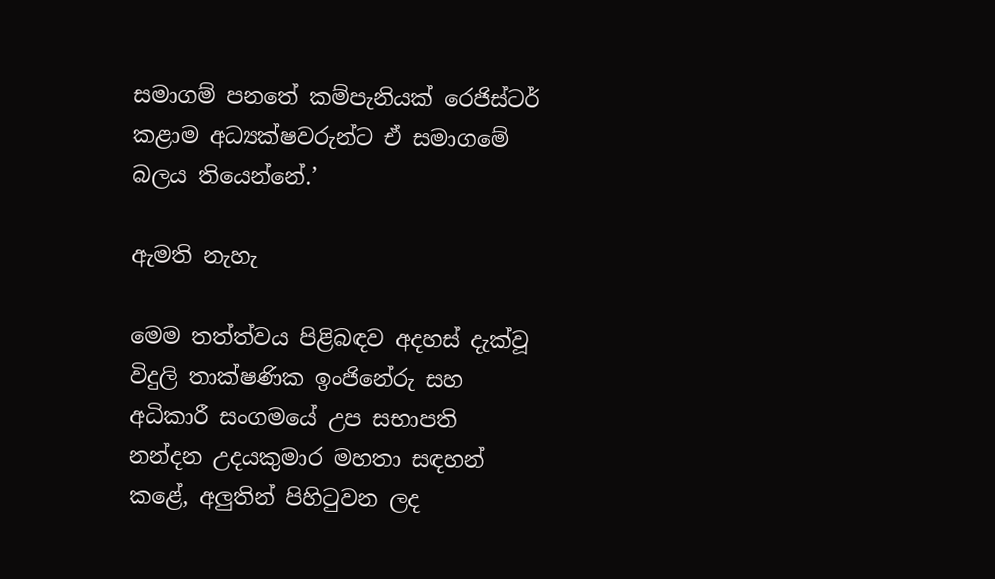සමාගම් පනතේ කම්පැනියක් රෙජිස්ටර් කළාම අධ්‍යක්ෂවරුන්ට ඒ සමාගමේ බලය තියෙන්නේ.’

ඇමති නැහැ

මෙම තත්ත්වය පිළිබඳව අදහස් දැක්වූ විදුලි තාක්ෂණික ඉංජිනේරු සහ අධිකාරී සංගමයේ උප සභාපති නන්දන උදයකුමාර මහතා සඳහන් කළේ, අලු‍තින් පිහිටුවන ලද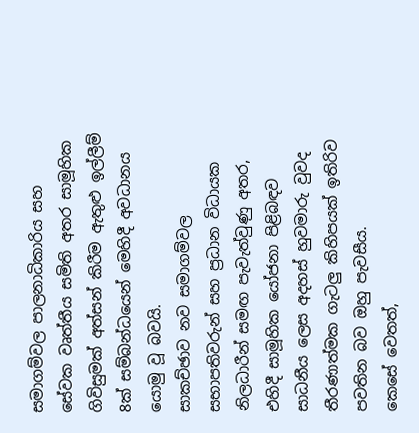සමාගම්වල පාලනාධිකාරිය සහ සේවක වෘත්තීය සමිති අතර සාමූහික ගිවිසුමක් අත්සන් කිරීම ඇතුළු ඉල්ලීම් 8ක් සම්බන්ධයෙන් මෙහිදී අවධානය යොමු වූ බවයි.
සාකච්ඡාව නව සමාගම්වල සභාපතිවරුන් සහ ප්‍රධාන විධායක නිලධාරීන් සමඟ පැවැත්වුණු අතර, එහිදී සාමූහික යෝජනා පිළිබඳව සාධනීය ලෙස අදහස් හුවමාරු වුවද තීරණාත්මක ගැටලු‍ කිහිපයක් ඉතිරිව පවතින බව ඔහු පැවසීය.
කෙසේ වෙතත්,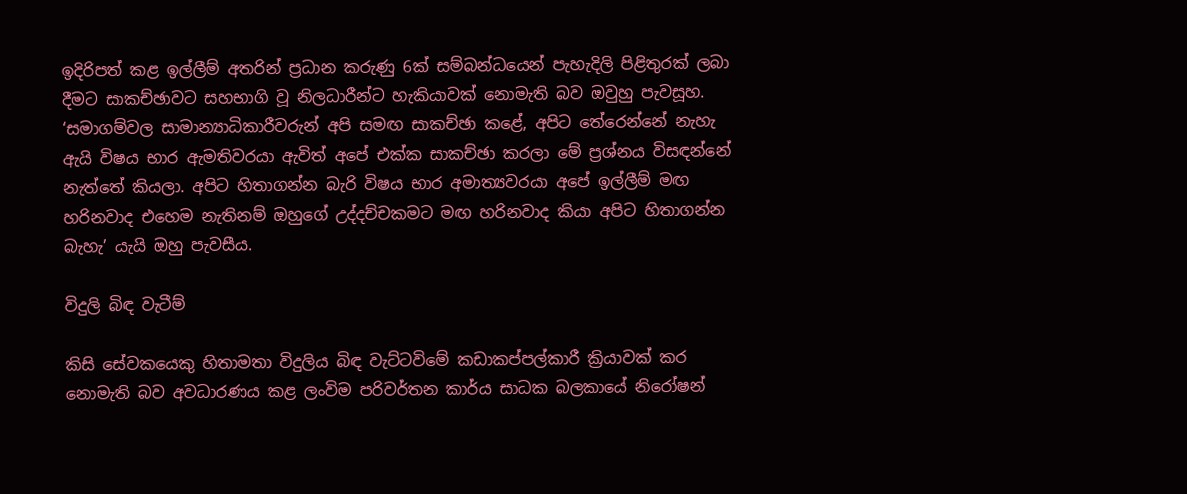ඉදිරිපත් කළ ඉල්ලීම් අතරින් ප්‍රධාන කරුණු 6ක් සම්බන්ධයෙන් පැහැදිලි පිළිතුරක් ලබා දීමට සාකච්ඡාවට සහභාගි වූ නිලධාරීන්ට හැකියාවක් නොමැති බව ඔවුහු පැවසූහ.
‘සමාගම්වල සාමාන්‍යාධිකාරීවරුන් අපි සමඟ සාකච්ඡා කළේ, අපිට තේරෙන්නේ නැහැ ඇයි විෂය භාර ඇමතිවරයා ඇවිත් අපේ එක්ක සාකච්ඡා කරලා මේ ප්‍රශ්නය විසඳන්නේ නැත්තේ කියලා. අපිට හිතාගන්න බැරි විෂය භාර අමාත්‍යවරයා අපේ ඉල්ලීම් මඟ හරිනවාද එහෙම නැතිනම් ඔහුගේ උද්දච්චකමට මඟ හරිනවාද කියා අපිට හිතාගන්න බැහැ’ යැයි ඔහු පැවසීය.

විදුලි බිඳ වැටීම්

කිසි සේවකයෙකු හිතාමතා විදුලිය බිඳ වැට්ටවිමේ කඩාකප්පල්කාරී ක්‍රියාවක් කර නොමැති බව අවධාරණය කළ ලංවිම පරිවර්තන කාර්ය සාධක බලකායේ නිරෝෂන්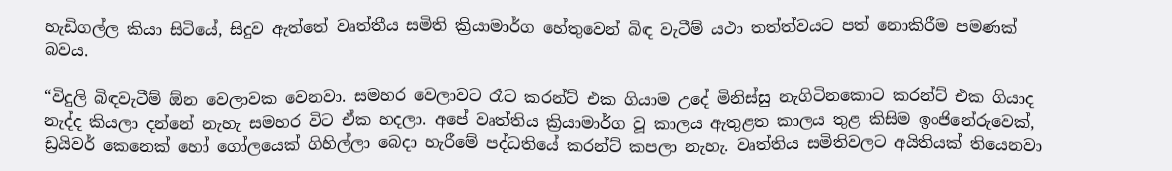හැඩිගල්ල කියා සිටියේ, සිදුව ඇත්තේ වෘත්තීය සමිති ක්‍රියාමාර්ග හේතුවෙන් බිඳ වැටීම් යථා තත්ත්වයට පත් නොකිරීම පමණක් බවය.

“විදුලි බිඳවැටීම් ඕන වෙලාවක වෙනවා. සමහර වෙලාවට රෑට කරන්ට් එක ගියාම උදේ මිනිස්සු නැගිටිනකොට කරන්ට් එක ගියාද නැද්ද කියලා දන්නේ නැහැ සමහර විට ඒක හදලා. අපේ වෘත්තිය ක්‍රියාමාර්ග වූ කාලය ඇතුළත කාලය තුළ කිසිම ඉංජිනේරුවෙක්, ඩ්‍රයිවර් කෙනෙක් හෝ ගෝලයෙක් ගිහිල්ලා බෙදා හැරීමේ පද්ධතියේ කරන්ට් කපලා නැහැ. වෘත්තිය සමිතිවලට අයිතියක් තියෙනවා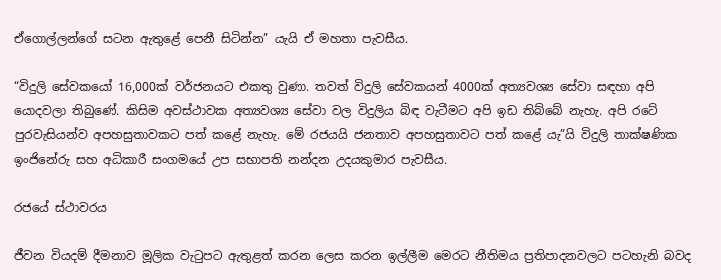ඒගොල්ලන්ගේ සටන ඇතුළේ පෙනී සිටින්න” යැයි ඒ මහතා පැවසීය.

“විදුලි සේවකයෝ 16,000ක් වර්ජනයට එකතු වුණා. තවත් විදුලි සේවකයන් 4000ක් අත්‍යවශ්‍ය සේවා සඳහා අපි යොදවලා තිබුණේ. කිසිම අවස්ථාවක අත්‍යවශ්‍ය සේවා වල විදුලිය බිඳ වැටීමට අපි ඉඩ තිබ්බේ නැහැ. අපි රටේ පුරවැසියන්ව අපහසුතාවකට පත් කළේ නැහැ. මේ රජයයි ජනතාව අපහසුතාවට පත් කළේ යැ”යි විදුලි තාක්ෂණික ඉංජිනේරු සහ අධිකාරී සංගමයේ උප සභාපති නන්දන උදයකුමාර පැවසීය.

රජයේ ස්ථාවරය

ජීවන වියදම් දීමනාව මූලික වැටුපට ඇතුළත් කරන ලෙස කරන ඉල්ලීම මෙරට නීතිමය ප්‍රතිපාදනවලට පටහැනි බවද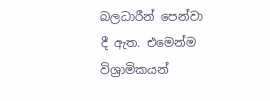බලධාරීන් පෙන්වා දී ඇත. එමෙන්ම විශ්‍රාමිකයන්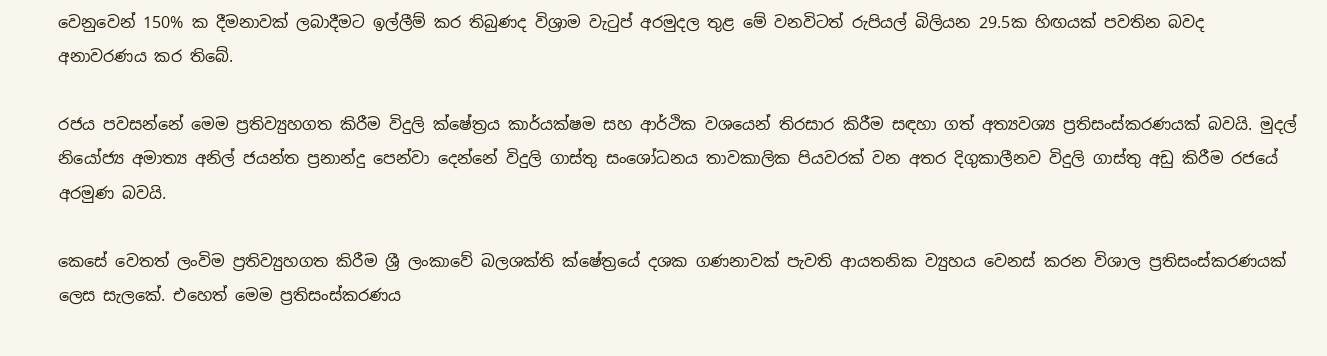වෙනුවෙන් 150% ක දීමනාවක් ලබාදීමට ඉල්ලීම් කර තිබුණද විශ්‍රාම වැටුප් අරමුදල තුළ මේ වනවිටත් රුපියල් බිලියන 29.5ක හිඟයක් පවතින බවද අනාවරණය කර තිබේ.

රජය පවසන්නේ මෙම ප්‍රතිව්‍යුහගත කිරීම විදුලි ක්ෂේත්‍රය කාර්යක්ෂම සහ ආර්ථික වශයෙන් තිරසාර කිරීම සඳහා ගත් අත්‍යවශ්‍ය ප්‍රතිසංස්කරණයක් බවයි. මුදල් නියෝජ්‍ය අමාත්‍ය අනිල් ජයන්ත ප්‍රනාන්දු පෙන්වා දෙන්නේ විදුලි ගාස්තු සංශෝධනය තාවකාලික පියවරක් වන අතර දිගුකාලීනව විදුලි ගාස්තු අඩු කිරීම රජයේ අරමුණ බවයි.

කෙසේ වෙතත් ලංවිම ප්‍රතිව්‍යුහගත කිරීම ශ්‍රී ලංකාවේ බලශක්ති ක්ෂේත්‍රයේ දශක ගණනාවක් පැවති ආයතනික ව්‍යුහය වෙනස් කරන විශාල ප්‍රතිසංස්කරණයක් ලෙස සැලකේ. එහෙත් මෙම ප්‍රතිසංස්කරණය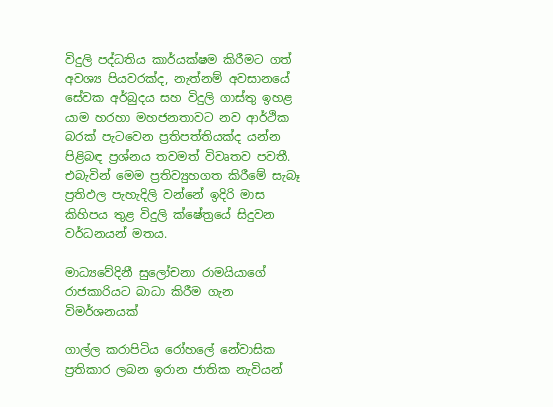විදුලි පද්ධතිය කාර්යක්ෂම කිරීමට ගත් අවශ්‍ය පියවරක්ද, නැත්නම් අවසානයේ සේවක අර්බුදය සහ විදුලි ගාස්තු ඉහළ යාම හරහා මහජනතාවට නව ආර්ථික බරක් පැටවෙන ප්‍රතිපත්තියක්ද යන්න පිළිබඳ ප්‍රශ්නය තවමත් විවෘතව පවතී. එබැවින් මෙම ප්‍රතිව්‍යුහගත කිරීමේ සැබෑ ප්‍රතිඵල පැහැදිලි වන්නේ ඉදිරි මාස කිහිපය තුළ විදුලි ක්ෂේත්‍රයේ සිදුවන වර්ධනයන් මතය.

මාධ්‍යවේදිනී සුලෝචනා රාමයියාගේ රාජකාරියට බාධා කිරීම ගැන විමර්ශනයක්

ගාල්ල කරාපිටිය රෝහලේ නේවාසික ප්‍රතිකාර ලබන ඉරාන ජාතික නැවියන්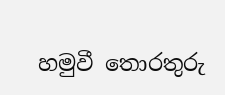හමුවී තොරතුරු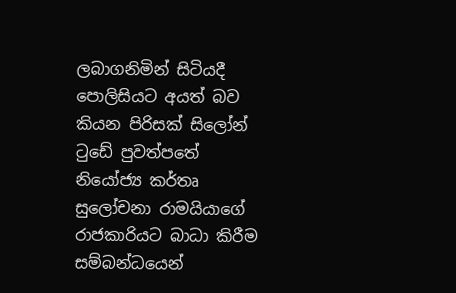ලබාගනිමින් සිටියදී පොලිසියට අයත් බව කියන පිරිසක් සිලෝන් ටුඩේ පුවත්පතේ නියෝජ්‍ය කර්තෘ සුලෝචනා රාමයියාගේ රාජකාරියට බාධා කිරීම සම්බන්ධයෙන්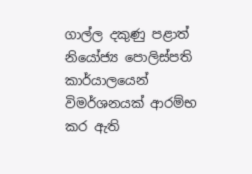ගාල්ල දකුණු පළාත් නියෝජ්‍ය පොලිස්පති කාර්යාලයෙන් විමර්ශනයක් ආරම්භ කර ඇති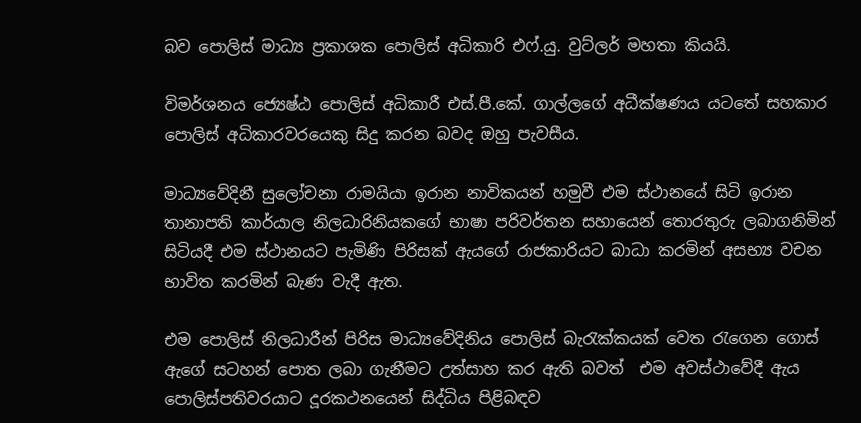බව පොලිස් මාධ්‍ය ප්‍රකාශක පොලිස් අධිකාරි එෆ්.යු. වුට්ලර් මහතා කියයි.

විමර්ශනය ජ්‍යෙෂ්ඨ පොලිස් අධිකාරී එස්.පී.කේ. ගාල්ලගේ අධීක්ෂණය යටතේ සහකාර පොලිස් අධිකාරවරයෙකු සිදු කරන බවද ඔහු පැවසීය.

මාධ්‍යවේදිනී සුලෝචනා රාමයියා ඉරාන නාවිකයන් හමුවී එම ස්ථානයේ සිටි ඉරාන තානාපති කාර්යාල නිලධාරිනියකගේ භාෂා පරිවර්තන සහායෙන් තොරතුරු ලබාගනිමින් සිටියදී එම ස්ථානයට පැමිණි පිරිසක් ඇයගේ රාජකාරියට බාධා කරමින් අසභ්‍ය වචන භාවිත කරමින් බැණ වැදී ඇත.

එම පොලිස් නිලධාරීන් පිරිස මාධ්‍යවේදිනිය පොලිස් බැරැක්කයක් වෙත රැගෙන ගොස් ඇගේ සටහන් පොත ලබා ගැනීමට උත්සාහ කර ඇති බවත්  එම අවස්ථාවේදී ඇය පොලිස්පතිවරයාට දූරකථනයෙන් සිද්ධිය පිළිබඳව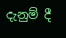දැනුම් දී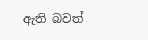ඇති බවත්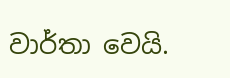වාර්තා වෙයි.